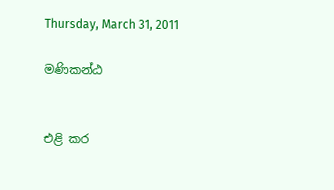Thursday, March 31, 2011

මණිකන්ඨ


එළි කර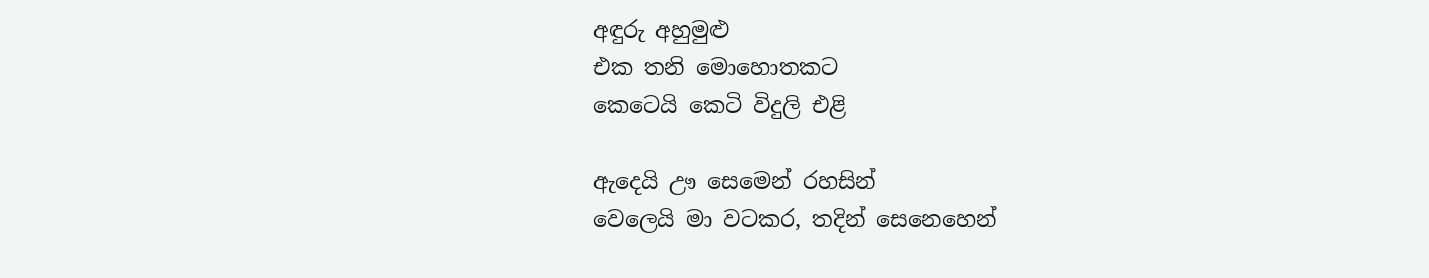අඳුරු අහුමුළු
එක තනි මොහොතකට
කෙටෙයි කෙටි විදුලි එළි

ඇදෙයි ඌ සෙමෙන් රහසින්
වෙලෙයි මා වටකර, තදින් සෙනෙහෙන්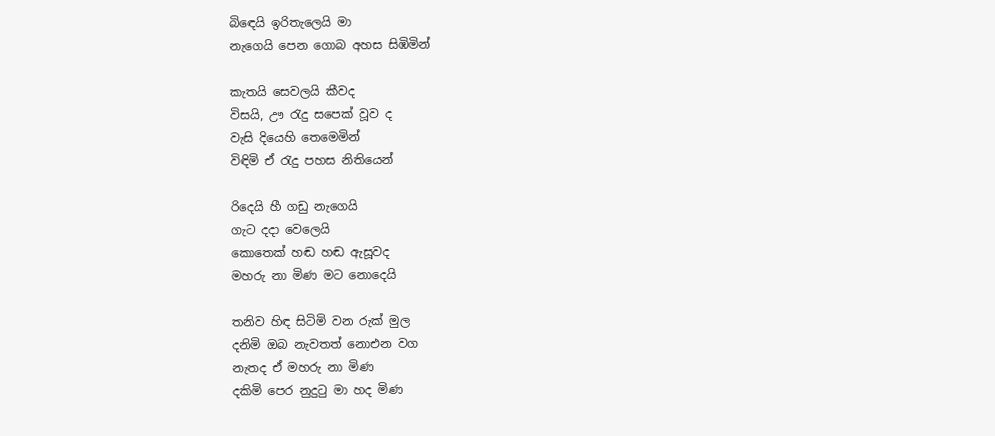බිඳෙයි ඉරිතැලෙයි මා
නැගෙයි පෙන ගොබ අහස සිඹිමින්

කැතයි සෙවලයි කීවද
විසයි, ඌ රැදු සපෙක් වූව ද
වැසි දියෙහි තෙමෙමින්
විඳිමි ඒ රැදු පහස නිතියෙන්

රිදෙයි හී ගඩු නැගෙයි
ගැට දදා වෙලෙයි
කොතෙක් හඬ හඬ ඇසූවද
මහරු නා මිණ මට නොදෙයි

තනිව හිඳ සිටිමි වන රුක් මුල
දනිමි ඔබ නැවතත් නොඑන වග
නැතද ඒ මහරු නා මිණ
දකිමි පෙර නුදුටු මා හද මිණ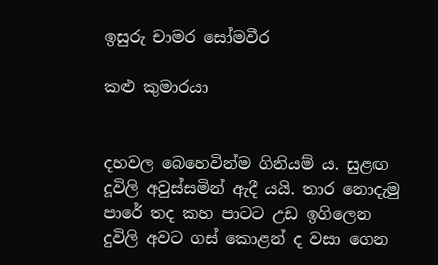ඉසුරු චාමර සෝමවීර

කළු කුමාරයා


දහවල බෙහෙවින්ම ගිනියම් ය. සුළඟ දූවිලි අවුස්සමින් ඇදී යයි. තාර නොදැමු පාරේ තද කහ පාටට උඩ ඉගිලෙන දුවිලි අවට ගස් කොළන් ද වසා ගෙන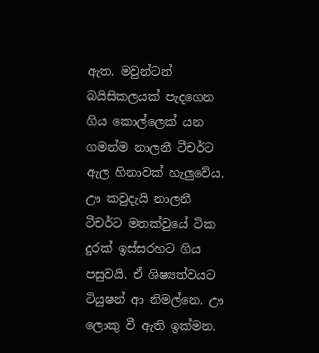ඇත. මවුන්ටන් බයිසිකලයක් පැදගෙන ගිය කොල්ලෙක් යන ගමන්ම නාලනී ටීචර්ට ඇල හිනාවක් හැලුවේය. ඌ කවුදැයි නාලනී ටීචර්ට මතක්වුයේ ටික දුරක් ඉස්සරහට ගිය පසුවයි. ඒ ශිෂ්‍යත්වයට ටියුෂන් ආ නිමල්නෙ. ඌ ලොකු වී ඇති ඉක්මන.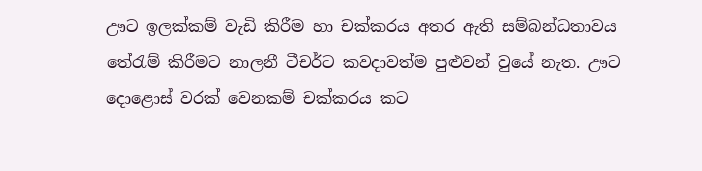ඌට ඉලක්කම් වැඩි කිරීම හා චක්කරය අතර ඇති සම්බන්ධතාවය තේරැම් කිරීමට නාලනී ටීචර්ට කවදාවත්ම පුළුවන් වුයේ නැත. ඌට දොළොස් වරක් වෙනකම් චක්කරය කට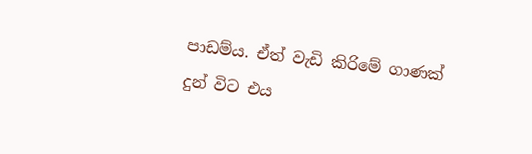පාඩම්ය. ඒත් වැඩි කිරිමේ ගාණක් දුන් විට එය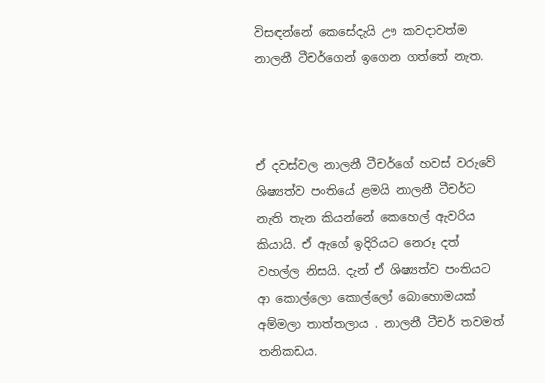විසඳන්නේ කෙසේදැයි ඌ කවදාවත්ම නාලනී ටීචර්ගෙන් ඉගෙන ගත්තේ නැත.



ඒ දවස්වල නාලනී ටීචර්ගේ හවස් වරුවේ ශිෂ්‍යත්ව පංතියේ ළමයි නාලනී ටීචර්ට නැති තැන කියන්නේ කෙහෙල් ඇවරිය කියායි. ඒ ඇගේ ඉදිරියට නෙරූ දත් වහල්ල නිසයි. දැන් ඒ ශිෂ්‍යත්ව පංතියට ආ කොල්ලො කොල්ලෝ බොහොමයක් අම්මලා තාත්තලාය . නාලනී ටීචර් තවමත් තනිකඩය.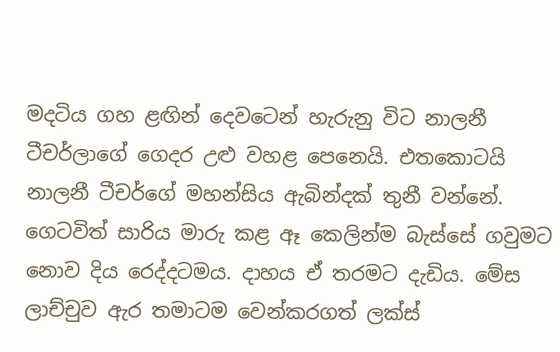මදටිය ගහ ළඟින් දෙවටෙන් හැරුනු විට නාලනී ටීචර්ලාගේ ගෙදර උළු වහළ පෙනෙයි. එතකොටයි නාලනී ටීචර්ගේ මහන්සිය ඇබින්දක් තුනී වන්නේ. ගෙටවිත් සාරිය මාරු කළ ඈ කෙලින්ම බැස්සේ ගවුමට නොව දිය රෙද්දටමය. දාහය ඒ තරමට දැඩිය. මේස ලාච්චුව ඇර තමාටම වෙන්කරගත් ලක්ස්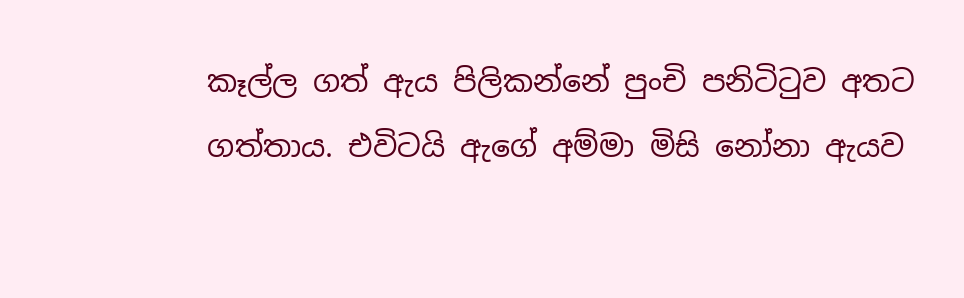කෑල්ල ගත් ඇය පිලිකන්නේ පුංචි පනිටිටුව අතට ගත්තාය. එවිටයි ඇගේ අම්මා මිසි නෝනා ඇයව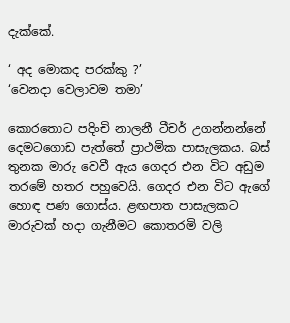දැක්කේ.

‘ අද මොකද පරක්කු ?’
‘වෙනදා වෙලාවම තමා’

කොරතොට පදිංචි නාලනී ටීචර් උගන්නන්නේ දෙමටගොඩ පැත්තේ ප්‍රාථමික පාසැලකය. බස් තුනක මාරු වෙවී ඇය ගෙදර එන විට අඩුම තරමේ හතර පහුවෙයි. ගෙදර එන විට ඇගේ හොඳ පණ ගොස්ය. ළඟපාත පාසැලකට මාරුවක් හදා ගැනීමට කොතරමි වලි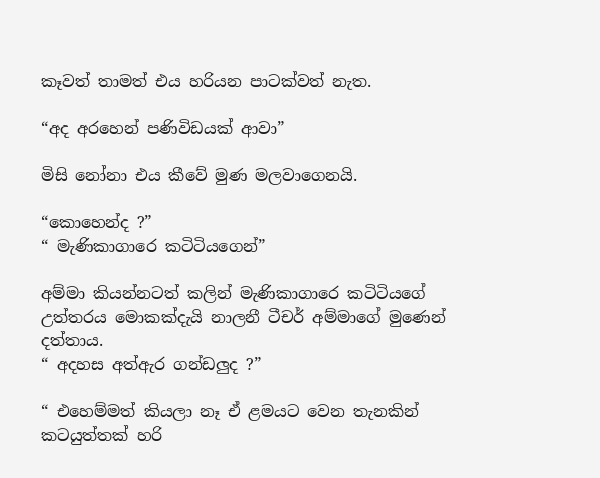කෑවත් තාමත් එය හරියන පාටක්වත් නැත.

“අද අරහෙන් පණිවිඩයක් ආවා”

මිසි නෝනා එය කීවේ මුණ මලවාගෙනයි.

“කොහෙන්ද ?”
“ මැණිකාගාරෙ කටිටියගෙන්”

අම්මා කියන්නටත් කලින් මැණිකාගාරෙ කටිටියගේ උත්තරය මොකක්දැයි නාලනී ටීචර් අම්මාගේ මුණෙන් දත්තාය.
“ අදහස අත්ඇර ගන්ඩලුද ?”

“ එහෙම්මත් කියලා නෑ ඒ ළමයට වෙන තැනකින් කටයුත්තක් හරි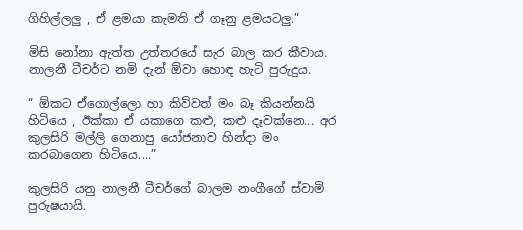ගිහිල්ලලු , ඒ ළමයා කැමති ඒ ගෑනු ළමයටලු.”

මිසි නෝනා ඇත්ත උත්තරයේ සැර බාල කර කීවාය. නාලනී ටීචර්ට නමි දැන් ඕවා හොඳ හැටි පුරුදුය.

“ ඕකට ඒගොල්ලො හා කිව්වත් මං බෑ කියන්නයි හිටියෙ , ඊක්කා ඒ යකාගෙ කළු, කළු දෑවක්නෙ... අර කුලසිරි මල්ලි ගෙනාපු යෝජනාව හින්දා මං කරබාගෙන හිටියෙ....”

කුලසිරි යනු නාලනී ටීචර්ගේ බාලම නංගීගේ ස්වාමි පුරුෂයායි.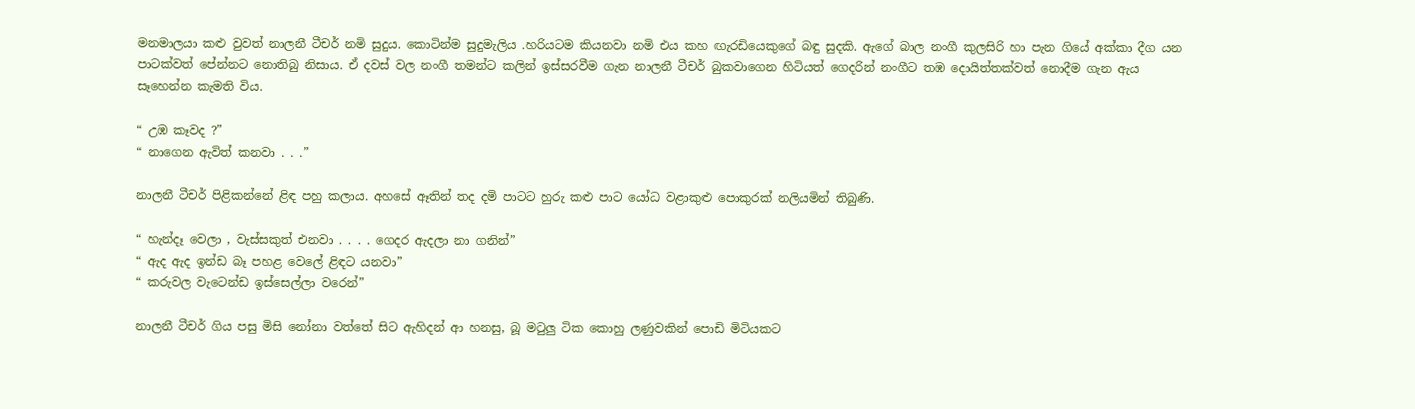මනමාලයා කළු වුවත් නාලනී ටීචර් නමි සුදුය. කොටින්ම සුදුමැලිය .හරියටම කියනවා නමි එය කහ ඟැරඩියෙකුගේ බඳු සුදකි. ඇගේ බාල නංගී කුලසිරි හා පැන ගියේ අක්කා දීග යන පාටක්වත් පේන්නට නොතිබු නිසාය. ඒ දවස් වල නංගී තමන්ට කලින් ඉස්සරවීම ගැන නාලනී ටීචර් බුකවාගෙන හිටියත් ගෙදරින් නංගීට තඹ දොයිත්තක්වත් නොදීම ගැන ඇය සෑහෙන්න කැමති විය.

“ උඹ කෑවද ?”
“ නාගෙන ඇවිත් කනවා . . .”

නාලනී ටීචර් පිළිකන්නේ ළිඳ පහු කලාය. අහසේ ඈතින් තද දමි පාටට හුරු කළු පාට යෝධ වළාකුළු පොකුරක් නලියමින් තිබුණි.

“ හැන්දෑ වෙලා , වැස්සකුත් එනවා . . . . ගෙදර ඇදලා නා ගනින්”
“ ඇද ඇද ඉන්ඩ බෑ පහළ වෙලේ ළිඳට යනවා”
“ කරුවල වැටෙන්ඩ ඉස්සෙල්ලා වරෙන්”

නාලනී ටීචර් ගිය පසු මිසි නෝනා වත්තේ සිට ඇහිදන් ආ හනසු, බූ මටුලු ටික කොහු ලණුවකින් පොඩි මිටියකට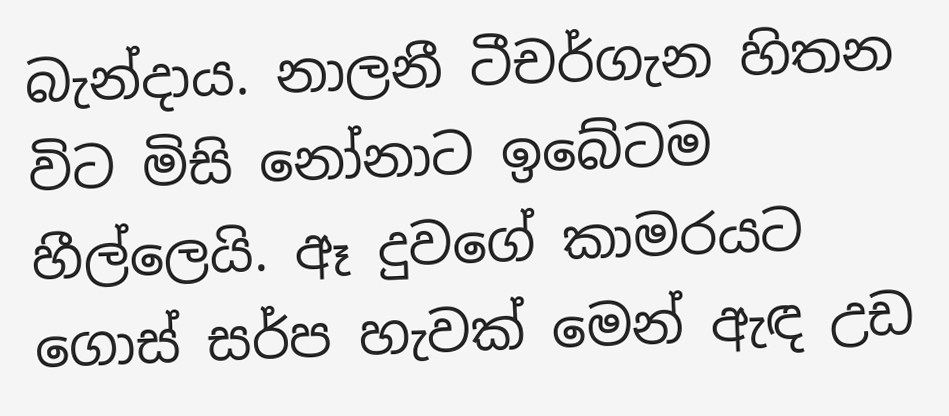බැන්දාය. නාලනී ටීචර්ගැන හිතන විට මිසි නෝනාට ඉබේටම හීල්ලෙයි. ඈ දුවගේ කාමරයට ගොස් සර්ප හැවක් මෙන් ඇඳ උඩ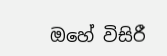ඔහේ විසිරී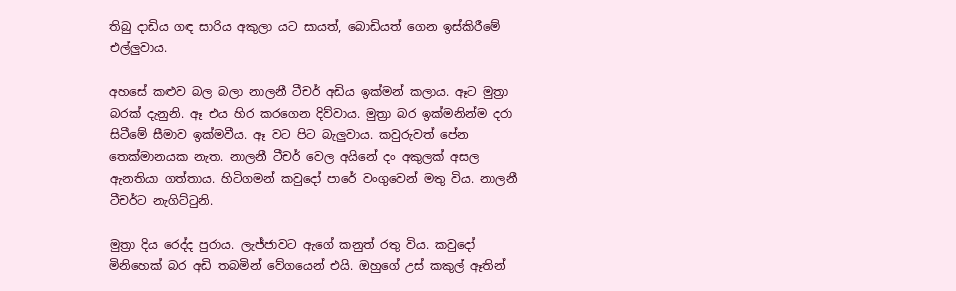තිබු දාඩිය ගඳ සාරිය අකුලා යට සායත්, බොඩියත් ගෙන ඉස්කිරීමේ එල්ලුවාය.

අහසේ කළුව බල බලා නාලනී ටීචර් අඩිය ඉක්මන් කලාය. ඈට මුත්‍රා බරක් දැනුනි. ඈ එය හිර කරගෙන දිව්වාය. මුත්‍රා බර ඉක්මනින්ම දරා සිටීමේ සීමාව ඉක්මවීය. ඈ වට පිට බැලුවාය. කවුරුවත් පේන තෙක්මානයක නැත. නාලනී ටීචර් වෙල අයිනේ දං අකුලක් අසල ඇනතියා ගත්තාය. හිටිගමන් කවුදෝ පාරේ වංගුවෙන් මතු විය. නාලනී ටීචර්ට නැගිට්ටුනි.

මුත්‍රා දිය රෙද්ද පුරාය. ලැජ්ජාවට ඇගේ කනුත් රතු විය. කවුදෝ මිනිහෙක් බර අඩි තබමින් වේගයෙන් එයි. ඔහුගේ උස් කකුල් ඈතින්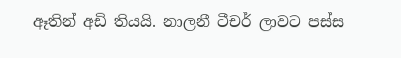ඈතින් අඩි තියයි. නාලනී ටීචර් ලාවට පස්ස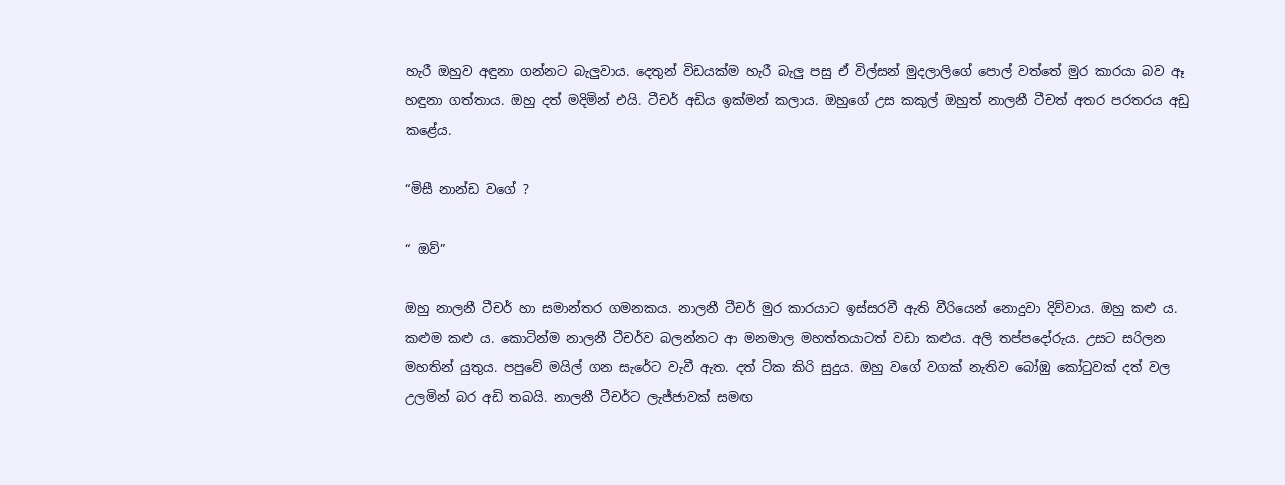හැරී ඔහුව අඳුනා ගන්නට බැලුවාය. දෙතුන් විඩයක්ම හැරී බැලු පසු ඒ විල්සන් මුදලාලිගේ පොල් වත්තේ මුර කාරයා බව ඈ හඳුනා ගත්තාය. ඔහු දත් මදිමින් එයි. ටීචර් අඩිය ඉක්මන් කලාය. ඔහුගේ උස කකුල් ඔහුත් නාලනී ටීචත් අතර පරතරය අඩු කළේය.

“මිසී නාන්ඩ වගේ ?

“ ඔව්”

ඔහු නාලනී ටීචර් හා සමාන්තර ගමනකය. නාලනී ටීචර් මුර කාරයාට ඉස්සරවී ඇති වීරියෙන් නොදුවා දිව්වාය. ඔහු කළු ය. කළුම කළු ය. කොටින්ම නාලනී ටීචර්ව බලන්නට ආ මනමාල මහත්තයාටත් වඩා කළුය. අලි තප්පදෝරුය. උසට සරිලන මහතින් යුතුය. පපුවේ මයිල් ගන සැරේට වැවී ඇත. දත් ටික කිරි සුදුය. ඔහු වගේ වගක් නැතිව බෝඹු කෝටුවක් දත් වල උලමින් බර අඩි තබයි. නාලනී ටීචර්ට ලැජ්ජාවක් සමඟ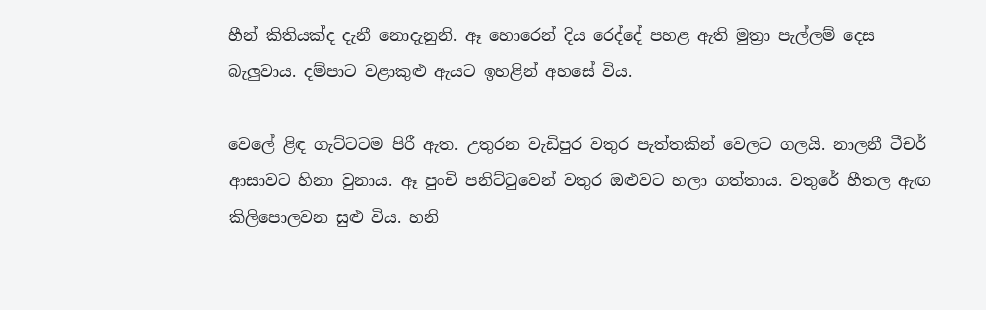හීන් කිතියක්ද දැනී නොදැනුනි. ඈ හොරෙන් දිය රෙද්දේ පහළ ඇති මුත්‍රා පැල්ලම් දෙස බැලුවාය. දම්පාට වළාකුළු ඇයට ඉහළින් අහසේ විය.

වෙලේ ළිඳ ගැට්ටටම පිරී ඇත. උතුරන වැඩිපුර වතුර පැත්තකින් වෙලට ගලයි. නාලනී ටීචර් ආසාවට හිනා වුනාය. ඈ පුංචි පනිට්ටුවෙන් වතුර ඔළුවට හලා ගත්තාය. වතුරේ හීතල ඇඟ කිලිපොලවන සුළු විය. හනි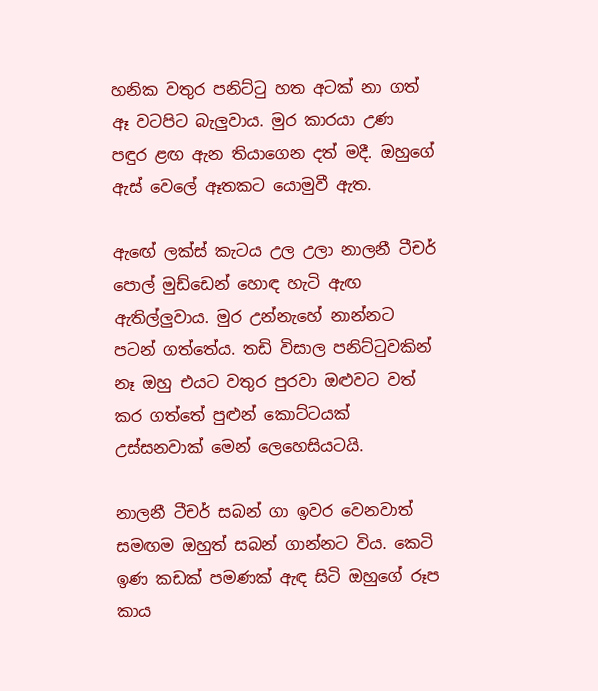හනික වතුර පනිට්ටු හත අටක් නා ගත් ඈ වටපිට බැලුවාය. මුර කාරයා උණ පඳුර ළඟ ඇන තියාගෙන දත් මදී. ඔහුගේ ඇස් වෙලේ ඈතකට යොමුවී ඇත.

ඇඟේ ලක්ස් කැටය උල උලා නාලනී ටීචර් පොල් මුඩ්ඩෙන් හොඳ හැටි ඇඟ ඇතිල්ලුවාය. මුර උන්නැහේ නාන්නට පටන් ගත්තේය. තඩි විසාල පනිට්ටුවකින් නෑ ඔහු එයට වතුර පුරවා ඔළුවට වත් කර ගත්තේ පුළුන් කොට්ටයක් උස්සනවාක් මෙන් ලෙහෙසියටයි.

නාලනී ටීචර් සබන් ගා ඉවර වෙනවාත් සමඟම ඔහුත් සබන් ගාන්නට විය. කෙටි ඉණ කඩක් පමණක් ඇඳ සිටි ඔහුගේ රූප කාය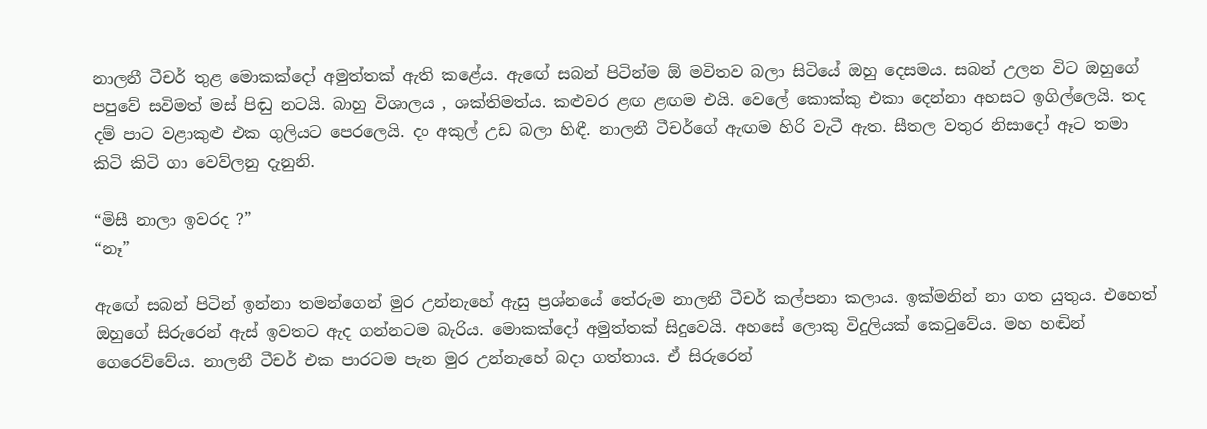නාලනී ටීචර් තුළ මොකක්දෝ අමුත්තක් ඇති කළේය. ඇඟේ සබන් පිටින්ම ඕ මවිතව බලා සිටියේ ඔහු දෙසමය. සබන් උලන විට ඔහුගේ පපුවේ සවිමත් මස් පිඬු නටයි. බාහු විශාලය , ශක්තිමත්ය. කළුවර ළඟ ළඟම එයි. වෙලේ කොක්කු එකා දෙන්නා අහසට ඉගිල්ලෙයි. තද දම් පාට වළාකුළු එක ගුලියට පෙරලෙයි. දං අකුල් උඩ බලා හිඳී. නාලනී ටීචර්ගේ ඇඟම හිරි වැටී ඇත. සීතල වතුර නිසාදෝ ඈට තමා කිටි කිටි ගා වෙව්ලනු දැනුනි.

“මිසී නාලා ඉවරද ?”
“නෑ”

ඇඟේ සබන් පිටින් ඉන්නා තමන්ගෙන් මුර උන්නැහේ ඇසු ප්‍රශ්නයේ තේරුම නාලනී ටීචර් කල්පනා කලාය. ඉක්මනින් නා ගත යුතුය. එහෙත් ඔහුගේ සිරුරෙන් ඇස් ඉවතට ඇද ගන්නටම බැරිය. මොකක්දෝ අමුත්තක් සිදුවෙයි. අහසේ ලොකු විදුලියක් කෙටුවේය. මහ හඬින් ගෙරෙව්වේය. නාලනී ටීචර් එක පාරටම පැන මුර උන්නැහේ බදා ගත්තාය. ඒ සිරුරෙන්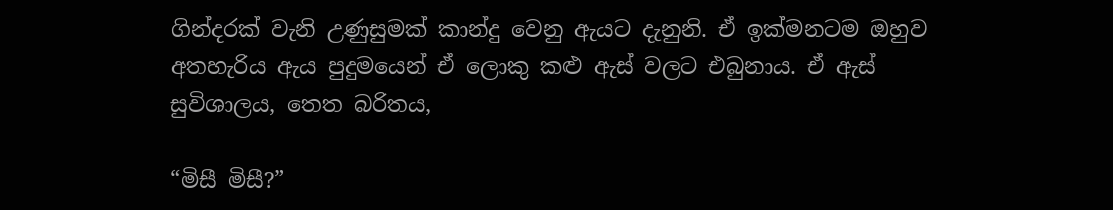ගින්දරක් වැනි උණුසුමක් කාන්දු වෙනු ඇයට දැනුනි. ඒ ඉක්මනටම ඔහුව අතහැරිය ඇය පුදුමයෙන් ඒ ලොකු කළු ඇස් වලට එබුනාය. ඒ ඇස් සුවිශාලය, තෙත බරිතය,

“මිසී මිසී?”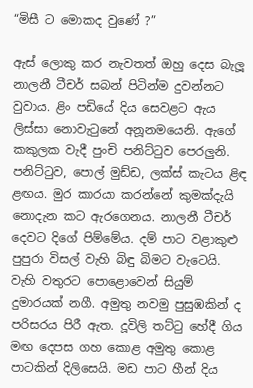“මිසී ට මොකද වුණේ ?”

ඇස් ලොකු කර නැවතත් ඔහු දෙස බැලූ නාලනී ටීචර් සබන් පිටින්ම දුවන්නට වුවාය. ළිං පඩියේ දිය සෙවළට ඇය ලිස්සා නොවැටුනේ අනූනමයෙනි. ඇගේ කකුලක වැදී පුංචි පනිට්ටුව පෙරලුනි. පනිට්ටුව, පොල් මුඩ්ඩ, ලක්ස් කැටය ළිඳ ළඟය. මුර කාරයා කරන්නේ කුමක්දැයි නොදැන කට ඇරගෙනය. නාලනී ටීචර් දෙවට දිගේ පිම්මේය. දම් පාට වළාකුළු පුපුරා විසල් වැහි බිඳු බිමට වැටෙයි. වැහි වතුරට පොළොවෙන් සියුම් දුමාරයක් නගී. අමුතු නවමු පුසුඹකින් ද පරිසරය පිරී ඇත. දූවිලි තට්ටු හේදී ගිය මඟ දෙපස ගහ කොළ අමුතු කොළ පාටකින් දිලිසෙයි. මඩ පාට හීන් දිය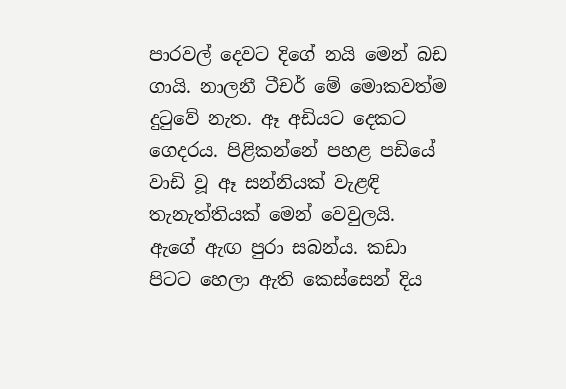පාරවල් දෙවට දිගේ නයි මෙන් බඩ ගායි. නාලනී ටීචර් මේ මොකවත්ම දුටුවේ නැත. ඈ අඩියට දෙකට ගෙදරය. පිළිකන්නේ පහළ පඩියේ වාඩි වූ ඈ සන්නියක් වැළඳි තැනැත්තියක් මෙන් වෙවුලයි. ඇගේ ඇඟ පුරා සබන්ය. කඩා පිටට හෙලා ඇති කෙස්සෙන් දිය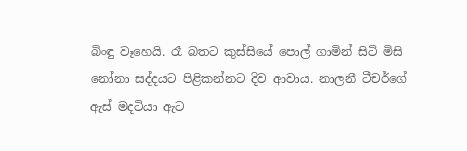බිංඳු වෑහෙයි. රෑ බතට කුස්සියේ පොල් ගාමින් සිටි මිසි නෝනා සද්දයට පිළිකන්නට දිව ආවාය. නාලනී ටීචර්ගේ ඇස් මදටියා ඇට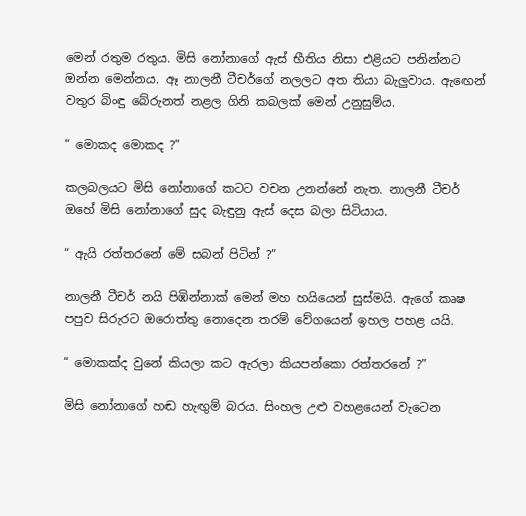මෙන් රතුම රතුය. මිසි නෝනාගේ ඇස් භීතිය නිසා එළියට පනින්නට ඔන්න මෙන්නය. ඈ නාලනී ටීචර්ගේ නලලට අත තියා බැලුවාය. ඇඟෙන් වතුර බිංඳු බේරුනත් නළල ගිනි කබලක් මෙන් උනුසුම්ය.

“ මොකද මොකද ?”

කලබලයට මිසි නෝනාගේ කටට වචන උනන්නේ නැත. නාලනී ටීචර් ඔහේ මිසි නෝනාගේ සුද බැඳුනු ඇස් දෙස බලා සිටියාය.

“ ඇයි රත්තරනේ මේ සබන් පිටින් ?”

නාලනී ටීචර් නයි පිඹින්නාක් මෙන් මහ හයියෙන් සුස්මයි. ඇගේ කෘෂ පපුව සිරුරට ඔරොත්තු නොදෙන තරම් වේගයෙන් ඉහල පහළ යයි.

“ මොකක්ද වුනේ කියලා කට ඇරලා කියපන්කො රත්තරනේ ?”

මිසි නෝනාගේ හඬ හැඟුම් බරය. සිංහල උළු වහළයෙන් වැටෙන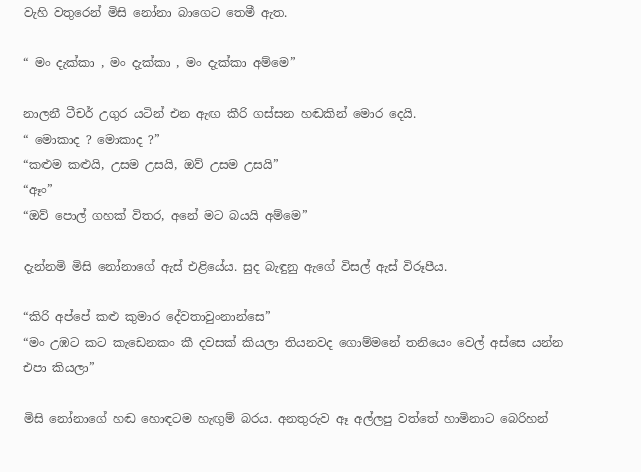වැහි වතුරෙන් මිසි නෝනා බාගෙට තෙමී ඇත.

“ මං දැක්කා , මං දැක්කා , මං දැක්කා අම්මෙ”

නාලනී ටීචර් උගුර යටින් එන ඇඟ කීරි ගස්සන හඬකින් මොර දෙයි.
“ මොකාද ? මොකාද ?”
“කළුම කළුයි, උසම උසයි, ඔව් උසම උසයි”
“ඈං”
“ඔව් පොල් ගහක් විතර, අනේ මට බයයි අම්මෙ”

දැන්නමි මිසි නෝනාගේ ඇස් එළියේය. සුද බැඳුනු ඇගේ විසල් ඇස් විරූපීය.

“කිරි අප්පේ කළු කුමාර දේවතාවුංනාන්සෙ”
“මං උඹට කට කැඩෙනකං කී දවසක් කියලා තියනවද ගොම්මනේ තනියෙං වෙල් අස්සෙ යන්න එපා කියලා”

මිසි නෝනාගේ හඬ හොඳටම හැඟුම් බරය. අනතුරුව ඈ අල්ලපු වත්තේ හාමිනාට බෙරිහන්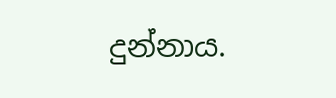දුන්නාය.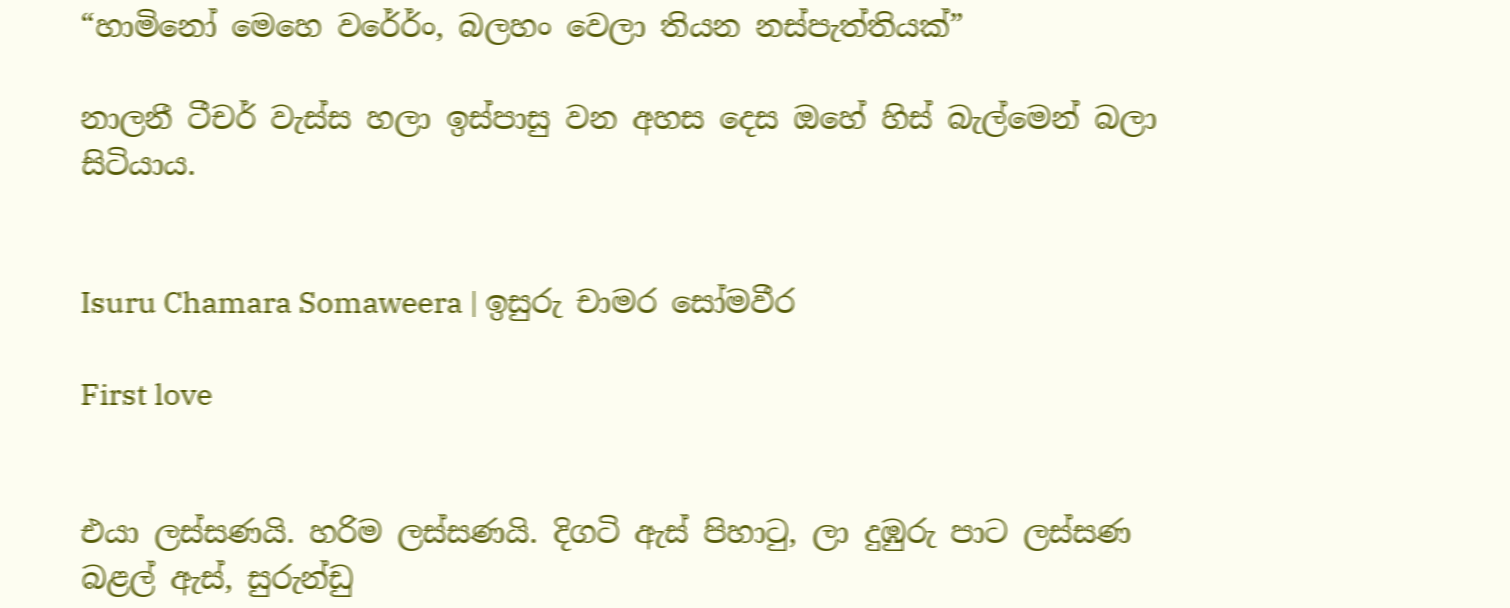“හාමිනෝ මෙහෙ වරේර්ං, බලහං වෙලා තියන නස්පැත්තියක්”

නාලනී ටීචර් වැස්ස හලා ඉස්පාසු වන අහස දෙස ඔහේ හිස් බැල්මෙන් බලා සිටියාය.


Isuru Chamara Somaweera | ඉසුරු චාමර සෝමවීර

First love


එයා ලස්සණයි. හරිම ලස්සණයි. දිගටි ඇස් පිහාටු, ලා දුඹුරු පාට ලස්සණ බළල් ඇස්, සුරුන්ඩු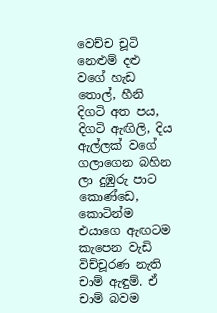වෙච්ච චූටි නෙළුම් දළු වගේ හැඩ තොල්, හීනි දිගටි අත පය, දිගටි ඇඟිලි, දිය ඇල්ලක් වගේ ගලාගෙන බහින ලා දුඹුරු පාට කොණ්ඩෙ, කොටින්ම එයාගෙ ඇඟටම කැපෙන වැඩි විච්චූරණ නැති චාම් ඇඳුම්. ඒ චාම් බවම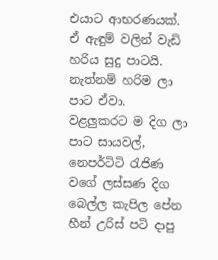එයාට ආභරණයක්. ඒ ඇඳුම් වලින් වැඩි හරිය සුදු පාටයි. නැත්නම් හරිම ලා පාට ඒවා. වළලුකරට ම දිග ලා පාට සායවල්, නෙපර්ටිටි රැජිණ වගේ ලස්සණ දිග බෙල්ල කැපිල පේන හීන් උරිස් පටි දාපු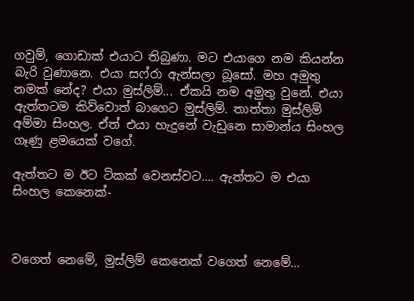ගවුම්, ගොඩාක් එයාට තිබුණා. මට එයාගෙ නම කියන්න බැරි වුණානෙ. එයා සෆ්රා ඇන්සලා බූසෝ. මහ අමුතු නමක් නේද? එයා මුස්ලිම්... ඒකයි නම අමුතු වුනේ. එයා ඇත්තටම කිව්වොත් බාගෙට මුස්ලිම්. තාත්තා මුස්ලිම් අම්මා සිංහල. ඒත් එයා හැදුනේ වැඩුනෙ සාමාන්ය සිංහල ගෑණු ළමයෙක් වගේ.

ඇත්තට ම ඊට ටිකක් වෙනස්වට.... ඇත්තට ම එයා සිංහල කෙනෙක්-



වගෙත් නෙමේ, මුස්ලිම් කෙනෙක් වගෙත් නෙමේ...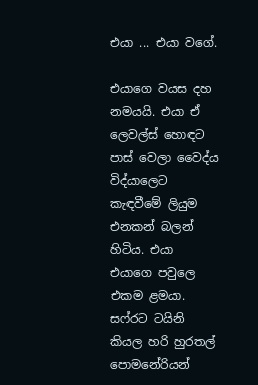එයා ... එයා වගේ.

එයාගෙ වයස දහ නමයයි. එයා ඒ ලෙවල්ස් හොඳට පාස් වෙලා වෛද්ය විද්යාලෙට කැඳවීමේ ලියුම එනකන් බලන් හිටිය. එයා එයාගෙ පවුලෙ එකම ළමයා. සෆ්රට ටයිනි කියල හරි හුරතල් පොමනේරියන්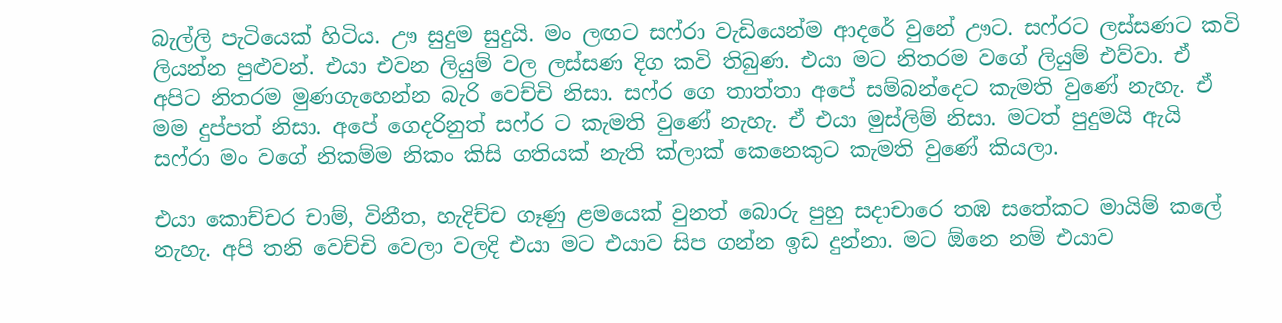බැල්ලි පැටියෙක් හිටිය. ඌ සුදුම සුදුයි. මං ලඟට සෆ්රා වැඩියෙන්ම ආදරේ වුනේ ඌට. සෆ්රට ලස්සණට කවි ලියන්න පුළුවන්. එයා එවන ලියුම් වල ලස්සණ දිග කවි තිබුණ. එයා මට නිතරම වගේ ලියුම් එව්වා. ඒ අපිට නිතරම මුණගැහෙන්න බැරි වෙච්චි නිසා. සෆ්ර ගෙ තාත්තා අපේ සම්බන්දෙට කැමති වුණේ නැහැ. ඒ මම දුප්පත් නිසා. අපේ ගෙදරිනුත් සෆ්ර ට කැමති වුණේ නැහැ. ඒ එයා මුස්ලිම් නිසා. මටත් පුදුමයි ඇයි සෆ්රා මං වගේ නිකම්ම නිකං කිසි ගතියක් නැති ක්ලාක් කෙනෙකුට කැමති වුණේ කියලා.

එයා කොච්චර චාම්, විනීත, හැදිච්ච ගෑණු ළමයෙක් වුනත් බොරු පුහු සදාචාරෙ තඹ සතේකට මායිම් කලේ නැහැ. අපි තනි වෙච්චි වෙලා වලදි එයා මට එයාව සිප ගන්න ඉඩ දුන්නා. මට ඕනෙ නම් එයාව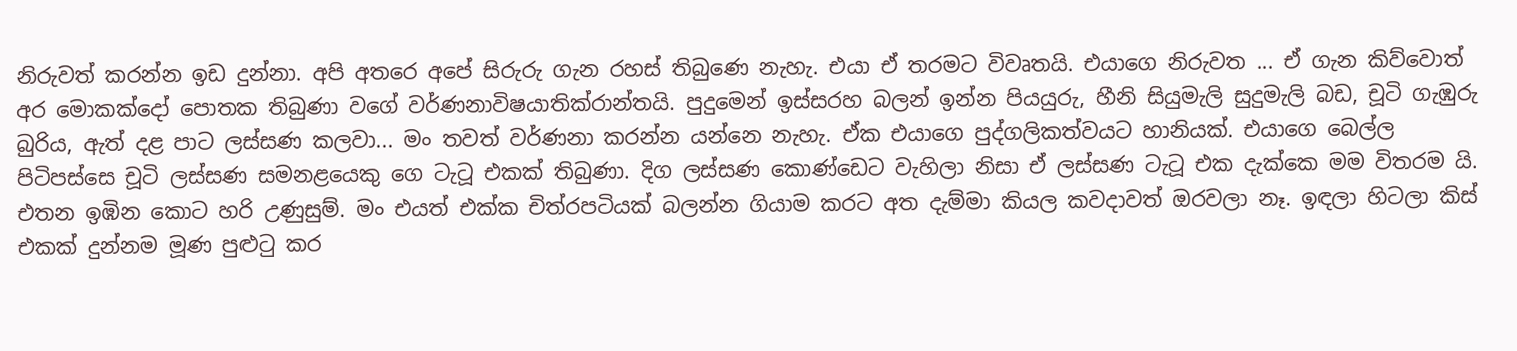නිරුවත් කරන්න ඉඩ දුන්නා. අපි අතරෙ අපේ සිරුරු ගැන රහස් තිබුණෙ නැහැ. එයා ඒ තරමට විවෘතයි. එයාගෙ නිරුවත ... ඒ ගැන කිව්වොත් අර මොකක්දෝ පොතක තිබුණා වගේ වර්ණනාවිෂයාතික්රාන්තයි. පුදුමෙන් ඉස්සරහ බලන් ඉන්න පියයුරු, හීනි සියුමැලි සුදුමැලි බඩ, චූටි ගැඹුරු බුරිය, ඇත් දළ පාට ලස්සණ කලවා... මං තවත් වර්ණනා කරන්න යන්නෙ නැහැ. ඒක එයාගෙ පුද්ගලිකත්වයට හානියක්. එයාගෙ බෙල්ල පිටිපස්සෙ චූටි ලස්සණ සමනළයෙකු ගෙ ටැටූ එකක් තිබුණා. දිග ලස්සණ කොණ්ඩෙට වැහිලා නිසා ඒ ලස්සණ ටැටූ එක දැක්කෙ මම විතරම යි. එතන ඉඹින කොට හරි උණුසුම්. මං එයත් එක්ක චිත්රපටියක් බලන්න ගියාම කරට අත දැම්මා කියල කවදාවත් ඔරවලා නෑ. ඉඳලා හිටලා කිස් එකක් දුන්නම මූණ පුළුටු කර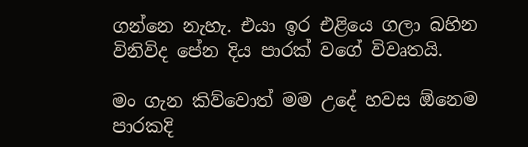ගන්නෙ නැහැ. එයා ඉර එළියෙ ගලා බහින විනිවිද පේන දිය පාරක් වගේ විවෘතයි.

මං ගැන කිව්වොත් මම උදේ හවස ඕනෙම පාරකදි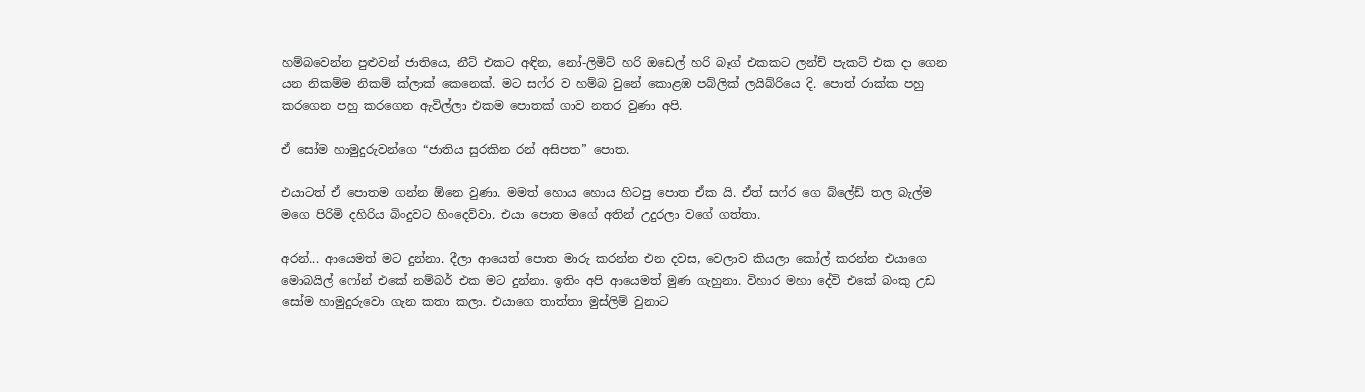හම්බවෙන්න පුළුවන් ජාතියෙ, නීට් එකට අඳින, නෝ-ලිමිට් හරි ඔඩෙල් හරි බෑග් එකකට ලන්ච් පැකට් එක දා ගෙන යන නිකම්ම නිකම් ක්ලාක් කෙනෙක්. මට සෆ්ර ව හම්බ වුනේ කොළඹ පබ්ලික් ලයිබ්රියෙ දි. පොත් රාක්ක පහු කරගෙන පහු කරගෙන ඇවිල්ලා එකම පොතක් ගාව නතර වුණා අපි.

ඒ සෝම හාමුදුරුවන්ගෙ “ජාතිය සුරකින රන් අසිපත” පොත.

එයාටත් ඒ පොතම ගන්න ඕනෙ වුණා. මමත් හොය හොය හිටපු පොත ඒක යි. ඒත් සෆ්ර ගෙ බ්ලේඩ් තල බැල්ම මගෙ පිරිමි දහිරිය බිංදුවට හිංදෙව්වා. එයා පොත මගේ අතින් උදුරලා වගේ ගත්තා.

අරන්... ආයෙමත් මට දුන්නා. දීලා ආයෙත් පොත මාරු කරන්න එන දවස, වෙලාව කියලා කෝල් කරන්න එයාගෙ මොබයිල් ෆෝන් එකේ නම්බර් එක මට දුන්නා. ඉතිං අපි ආයෙමත් මුණ ගැහුනා. විහාර මහා දේවි එකේ බංකු උඩ සෝම හාමුදුරුවො ගැන කතා කලා. එයාගෙ තාත්තා මුස්ලිම් වුනාට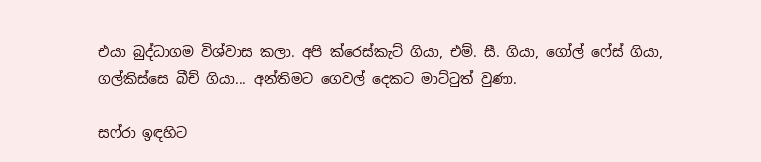එයා බුද්ධාගම විශ්වාස කලා. අපි ක්රෙස්කැට් ගියා, එම්. සී. ගියා, ගෝල් ෆේස් ගියා, ගල්කිස්සෙ බීච් ගියා... අන්තිමට ගෙවල් දෙකට මාට්ටුත් වුණා.

සෆ්රා ඉඳහිට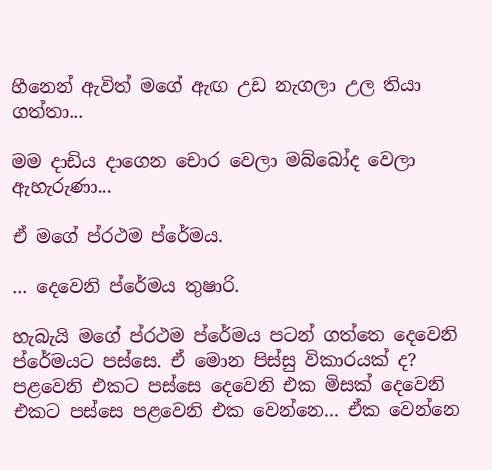හීනෙන් ඇවිත් මගේ ඇඟ උඩ නැගලා උල තියා ගත්තා...

මම දාඩිය දාගෙන චොර වෙලා මබ්බෝද වෙලා ඇහැරුණා...

ඒ මගේ ප්රථම ප්රේමය.

... දෙවෙනි ප්රේමය තුෂාරි.

හැබැයි මගේ ප්රථම ප්රේමය පටන් ගත්තෙ දෙවෙනි ප්රේමයට පස්සෙ. ඒ මොන පිස්සු විකාරයක් ද? පළවෙනි එකට පස්සෙ දෙවෙනි එක මිසක් දෙවෙනි එකට පස්සෙ පළවෙනි එක වෙන්නෙ... ඒක වෙන්නෙ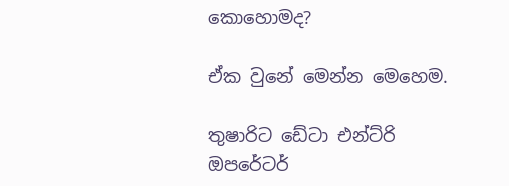කොහොමද?

ඒක වුනේ මෙන්න මෙහෙම.

තුෂාරිට ඩේටා එන්ට්රි ඔපරේටර්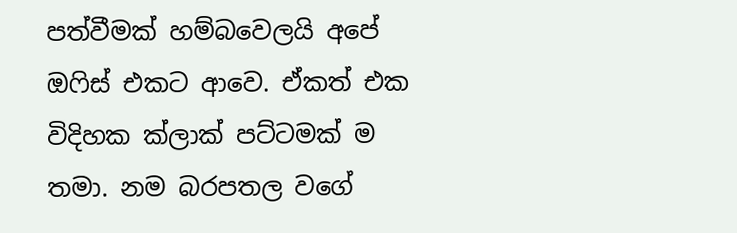පත්වීමක් හම්බවෙලයි අපේ ඔෆිස් එකට ආවෙ. ඒකත් එක විදිහක ක්ලාක් පට්ටමක් ම තමා. නම බරපතල වගේ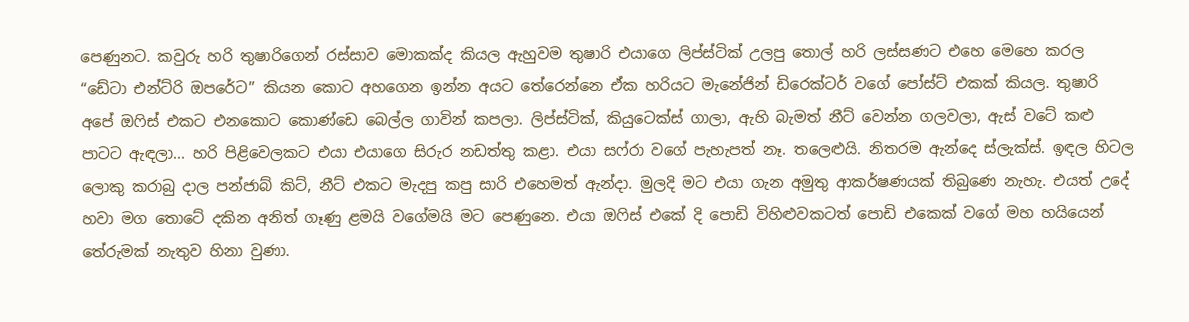පෙණුනට. කවුරු හරි තුෂාරිගෙන් රස්සාව මොකක්ද කියල ඇහුවම තුෂාරි එයාගෙ ලිප්ස්ටික් උලපු තොල් හරි ලස්සණට එහෙ මෙහෙ කරල “ඩේටා එන්ට්රි ඔපරේට” කියන කොට අහගෙන ඉන්න අයට තේරෙන්නෙ ඒක හරියට මැනේජින් ඩිරෙක්ටර් වගේ පෝස්ට් එකක් කියල. තුෂාරි අපේ ඔෆිස් එකට එනකොට කොණ්ඩෙ බෙල්ල ගාවින් කපලා. ලිප්ස්ටික්, කියුටෙක්ස් ගාලා, ඇහි බැමත් නීට් වෙන්න ගලවලා, ඇස් වටේ කළු පාටට ඇඳලා... හරි පිළිවෙලකට එයා එයාගෙ සිරුර නඩත්තු කළා. එයා සෆ්රා වගේ පැහැපත් නෑ. තලෙළුයි. නිතරම ඇන්දෙ ස්ලැක්ස්. ඉඳල හිටල ලොකු කරාබු දාල පන්ජාබ් කිට්, නීට් එකට මැදපු කපු සාරි එහෙමත් ඇන්දා. මුලදි මට එයා ගැන අමුතු ආකර්ෂණයක් තිබුණෙ නැහැ. එයත් උදේ හවා මග තොටේ දකින අනිත් ගෑණු ළමයි වගේමයි මට පෙණුනෙ. එයා ඔෆිස් එකේ දි පොඩි විහිළුවකටත් පොඩි එකෙක් වගේ මහ හයියෙන් තේරුමක් නැතුව හිනා වුණා.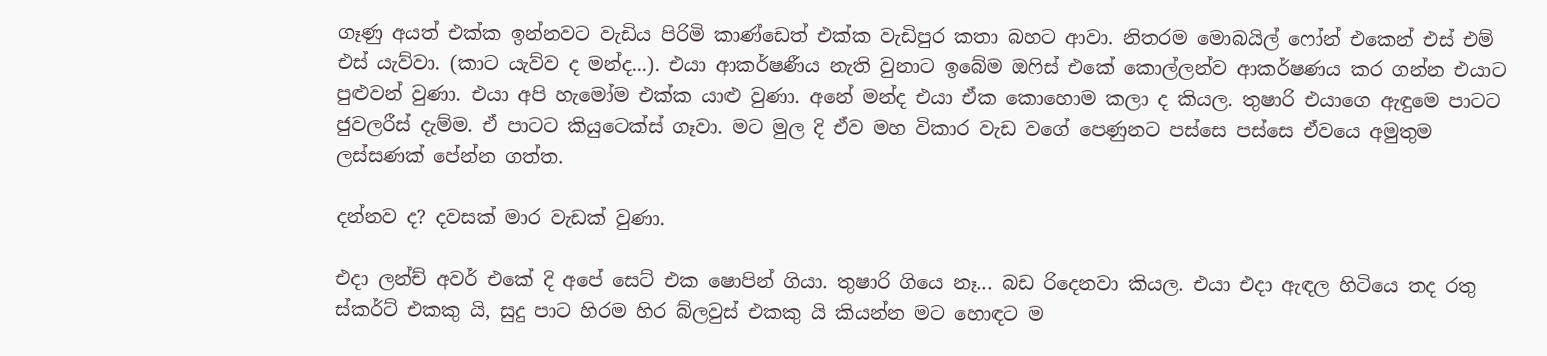ගෑණු අයත් එක්ක ඉන්නවට වැඩිය පිරිමි කාණ්ඩෙත් එක්ක වැඩිපුර කතා බහට ආවා. නිතරම මොබයිල් ෆෝන් එකෙන් එස් එම් එස් යැව්වා. (කාට යැව්ව ද මන්ද...). එයා ආකර්ෂණීය නැති වුනාට ඉබේම ඔෆිස් එකේ කොල්ලන්ව ආකර්ෂණය කර ගන්න එයාට පුළුවන් වුණා. එයා අපි හැමෝම එක්ක යාළු වුණා. අනේ මන්ද එයා ඒක කොහොම කලා ද කියල. තුෂාරි එයාගෙ ඇඳුමෙ පාටට ජුවලරීස් දැම්ම. ඒ පාටට කියුටෙක්ස් ගෑවා. මට මුල දි ඒව මහ විකාර වැඩ වගේ පෙණුනට පස්සෙ පස්සෙ ඒවයෙ අමුතුම ලස්සණක් පේන්න ගත්ත.

දන්නව ද? දවසක් මාර වැඩක් වුණා.

එදා ලන්ච් අවර් එකේ දි අපේ සෙට් එක ෂොපින් ගියා. තුෂාරි ගියෙ නෑ... බඩ රිදෙනවා කියල. එයා එදා ඇඳල හිටියෙ තද රතු ස්කර්ට් එකකු යි, සුදු පාට හිරම හිර බ්ලවුස් එකකු යි කියන්න මට හොඳට ම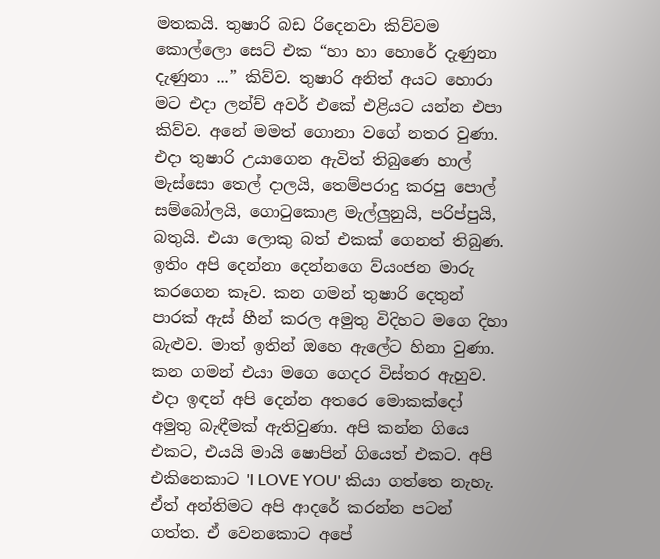මතකයි. තුෂාරි බඩ රිදෙනවා කිව්වම කොල්ලො සෙට් එක “හා හා හොරේ දැණුනා දැණුනා ...” කිව්ව. තුෂාරි අනිත් අයට හොරා මට එදා ලන්ච් අවර් එකේ එළියට යන්න එපා කිව්ව. අනේ මමත් ගොනා වගේ නතර වුණා. එදා තුෂාරි උයාගෙන ඇවිත් තිබුණෙ හාල් මැස්සො තෙල් දාලයි, තෙම්පරාදු කරපු පොල් සම්බෝලයි, ගොටුකොළ මැල්ලුනුයි, පරිප්පුයි, බතුයි. එයා ලොකු බත් එකක් ගෙනත් තිබුණ. ඉතිං අපි දෙන්නා දෙන්නගෙ ව්යංජන මාරු කරගෙන කෑව. කන ගමන් තුෂාරි දෙතුන් පාරක් ඇස් හීන් කරල අමුතු විදිහට මගෙ දිහා බැළුව. මාත් ඉතින් ඔහෙ ඇලේට හිනා වුණා. කන ගමන් එයා මගෙ ගෙදර විස්තර ඇහුව. එදා ඉඳන් අපි දෙන්න අතරෙ මොකක්දෝ අමුතු බැඳීමක් ඇතිවුණා. අපි කන්න ගියෙ එකට, එයයි මායි ෂොපින් ගියෙත් එකට. අපි එකිනෙකාට 'I LOVE YOU' කියා ගත්තෙ නැහැ. ඒත් අන්තිමට අපි ආදරේ කරන්න පටන් ගත්ත. ඒ වෙනකොට අපේ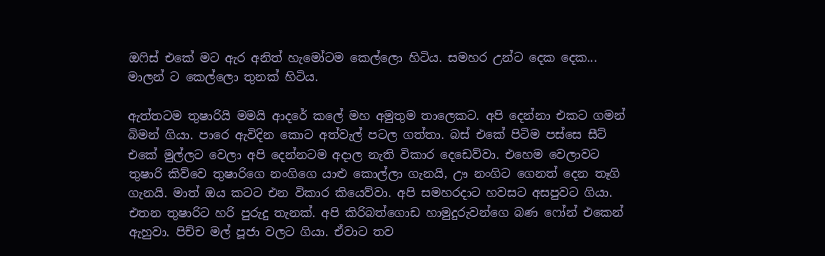ඔෆිස් එකේ මට ඇර අනිත් හැමෝටම කෙල්ලො හිටිය. සමහර උන්ට දෙක දෙක... මාලන් ට කෙල්ලො තුනක් හිටිය.

ඇත්තටම තුෂාරියි මමයි ආදරේ කලේ මහ අමුතුම තාලෙකට. අපි දෙන්නා එකට ගමන් බිමන් ගියා. පාරෙ ඇවිදින කොට අත්වැල් පටල ගත්තා. බස් එකේ පිටිම පස්සෙ සීට් එකේ මුල්ලට වෙලා අපි දෙන්නටම අදාල නැති විකාර දෙඩෙව්වා. එහෙම වෙලාවට තුෂාරි කිව්වෙ තුෂාරිගෙ නංගිගෙ යාළු කොල්ලා ගැනයි, ඌ නංගිට ගෙනත් දෙන තෑගි ගැනයි. මාත් ඔය කටට එන විකාර කියෙව්වා. අපි සමහරදාට හවසට අසපුවට ගියා. එතන තුෂාරිට හරි පුරුදු තැනක්. අපි කිරිබත්ගොඩ හාමුදුරුවන්ගෙ බණ ෆෝන් එකෙන් ඇහුවා. පිච්ච මල් පූජා වලට ගියා. ඒවාට තව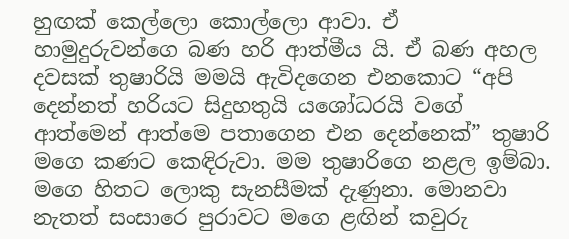හුඟක් කෙල්ලො කොල්ලො ආවා. ඒ හාමුදුරුවන්ගෙ බණ හරි ආත්මීය යි. ඒ බණ අහල දවසක් තුෂාරියි මමයි ඇවිදගෙන එනකොට “අපි දෙන්නත් හරියට සිදුහතුයි යශෝධරයි වගේ ආත්මෙන් ආත්මෙ පතාගෙන එන දෙන්නෙක්” තුෂාරි මගෙ කණට කෙඳිරුවා. මම තුෂාරිගෙ නළල ඉම්බා. මගෙ හිතට ලොකු සැනසීමක් දැණුනා. මොනවා නැතත් සංසාරෙ පුරාවට මගෙ ළඟින් කවුරු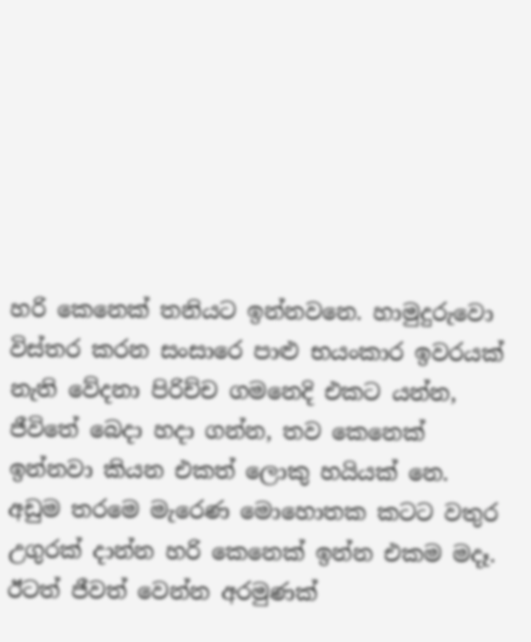හරි කෙනෙක් තනියට ඉන්නවනෙ. හාමුදුරුවො විස්තර කරන සංසාරෙ පාළු භයංකාර ඉවරයක් නැති වේදනා පිරිච්ච ගමනෙදි එකට යන්න, ජීවිතේ බෙදා හදා ගන්න, තව කෙනෙක් ඉන්නවා කියන එකත් ලොකු හයියක් නෙ. අඩුම තරමෙ මැරෙණ මොහොතක කටට වතුර උගුරක් දාන්න හරි කෙනෙක් ඉන්න එකම මදෑ. ඊටත් ජීවත් වෙන්න අරමුණක්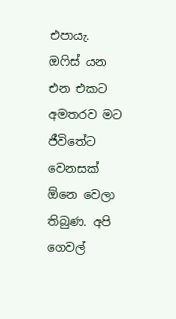එපායැ. ඔෆිස් යන එන එකට අමතරව මට ජීවිතේට වෙනසක් ඕනෙ වෙලා තිබුණ. අපි ගෙවල්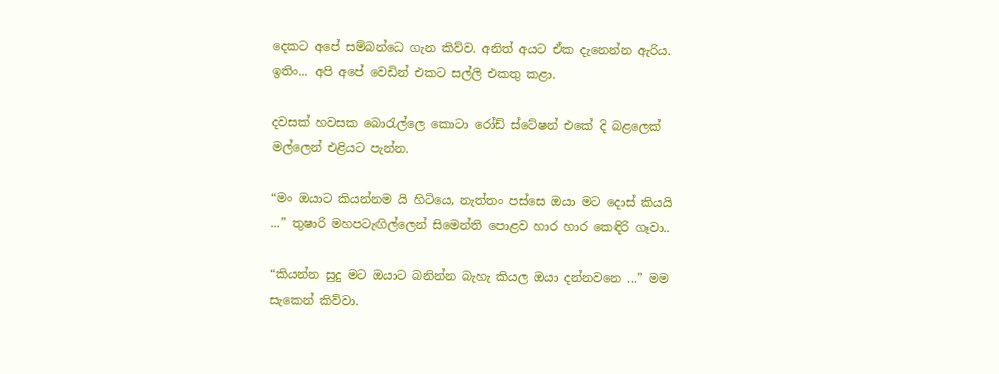දෙකට අපේ සම්බන්ධෙ ගැන කිව්ව. අනිත් අයට ඒක දැනෙන්න ඇරිය. ඉතිං... අපි අපේ වෙඩින් එකට සල්ලි එකතු කළා.

දවසක් හවසක බොරැල්ලෙ කොටා රෝඩ් ස්ටේෂන් එකේ දි බළලෙක් මල්ලෙන් එළියට පැන්න.

“මං ඔයාට කියන්නම යි හිටියෙ, නැත්තං පස්සෙ ඔයා මට දොස් කියයි ...” තුෂාරි මහපටැඟිල්ලෙන් සිමෙන්ති පොළව හාර හාර කෙඳිරි ගෑවා..

“කියන්න සුදු මට ඔයාට බනින්න බැහැ කියල ඔයා දන්නවනෙ ...” මම සැකෙන් කිව්වා.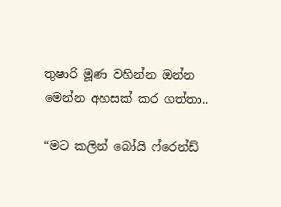තුෂාරි මූණ වහින්න ඔන්න මෙන්න අහසක් කර ගත්තා..

“මට කලින් බෝයි ෆ්රෙන්ඩ්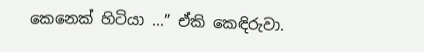කෙනෙක් හිටියා ...” ඒකි කෙඳිරුවා.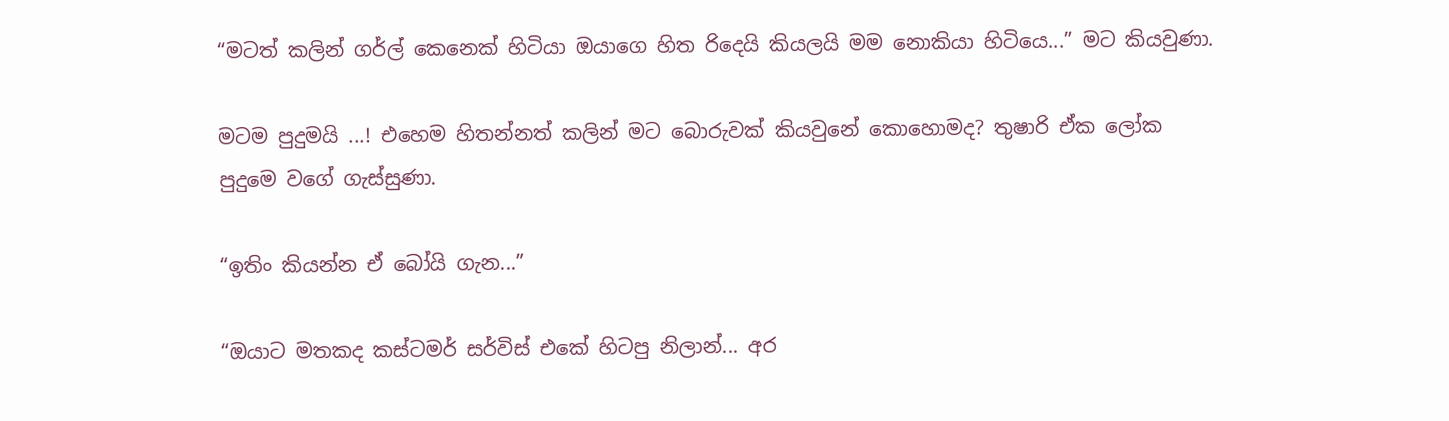“මටත් කලින් ගර්ල් කෙනෙක් හිටියා ඔයාගෙ හිත රිදෙයි කියලයි මම නොකියා හිටියෙ...” මට කියවුණා.

මටම පුදුමයි ...! එහෙම හිතන්නත් කලින් මට බොරුවක් කියවුනේ කොහොමද? තුෂාරි ඒක ලෝක පුදුමෙ වගේ ගැස්සුණා.

“ඉතිං කියන්න ඒ බෝයි ගැන...”

“ඔයාට මතකද කස්ටමර් සර්විස් එකේ හිටපු නිලාන්... අර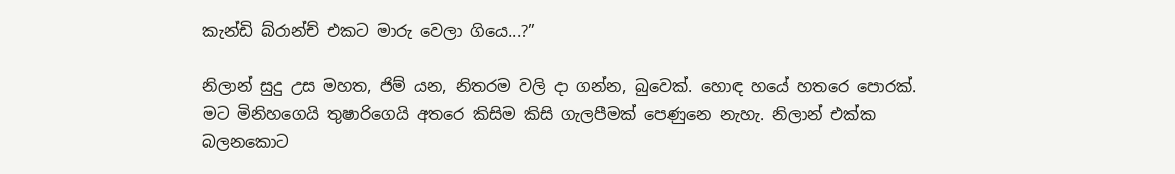කැන්ඩි බ්රාන්ච් එකට මාරු වෙලා ගියෙ...?”

නිලාන් සුදු උස මහත, ජිම් යන, නිතරම වලි දා ගන්න, බුවෙක්. හොඳ හයේ හතරෙ පොරක්. මට මිනිහගෙයි තුෂාරිගෙයි අතරෙ කිසිම කිසි ගැලපීමක් පෙණුනෙ නැහැ. නිලාන් එක්ක බලනකොට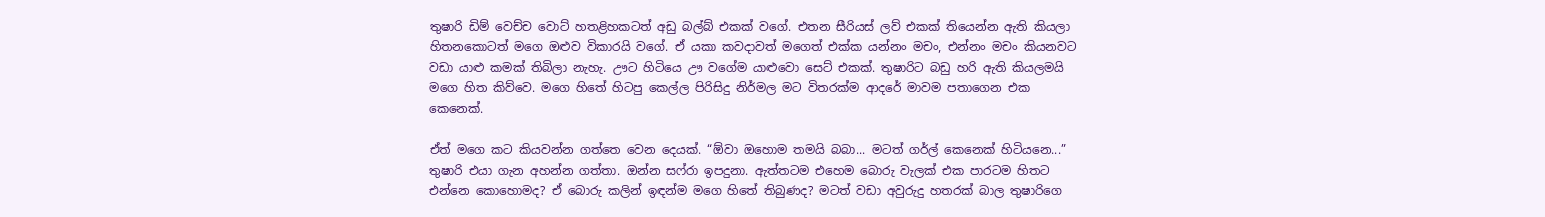තුෂාරි ඩිම් වෙච්ච වොට් හතළිහකටත් අඩු බල්බ් එකක් වගේ. එතන සීරියස් ලව් එකක් තියෙන්න ඇති කියලා හිතනකොටත් මගෙ ඔළුව විකාරයි වගේ. ඒ යකා කවදාවත් මගෙත් එක්ක යන්නං මචං, එන්නං මචං කියනවට වඩා යාළු කමක් තිබිලා නැහැ. ඌට හිටියෙ ඌ වගේම යාළුවො සෙට් එකක්. තුෂාරිට බඩු හරි ඇති කියලමයි මගෙ හිත කිව්වෙ. මගෙ හිතේ හිටපු කෙල්ල පිරිසිදු නිර්මල මට විතරක්ම ආදරේ මාවම පතාගෙන එක කෙනෙක්.

ඒත් මගෙ කට කියවන්න ගත්තෙ වෙන දෙයක්. “ඕවා ඔහොම තමයි බබා... මටත් ගර්ල් කෙනෙක් හිටියනෙ...” තුෂාරි එයා ගැන අහන්න ගත්තා. ඔන්න සෆ්රා ඉපදුනා. ඇත්තටම එහෙම බොරු වැලක් එක පාරටම හිතට එන්නෙ කොහොමද? ඒ බොරු කලින් ඉඳන්ම මගෙ හිතේ තිබුණද? මටත් වඩා අවුරුදු හතරක් බාල තුෂාරිගෙ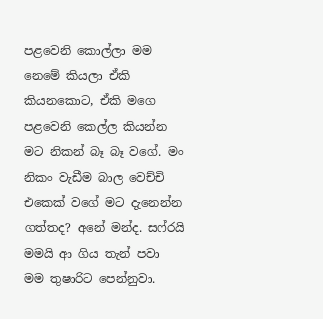පළවෙනි කොල්ලා මම නෙමේ කියලා ඒකි කියනකොට, ඒකි මගෙ පළවෙනි කෙල්ල කියන්න මට නිකන් බෑ බෑ වගේ. මං නිකං වැඩීම බාල වෙච්චි එකෙක් වගේ මට දැනෙන්න ගත්තද? අනේ මන්ද. සෆ්රයි මමයි ආ ගිය තැන් පවා මම තුෂාරිට පෙන්නුවා.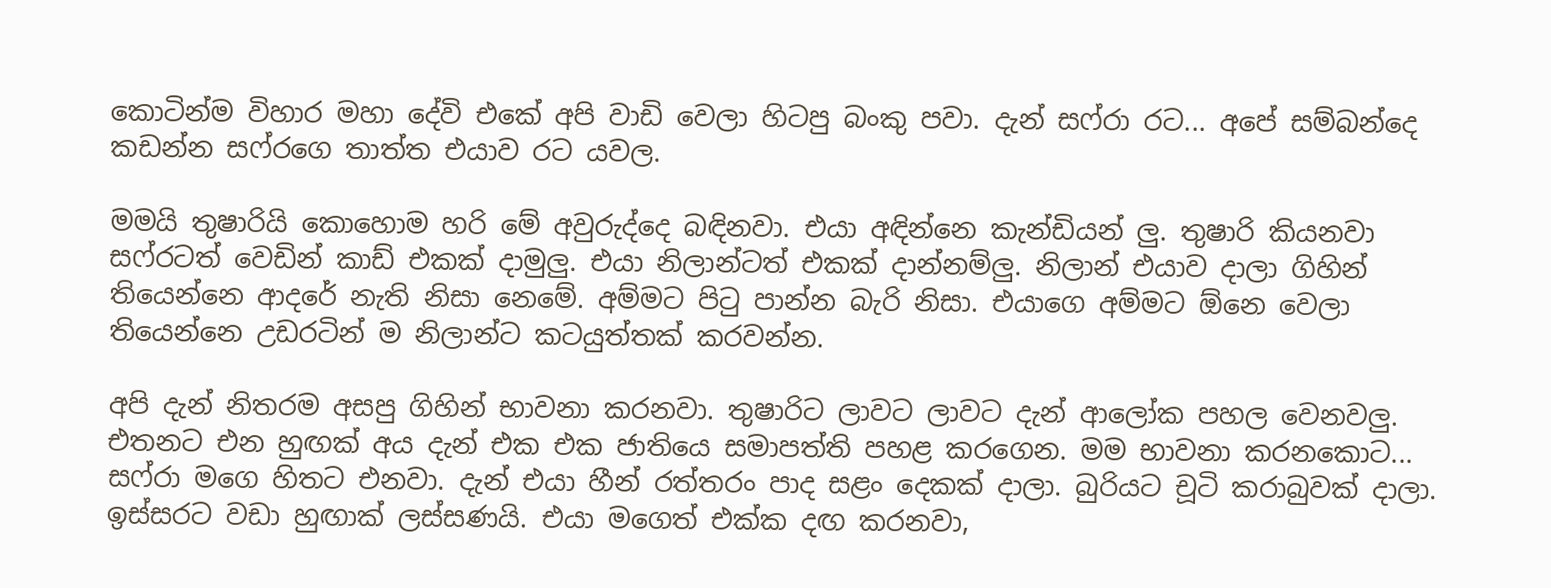කොටින්ම විහාර මහා දේවි එකේ අපි වාඩි වෙලා හිටපු බංකු පවා. දැන් සෆ්රා රට... අපේ සම්බන්දෙ කඩන්න සෆ්රගෙ තාත්ත එයාව රට යවල.

මමයි තුෂාරියි කොහොම හරි මේ අවුරුද්දෙ බඳිනවා. එයා අඳින්නෙ කැන්ඩියන් ලු. තුෂාරි කියනවා සෆ්රටත් වෙඩින් කාඩ් එකක් දාමුලු. එයා නිලාන්ටත් එකක් දාන්නම්ලු. නිලාන් එයාව දාලා ගිහින් තියෙන්නෙ ආදරේ නැති නිසා නෙමේ. අම්මට පිටු පාන්න බැරි නිසා. එයාගෙ අම්මට ඕනෙ වෙලා තියෙන්නෙ උඩරටින් ම නිලාන්ට කටයුත්තක් කරවන්න.

අපි දැන් නිතරම අසපු ගිහින් භාවනා කරනවා. තුෂාරිට ලාවට ලාවට දැන් ආලෝක පහල වෙනවලු. එතනට එන හුඟක් අය දැන් එක එක ජාතියෙ සමාපත්ති පහළ කරගෙන. මම භාවනා කරනකොට... සෆ්රා මගෙ හිතට එනවා. දැන් එයා හීන් රත්තරං පාද සළං දෙකක් දාලා. බුරියට චූටි කරාබුවක් දාලා. ඉස්සරට වඩා හුඟාක් ලස්සණයි. එයා මගෙත් එක්ක දඟ කරනවා,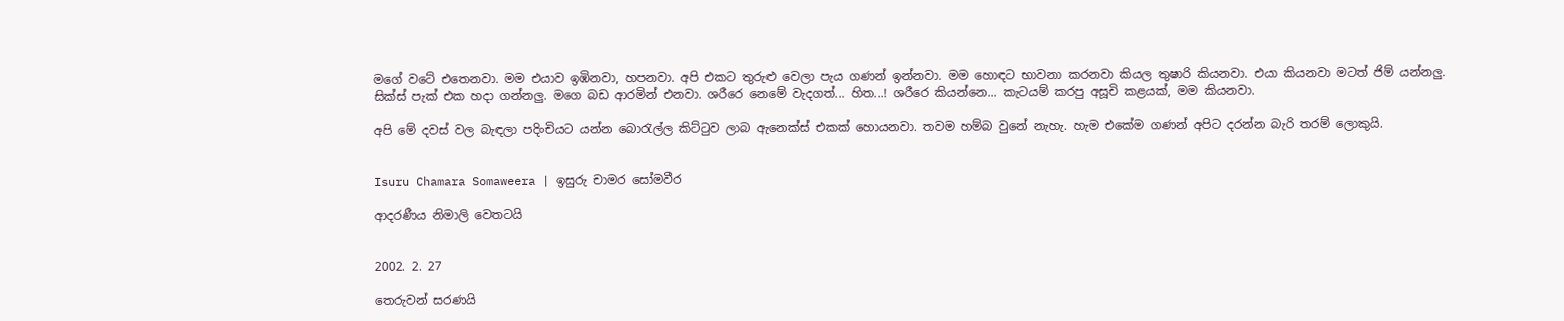මගේ වටේ එතෙනවා. මම එයාව ඉඹිනවා, හපනවා. අපි එකට තුරුළු වෙලා පැය ගණන් ඉන්නවා. මම හොඳට භාවනා කරනවා කියල තුෂාරි කියනවා. එයා කියනවා මටත් ජිම් යන්නලු. සික්ස් පැක් එක හදා ගන්නලු. මගෙ බඩ ආරමින් එනවා. ශරීරෙ නෙමේ වැදගත්... හිත...! ශරීරෙ කියන්නෙ... කැටයම් කරපු අසූචි කළයක්, මම කියනවා.

අපි මේ දවස් වල බැඳලා පදිංචියට යන්න බොරැල්ල කිට්ටුව ලාබ ඇනෙක්ස් එකක් හොයනවා. තවම හම්බ වුනේ නැහැ. හැම එකේම ගණන් අපිට දරන්න බැරි තරම් ලොකුයි.


Isuru Chamara Somaweera | ඉසුරු චාමර සෝමවීර

ආදරණීය නිමාලි වෙතටයි


2002. 2. 27

තෙරුවන් සරණයි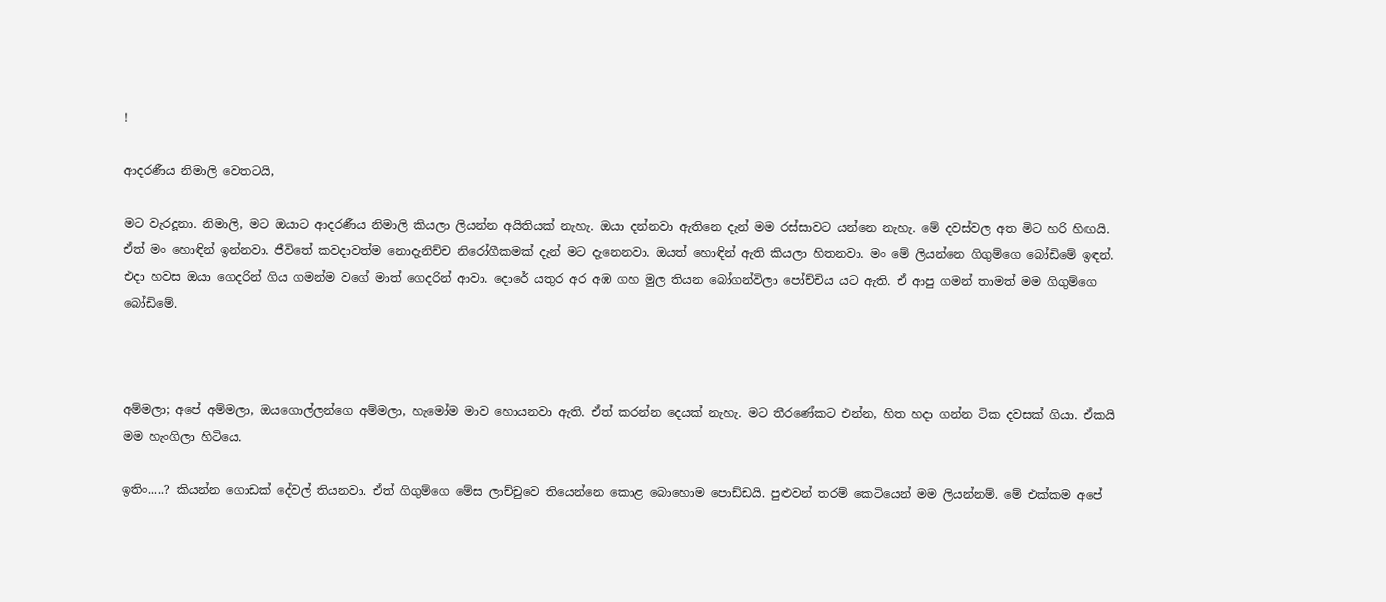!

ආදරණීය නිමාලි වෙතටයි,

මට වැරදූනා. නිමාලි, මට ඔයාට ආදරණීය නිමාලි කියලා ලියන්න අයිතියක් නැහැ. ඔයා දන්නවා ඇතිනෙ දැන් මම රස්සාවට යන්නෙ නැහැ. මේ දවස්වල අත මිට හරි හිඟයි. ඒත් මං හොඳින් ඉන්නවා. ජීවිතේ කවදාවත්ම නොදැනිච්ච නිරෝගීකමක් දැන් මට දැනෙනවා. ඔයත් හොඳින් ඇති කියලා හිතනවා. මං මේ ලියන්නෙ ගිගුම්ගෙ බෝඩිමේ ඉඳන්. එදා හවස ඔයා ගෙදරින් ගිය ගමන්ම වගේ මාත් ගෙදරින් ආවා. දොරේ යතුර අර අඹ ගහ මුල තියන බෝගන්විලා පෝච්චිය යට ඇති. ඒ ආපු ගමන් තාමත් මම ගිගුම්ගෙ බෝඩිමේ.



අම්මලා; අපේ අම්මලා, ඔයගොල්ලන්ගෙ අම්මලා, හැමෝම මාව හොයනවා ඇති. ඒත් කරන්න දෙයක් නැහැ. මට තීරණේකට එන්න, හිත හදා ගන්න ටික දවසක් ගියා. ඒකයි මම හැංගිලා හිටියෙ.

ඉතිං.....? කියන්න ගොඩක් දේවල් තියනවා. ඒත් ගිගුම්ගෙ මේස ලාච්චුවෙ තියෙන්නෙ කොළ බොහොම පොඩ්ඩයි. පුළුවන් තරම් කෙටියෙන් මම ලියන්නම්. මේ එක්කම අපේ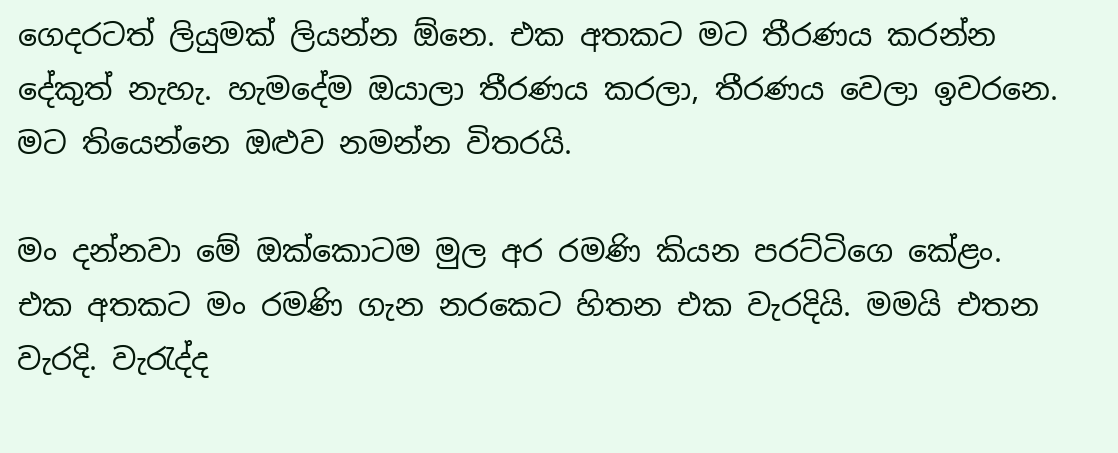ගෙදරටත් ලියුමක් ලියන්න ඕනෙ. එක අතකට මට තීරණය කරන්න දේකුත් නැහැ. හැමදේම ඔයාලා තීරණය කරලා, තීරණය වෙලා ඉවරනෙ. මට තියෙන්නෙ ඔළුව නමන්න විතරයි.

මං දන්නවා මේ ඔක්කොටම මුල අර රමණි කියන පරට්ටිගෙ කේළං. එක අතකට මං රමණි ගැන නරකෙට හිතන එක වැරදියි. මමයි එතන වැරදි. වැරැද්ද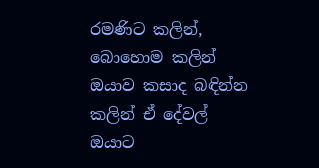රමණිට කලින්, බොහොම කලින් ඔයාව කසාද බඳින්න කලින් ඒ දේවල් ඔයාට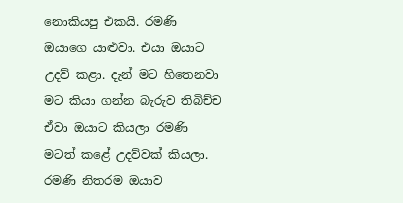නොකියපු එකයි. රමණි ඔයාගෙ යාළුවා. එයා ඔයාට උදව් කළා. දැන් මට හිතෙනවා මට කියා ගන්න බැරුව තිබිච්ච ඒවා ඔයාට කියලා රමණි මටත් කළේ උදව්වක් කියලා. රමණි නිතරම ඔයාව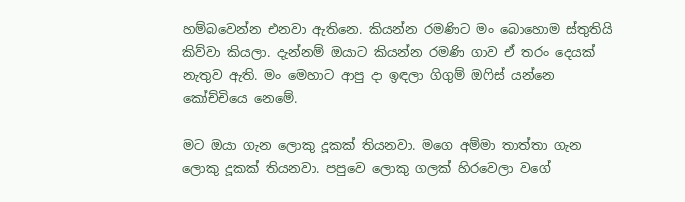හම්බවෙන්න එනවා ඇතිනෙ. කියන්න රමණිට මං බොහොම ස්තුතියි කිව්වා කියලා. දැන්නම් ඔයාට කියන්න රමණි ගාව ඒ තරං දෙයක් නැතුව ඇති. මං මෙහාට ආපු දා ඉඳලා ගිගුම් ඔෆිස් යන්නෙ කෝච්චියෙ නෙමේ.

මට ඔයා ගැන ලොකු දූකක් තියනවා. මගෙ අම්මා තාත්තා ගැන ලොකු දූකක් තියනවා. පපුවෙ ලොකු ගලක් හිරවෙලා වගේ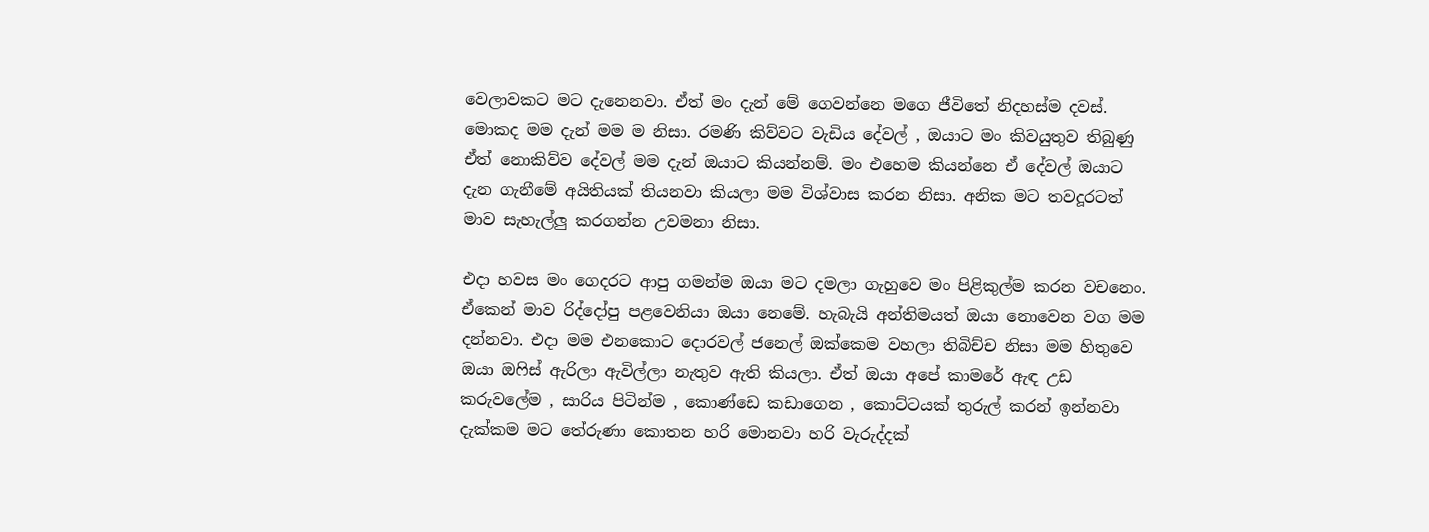වෙලාවකට මට දැනෙනවා. ඒත් මං දැන් මේ ගෙවන්නෙ මගෙ ජීවිතේ නිදහස්ම දවස්. මොකද මම දැන් මම ම නිසා. රමණි කිව්වට වැඩිය දේවල් , ඔයාට මං කිවයුතුව තිබුණු ඒත් නොකිව්ව දේවල් මම දැන් ඔයාට කියන්නම්. මං එහෙම කියන්නෙ ඒ දේවල් ඔයාට දැන ගැනීමේ අයිතියක් තියනවා කියලා මම විශ්වාස කරන නිසා. අනික මට තවදූරටත් මාව සැහැල්ලු කරගන්න උවමනා නිසා.

එදා හවස මං ගෙදරට ආපු ගමන්ම ඔයා මට දමලා ගැහුවෙ මං පිළිකුල්ම කරන වචනෙං. ඒකෙන් මාව රිද්දෝපු පළවෙනියා ඔයා නෙමේ. හැබැයි අන්තිමයත් ඔයා නොවෙන වග මම දන්නවා. එදා මම එනකොට දොරවල් ජනෙල් ඔක්කෙම වහලා තිබිච්ච නිසා මම හිතුවෙ ඔයා ඔෆිස් ඇරිලා ඇවිල්ලා නැතුව ඇති කියලා. ඒත් ඔයා අපේ කාමරේ ඇඳ උඩ කරුවලේම , සාරිය පිටින්ම , කොණ්ඩෙ කඩාගෙන , කොට්ටයක් තුරුල් කරන් ඉන්නවා දැක්කම මට තේරුණා කොතන හරි මොනවා හරි වැරුද්දක්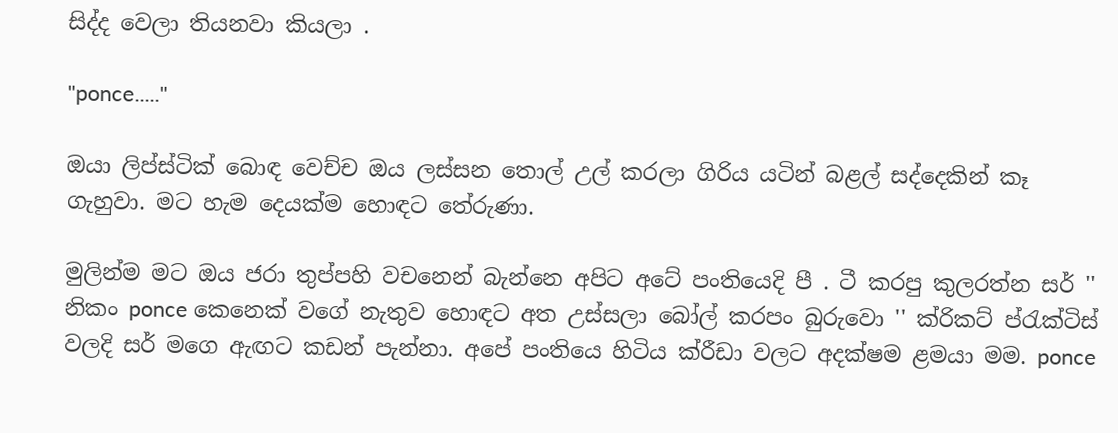සිද්ද වෙලා තියනවා කියලා .

"ponce....."

ඔයා ලිප්ස්ටික් බොඳ වෙච්ච ඔය ලස්සන තොල් උල් කරලා ගිරිය යටින් බළල් සද්දෙකින් කෑ ගැහුවා. මට හැම දෙයක්ම හොඳට තේරුණා.

මුලින්ම මට ඔය ජරා තුප්පහි වචනෙන් බැන්නෙ අපිට අටේ පංතියෙදි පී . ටී කරපු කුලරත්න සර් '' නිකං ponce කෙනෙක් වගේ නැතුව හොඳට අත උස්සලා බෝල් කරපං බුරුවො '' ක්රිකට් ප්රැක්ටිස් වලදි සර් මගෙ ඇඟට කඩන් පැන්නා. අපේ පංතියෙ හිටිය ක්රීඩා වලට අදක්ෂම ළමයා මම. ponce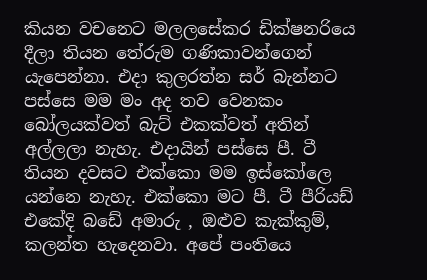කියන වචනෙට මලලසේකර ඩික්ෂනරියෙ දීලා තියන තේරුම ගණිකාවන්ගෙන් යැපෙන්නා. එදා කුලරත්න සර් බැන්නට පස්සෙ මම මං අද තව වෙනකං බෝලයක්වත් බැට් එකක්වත් අතින් අල්ලලා නැහැ. එදායින් පස්සෙ පී. ටී තියන දවසට එක්කො මම ඉස්කෝලෙ යන්නෙ නැහැ. එක්කො මට පී. ටී පීරියඩ් එකේදි බඩේ අමාරු , ඔළුව කැක්කුම්, කලන්ත හැදෙනවා. අපේ පංතියෙ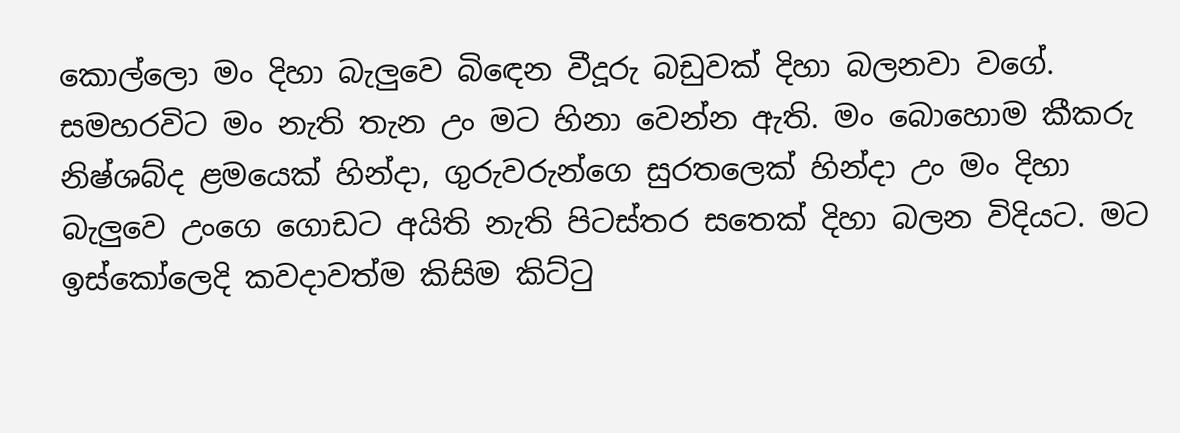කොල්ලො මං දිහා බැලුවෙ බිඳෙන වීදූරු බඩුවක් දිහා බලනවා වගේ. සමහරවිට මං නැති තැන උං මට හිනා වෙන්න ඇති. මං බොහොම කීකරු නිෂ්ශබ්ද ළමයෙක් හින්දා, ගුරුවරුන්ගෙ සුරතලෙක් හින්දා උං මං දිහා බැලුවෙ උංගෙ ගොඩට අයිති නැති පිටස්තර සතෙක් දිහා බලන විදියට. මට ඉස්කෝලෙදි කවදාවත්ම කිසිම කිට්ටු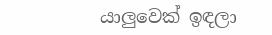යාලුවෙක් ඉඳලා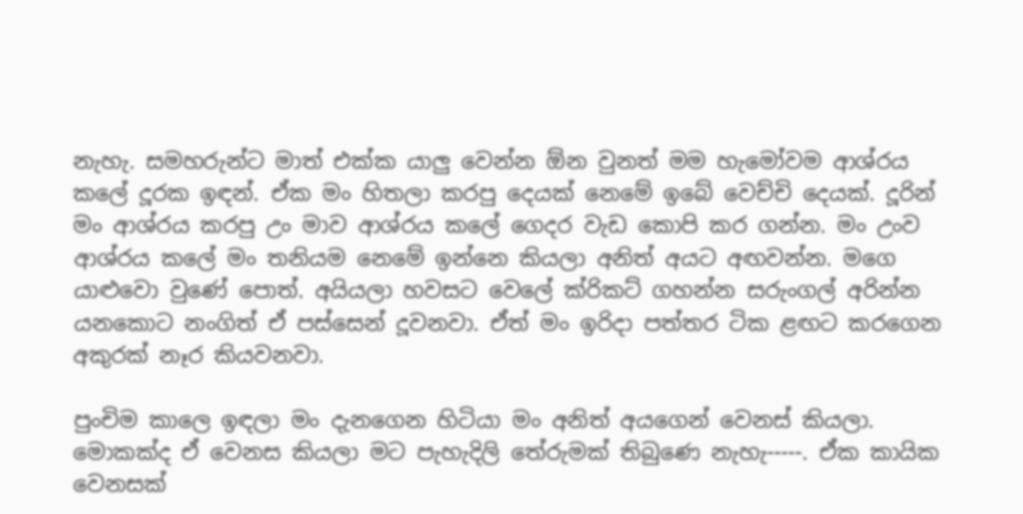නැහැ. සමහරුන්ට මාත් එක්ක යාලු වෙන්න ඕන වුනත් මම හැමෝවම ආශ්රය කලේ දූරක ඉඳන්. ඒක මං හිතලා කරපු දෙයක් නෙමේ ඉබේ වෙච්චි දෙයක්. දූරින් මං ආශ්රය කරපු උං මාව ආශ්රය කලේ ගෙදර වැඩ කොපි කර ගන්න. මං උංව ආශ්රය කලේ මං තනියම නෙමේ ඉන්නෙ කියලා අනිත් අයට අඟවන්න. මගෙ යාළුවො වුණේ පොත්. අයියලා හවසට වෙලේ ක්රිකට් ගහන්න සරුංගල් අරින්න යනකොට නංගිත් ඒ පස්සෙන් දූවනවා. ඒත් මං ඉරිදා පත්තර ටික ළඟට කරගෙන අකුරක් නෑර කියවනවා.

පුංචිම කාලෙ ඉඳලා මං දැනගෙන හිටියා මං අනිත් අයගෙන් වෙනස් කියලා. මොකක්ද ඒ වෙනස කියලා මට පැහැදිලි තේරුමක් තිබුණෙ නැහැ-----. ඒක කායික වෙනසක්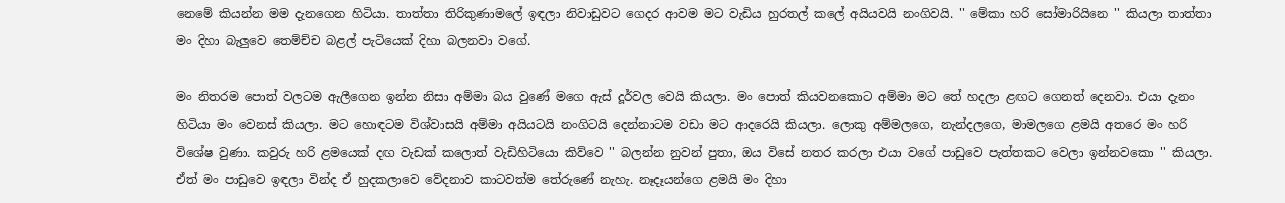නෙමේ කියන්න මම දැනගෙන හිටියා. තාත්තා තිරිකුණාමලේ ඉඳලා නිවාඩුවට ගෙදර ආවම මට වැඩිය හුරතල් කලේ අයියවයි නංගිවයි. '' මේකා හරි සෝමාරියිනෙ '' කියලා තාත්තා මං දිහා බැලුවෙ තෙම්ච්ච බළල් පැටියෙක් දිහා බලනවා වගේ.

මං නිතරම පොත් වලටම ඇලීගෙන ඉන්න නිසා අම්මා බය වුණේ මගෙ ඇස් දූර්වල වෙයි කියලා. මං පොත් කියවනකොට අම්මා මට තේ හදලා ළඟට ගෙනත් දෙනවා. එයා දැනං හිටියා මං වෙනස් කියලා. මට හොඳටම විශ්වාසයි අම්මා අයියටයි නංගිටයි දෙන්නාටම වඩා මට ආදරෙයි කියලා. ලොකු අම්මලගෙ, නැන්දලගෙ, මාමලගෙ ළමයි අතරෙ මං හරි විශේෂ වුණා. කවුරු හරි ළමයෙක් දඟ වැඩක් කලොත් වැඩිහිටියො කිව්වෙ '' බලන්න නුවන් පුතා, ඔය විසේ නතර කරලා එයා වගේ පාඩුවෙ පැත්තකට වෙලා ඉන්නවකො '' කියලා. ඒත් මං පාඩුවෙ ඉඳලා වින්ද ඒ හුදකලාවෙ වේදනාව කාටවත්ම තේරුණේ නැහැ. නෑදෑයන්ගෙ ළමයි මං දිහා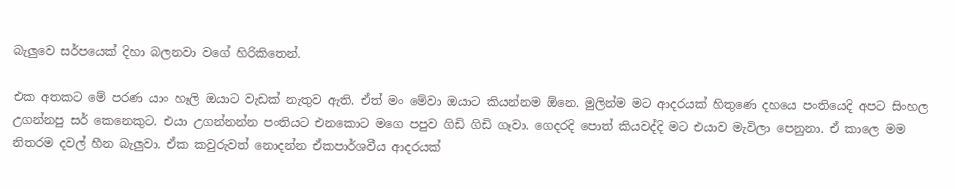බැලුවෙ සර්පයෙක් දිහා බලනවා වගේ හිරිකිතෙන්.

එක අතකට මේ පරණ යාං හෑලි ඔයාට වැඩක් නැතුව ඇති. ඒත් මං මේවා ඔයාට කියන්නම ඕනෙ. මුලින්ම මට ආදරයක් හිතුණෙ දහයෙ පංතියෙදි අපට සිංහල උගන්නපු සර් කෙනෙකුට. එයා උගන්නන්න පංතියට එනකොට මගෙ පපුව ගිඩි ගිඩි ගෑවා. ගෙදරදි පොත් කියවද්දි මට එයාව මැවිලා පෙනුනා. ඒ කාලෙ මම නිතරම දවල් හීන බැලුවා. ඒක කවුරුවත් නොදන්න ඒකපාර්ශවීය ආදරයක්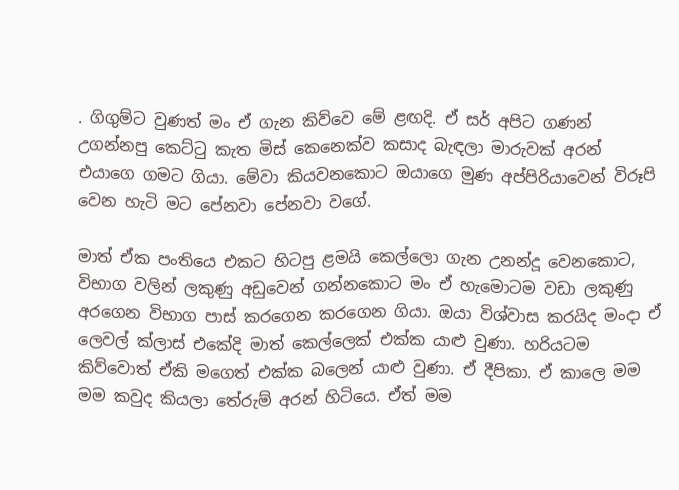. ගිගුම්ට වුණත් මං ඒ ගැන කිව්වෙ මේ ළඟදි. ඒ සර් අපිට ගණන් උගන්නපු කෙට්ටු කැත මිස් කෙනෙක්ව කසාද බැඳලා මාරුවක් අරන් එයාගෙ ගමට ගියා. මේවා කියවනකොට ඔයාගෙ මුණ අප්පිරියාවෙන් විරූපි වෙන හැටි මට පේනවා පේනවා වගේ.

මාත් ඒක පංතියෙ එකට හිටපු ළමයි කෙල්ලො ගැන උනන්දූ වෙනකොට, විභාග වලින් ලකුණු අඩුවෙන් ගන්නකොට මං ඒ හැමොටම වඩා ලකුණු අරගෙන විභාග පාස් කරගෙන කරගෙන ගියා. ඔයා විශ්වාස කරයිද මංදා ඒ ලෙවල් ක්ලාස් එකේදි මාත් කෙල්ලෙක් එක්ක යාළු වුණා. හරියටම කිව්වොත් ඒකි මගෙත් එක්ක බලෙන් යාළු වුණා. ඒ දීපිකා. ඒ කාලෙ මම මම කවුද කියලා තේරුම් අරන් හිටියෙ. ඒත් මම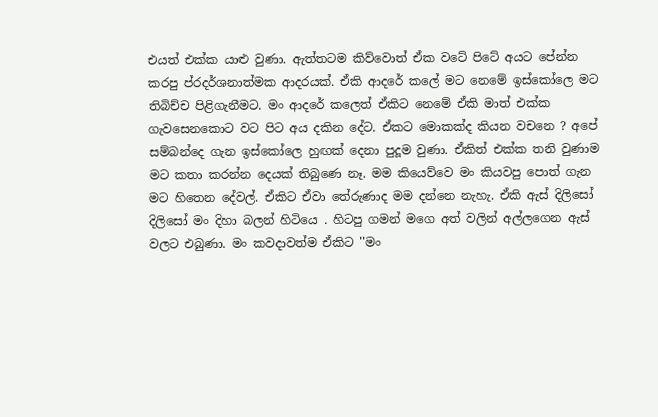එයත් එක්ක යාළු වුණා. ඇත්තටම කිව්වොත් ඒක වටේ පිටේ අයට පේන්න කරපු ප්රදර්ශනාත්මක ආදරයක්. ඒකි ආදරේ කලේ මට නෙමේ ඉස්කෝලෙ මට තිබිච්ච පිළිගැනීමට. මං ආදරේ කලෙත් ඒකිට නෙමේ ඒකි මාත් එක්ක ගැවසෙනකොට වට පිට අය දකින දේට. ඒකට මොකක්ද කියන වචනෙ ? අපේ සම්බන්දෙ ගැන ඉස්කෝලෙ හුඟක් දෙනා පුදූම වුණා. ඒකිත් එක්ක තනි වුණාම මට කතා කරන්න දෙයක් තිබුණෙ නෑ. මම කියෙව්වෙ මං කියවපු පොත් ගැන මට හිතෙන දේවල්. ඒකිට ඒවා තේරුණාද මම දන්නෙ නැහැ. ඒකි ඇස් දිලිසෝ දිලිසෝ මං දිහා බලන් හිටියෙ . හිටපු ගමන් මගෙ අත් වලින් අල්ලගෙන ඇස් වලට එබුණා. මං කවදාවත්ම ඒකිට ''මං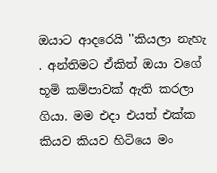ඔයාට ආදරෙයි ''කියලා නැහැ . අන්තිමට ඒකිත් ඔයා වගේ භූමි කම්පාවක් ඇති කරලා ගියා. මම එදා එයත් එක්ක කියව කියව හිටියෙ මං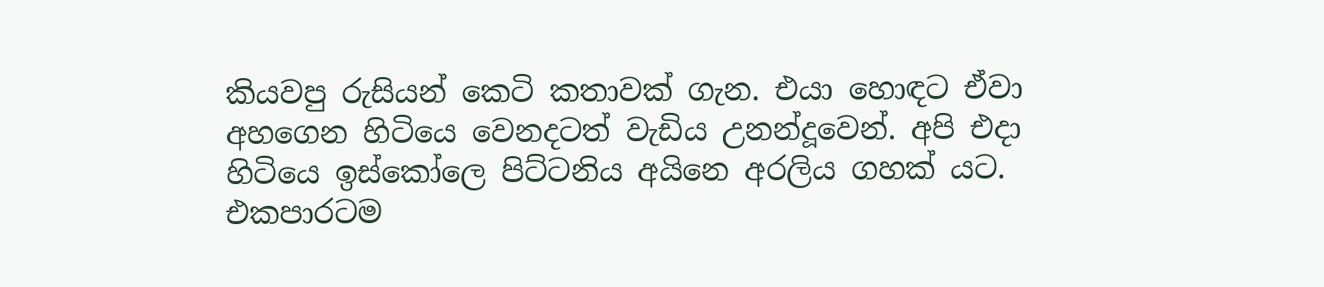කියවපු රුසියන් කෙටි කතාවක් ගැන. එයා හොඳට ඒවා අහගෙන හිටියෙ වෙනදටත් වැඩිය උනන්දූවෙන්. අපි එදා හිටියෙ ඉස්කෝලෙ පිට්ටනිය අයිනෙ අරලිය ගහක් යට. එකපාරටම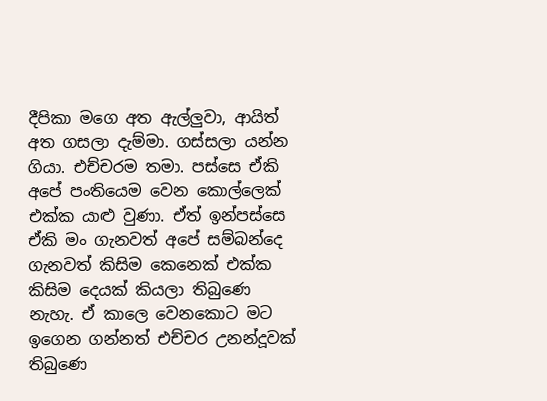දීපිකා මගෙ අත ඇල්ලුවා, ආයිත් අත ගසලා දැම්මා. ගස්සලා යන්න ගියා. එච්චරම තමා. පස්සෙ ඒකි අපේ පංතියෙම වෙන කොල්ලෙක් එක්ක යාළු වුණා. ඒත් ඉන්පස්සෙ ඒකි මං ගැනවත් අපේ සම්බන්දෙ ගැනවත් කිසිම කෙනෙක් එක්ක කිසිම දෙයක් කියලා තිබුණෙ නැහැ. ඒ කාලෙ වෙනකොට මට ඉගෙන ගන්නත් එච්චර උනන්දූවක් තිබුණෙ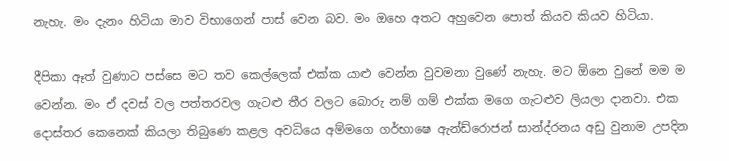නැහැ. මං දැනං හිටියා මාව විභාගෙන් පාස් වෙන බව. මං ඔහෙ අතට අහුවෙන පොත් කියව කියව හිටියා.

දීපිකා ඈත් වුණාට පස්සෙ මට තව කෙල්ලෙක් එක්ක යාළු වෙන්න වුවමනා වුණේ නැහැ. මට ඕනෙ වුනේ මම ම වෙන්න. මං ඒ දවස් වල පත්තරවල ගැටළු තීර වලට බොරු නම් ගම් එක්ක මගෙ ගැටළුව ලියලා දානවා. එක දොස්තර කෙනෙක් කියලා තිබුණෙ කළල අවධියෙ අම්මගෙ ගර්භාෂෙ ඇන්ඩ්රොජන් සාන්ද්රනය අඩු වුනාම උපදින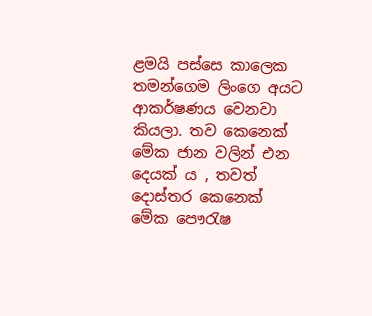ළමයි පස්සෙ කාලෙක තමන්ගෙම ලිංගෙ අයට ආකර්ෂණය වෙනවා කියලා. තව කෙනෙක් මේක ජාන වලින් එන දෙයක් ය , තවත් දොස්තර කෙනෙක් මේක පෞරැෂ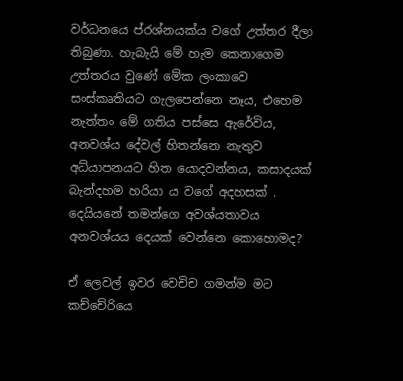වර්ධනයෙ ප්රශ්නයක්ය වගේ උත්තර දීලා තිබුණා. හැබැයි මේ හැම කෙනාගෙම උත්තරය වුණේ මේක ලංකාවෙ සංස්කෘතියට ගැලපෙන්නෙ නෑය, එහෙම නැත්තං මේ ගතිය පස්සෙ ඇරේවිය, අනවශ්ය දේවල් හිතන්නෙ නැතුව අධ්යාපනයට හිත යොදවන්නය, කසාදයක් බැන්දහම හරියා ය වගේ අදහසක් . දෙයියනේ තමන්ගෙ අවශ්යතාවය අනවශ්යය දෙයක් වෙන්නෙ කොහොමද?

ඒ ලෙවල් ඉවර වෙචිච ගමන්ම මට කච්චේරියෙ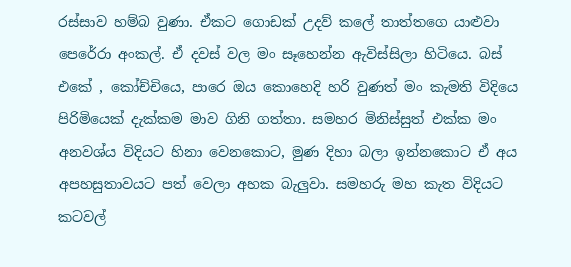රස්සාව හම්බ වුණා. ඒකට ගොඩක් උදව් කලේ තාත්තගෙ යාළුවා පෙරේරා අංකල්. ඒ දවස් වල මං සෑහෙන්න ඇවිස්සිලා හිටියෙ. බස් එකේ , කෝච්චියෙ, පාරෙ ඔය කොහෙදි හරි වුණත් මං කැමති විදියෙ පිරිමියෙක් දැක්කම මාව ගිනි ගත්තා. සමහර මිනිස්සුත් එක්ක මං අනවශ්ය විදියට හිනා වෙනකොට, මුණ දිහා බලා ඉන්නකොට ඒ අය අපහසුතාවයට පත් වෙලා අහක බැලුවා. සමහරු මහ කැත විදියට කටවල්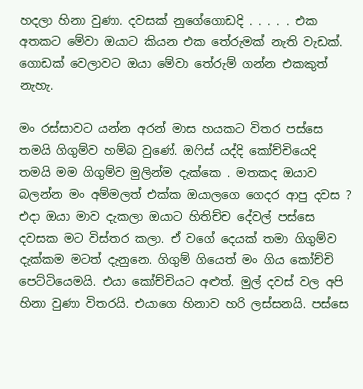හදලා හිනා වුණා. දවසක් නුගේගොඩදි . . . . . එක අතකට මේවා ඔයාට කියන එක තේරුමක් නැති වැඩක්. ගොඩක් වෙලාවට ඔයා මේවා තේරුම් ගන්න එකකුත් නැහැ.

මං රස්සාවට යන්න අරන් මාස හයකට විතර පස්සෙ තමයි ගිගුම්ව හම්බ වුණේ. ඔෆිස් යද්දි කෝච්චියෙදි තමයි මම ගිගුම්ව මුලින්ම දැක්කෙ . මතකද ඔයාව බලන්න මං අම්මලත් එක්ක ඔයාලගෙ ගෙදර ආපු දවස ? එදා ඔයා මාව දැකලා ඔයාට හිතිච්ච දේවල් පස්සෙ දවසක මට විස්තර කලා. ඒ වගේ දෙයක් තමා ගිගුම්ව දැක්කම මටත් දැනුනෙ. ගිගුම් ගියෙත් මං ගිය කෝච්චි පෙට්ටියෙමයි. එයා කෝච්චියට අළුත්. මුල් දවස් වල අපි හිනා වුණා විතරයි. එයාගෙ හිනාව හරි ලස්සනයි. පස්සෙ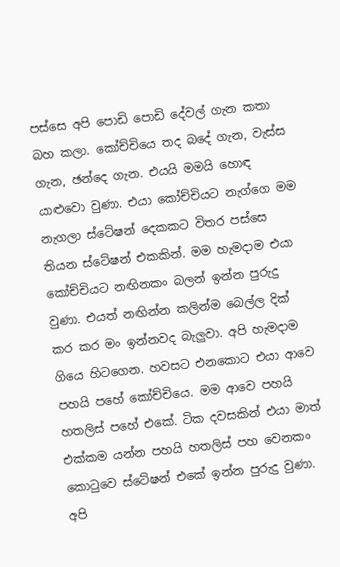පස්සෙ අපි පොඩි පොඩි දේවල් ගැන කතා බහ කලා. කෝච්චියෙ තද බදේ ගැන, වැස්ස ගැන, ඡන්දෙ ගැන. එයයි මමයි හොඳ යාළුවො වුණා. එයා කෝච්චියට නැග්ගෙ මම නැගලා ස්ටේෂන් දෙකකට විතර පස්සෙ තියන ස්ටේෂන් එකකින්. මම හැමදාම එයා කෝච්චියට නඟිනකං බලන් ඉන්න පුරුදු වුණා. එයත් නඟින්න කලින්ම බෙල්ල දික් කර කර මං ඉන්නවද බැලුවා. අපි හැමදාම ගියෙ හිටගෙන. හවසට එනකොට එයා ආවෙ පහයි පහේ කෝච්චියෙ. මම ආවෙ පහයි හතලිස් පහේ එකේ. ටික දවසකින් එයා මාත් එක්කම යන්න පහයි හතලිස් පහ වෙනකං කොටුවෙ ස්ටේෂන් එකේ ඉන්න පුරුදු වුණා. අපි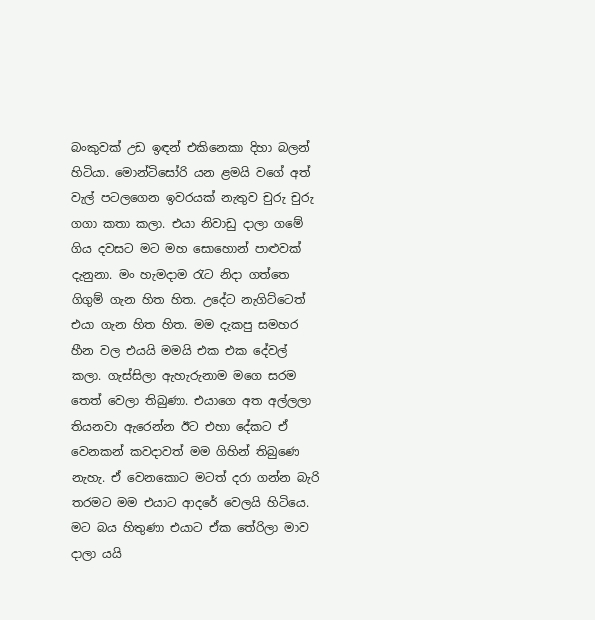බංකුවක් උඩ ඉඳන් එකිනෙකා දිහා බලන් හිටියා. මොන්ටිසෝරි යන ළමයි වගේ අත් වැල් පටලගෙන ඉවරයක් නැතුව චුරු චුරු ගගා කතා කලා. එයා නිවාඩු දාලා ගමේ ගිය දවසට මට මහ සොහොන් පාළුවක් දැනුනා. මං හැමදාම රැට නිදා ගත්තෙ ගිගුම් ගැන හිත හිත. උදේට නැගිට්ටෙත් එයා ගැන හිත හිත. මම දැකපු සමහර හීන වල එයයි මමයි එක එක දේවල් කලා. ගැස්සිලා ඇහැරුනාම මගෙ සරම තෙත් වෙලා තිබුණා. එයාගෙ අත අල්ලලා තියනවා ඇරෙන්න ඊට එහා දේකට ඒ වෙනකන් කවදාවත් මම ගිහින් තිබුණෙ නැහැ. ඒ වෙනකොට මටත් දරා ගන්න බැරි තරමට මම එයාට ආදරේ වෙලයි හිටියෙ. මට බය හිතුණා එයාට ඒක තේරිලා මාව දාලා යයි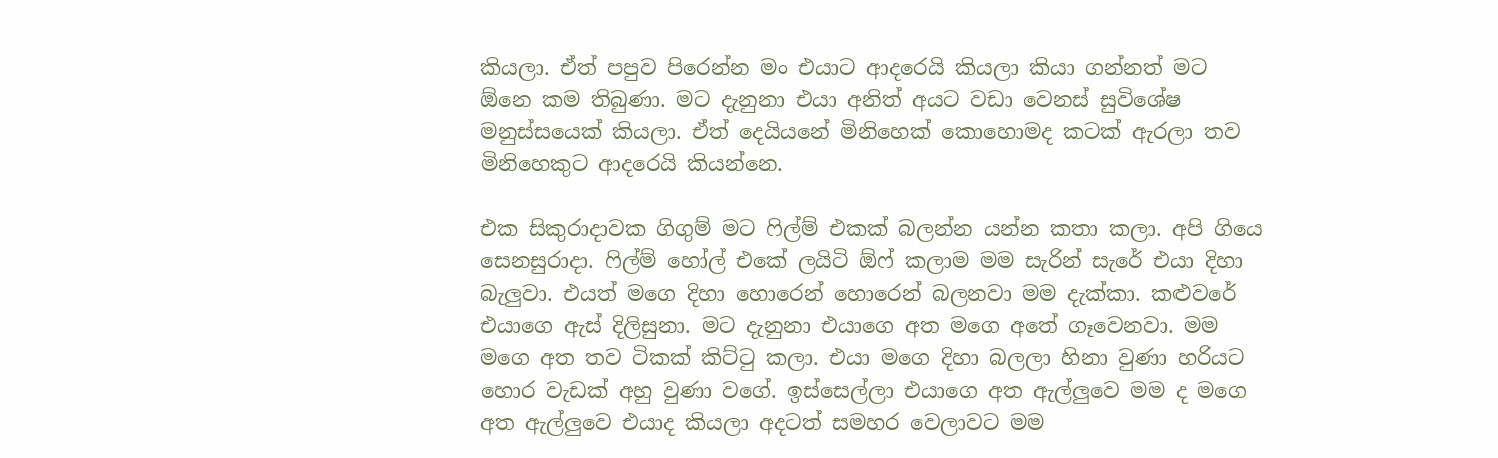කියලා. ඒත් පපුව පිරෙන්න මං එයාට ආදරෙයි කියලා කියා ගන්නත් මට ඕනෙ කම තිබුණා. මට දැනුනා එයා අනිත් අයට වඩා වෙනස් සුවිශේෂ මනුස්සයෙක් කියලා. ඒත් දෙයියනේ මිනිහෙක් කොහොමද කටක් ඇරලා තව මිනිහෙකුට ආදරෙයි කියන්නෙ.

එක සිකුරාදාවක ගිගුම් මට ෆිල්ම් එකක් බලන්න යන්න කතා කලා. අපි ගියෙ සෙනසුරාදා. ෆිල්ම් හෝල් එකේ ලයිටි ඕෆ් කලාම මම සැරින් සැරේ එයා දිහා බැලුවා. එයත් මගෙ දිහා හොරෙන් හොරෙන් බලනවා මම දැක්කා. කළුවරේ එයාගෙ ඇස් දිලිසුනා. මට දැනුනා එයාගෙ අත මගෙ අතේ ගෑවෙනවා. මම මගෙ අත තව ටිකක් කිට්ටු කලා. එයා මගෙ දිහා බලලා හිනා වුණා හරියට හොර වැඩක් අහු වුණා වගේ. ඉස්සෙල්ලා එයාගෙ අත ඇල්ලුවෙ මම ද මගෙ අත ඇල්ලුවෙ එයාද කියලා අදටත් සමහර වෙලාවට මම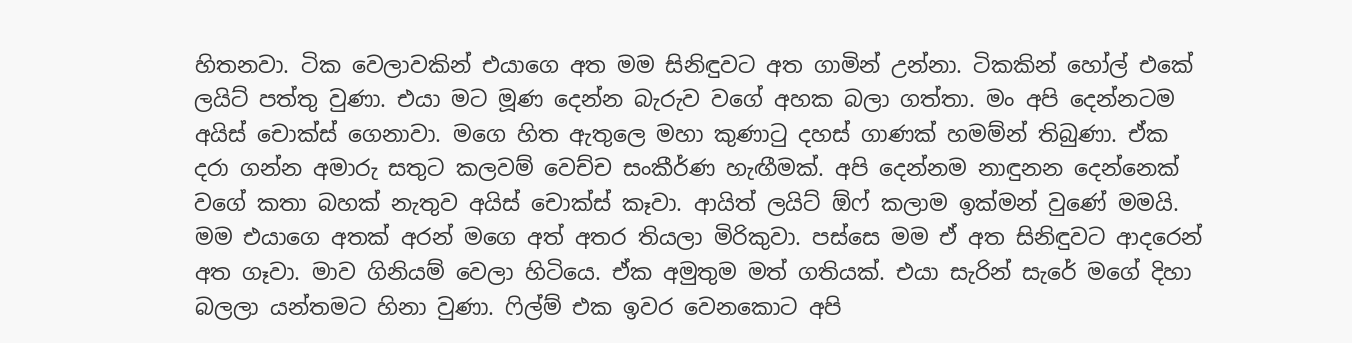හිතනවා. ටික වෙලාවකින් එයාගෙ අත මම සිනිඳුවට අත ගාමින් උන්නා. ටිකකින් හෝල් එකේ ලයිට් පත්තු වුණා. එයා මට මූණ දෙන්න බැරුව වගේ අහක බලා ගත්තා. මං අපි දෙන්නටම අයිස් චොක්ස් ගෙනාවා. මගෙ හිත ඇතුලෙ මහා කුණාටු දහස් ගාණක් හමම්න් තිබුණා. ඒක දරා ගන්න අමාරු සතුට කලවම් වෙච්ච සංකීර්ණ හැඟීමක්. අපි දෙන්නම නාඳුනන දෙන්නෙක් වගේ කතා බහක් නැතුව අයිස් චොක්ස් කෑවා. ආයිත් ලයිට් ඕෆ් කලාම ඉක්මන් වුණේ මමයි. මම එයාගෙ අතක් අරන් මගෙ අත් අතර තියලා මිරිකුවා. පස්සෙ මම ඒ අත සිනිඳුවට ආදරෙන් අත ගෑවා. මාව ගිනියම් වෙලා හිටියෙ. ඒක අමුතුම මත් ගතියක්. එයා සැරින් සැරේ මගේ දිහා බලලා යන්තමට හිනා වුණා. ෆිල්ම් එක ඉවර වෙනකොට අපි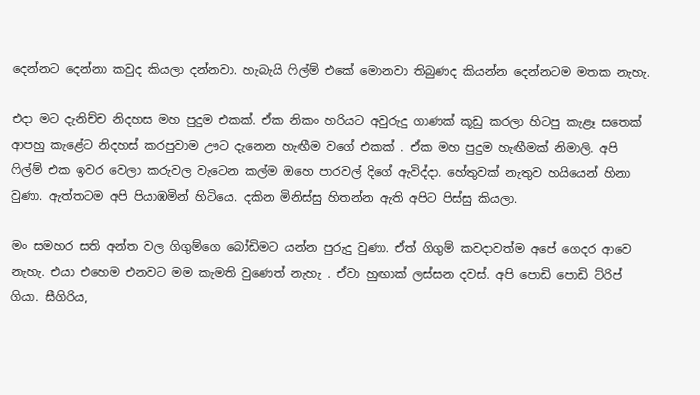දෙන්නට දෙන්නා කවුද කියලා දන්නවා. හැබැයි ෆිල්ම් එකේ මොනවා තිබුණද කියන්න දෙන්නටම මතක නැහැ.

එදා මට දැනිච්ච නිදහස මහ පුදුම එකක්. ඒක නිකං හරියට අවුරුදු ගාණක් කූඩු කරලා හිටපු කැළෑ සතෙක් ආපහු කැළේට නිදහස් කරපුවාම ඌට දැනෙන හැඟීම වගේ එකක් . ඒක මහ පුදුම හැඟීමක් නිමාලි. අපි ෆිල්ම් එක ඉවර වෙලා කරුවල වැටෙන කල්ම ඔහෙ පාරවල් දිගේ ඇවිද්දා. හේතුවක් නැතුව හයියෙන් හිනා වුණා. ඇත්තටම අපි පියාඹමින් හිටියෙ. දකින මිනිස්සු හිතන්න ඇති අපිට පිස්සු කියලා.

මං සමහර සති අන්ත වල ගිගුම්ගෙ බෝඩිමට යන්න පුරුදු වුණා. ඒත් ගිගුම් කවදාවත්ම අපේ ගෙදර ආවෙ නැහැ. එයා එහෙම එනවට මම කැමති වුණෙත් නැහැ . ඒවා හුඟාක් ලස්සන දවස්. අපි පොඩි පොඩි ට්රිප් ගියා. සීගිරිය,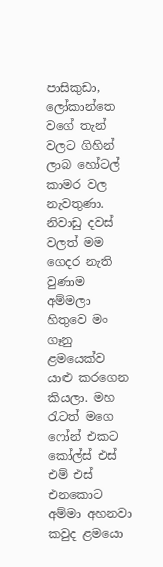පාසිකුඩා, ලෝකාන්තෙ වගේ තැන් වලට ගිහින් ලාබ හෝටල් කාමර වල නැවතුණා. නිවාඩු දවස් වලත් මම ගෙදර නැති වුණාම අම්මලා හිතුවෙ මං ගෑනු ළමයෙක්ව යාළු කරගෙන කියලා. මහ රැටත් මගෙ ෆෝන් එකට කෝල්ස් එස් එම් එස් එනකොට අම්මා අහනවා කවුද ළමයො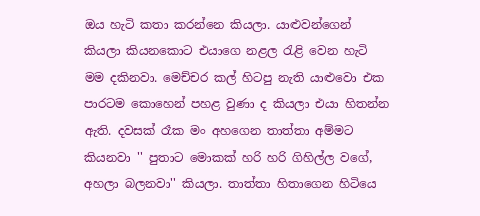ඔය හැටි කතා කරන්නෙ කියලා. යාළුවන්ගෙන් කියලා කියනකොට එයාගෙ නළල රැළි වෙන හැටි මම දකිනවා. මෙච්චර කල් හිටපු නැති යාළුවො එක පාරටම කොහෙන් පහළ වුණා ද කියලා එයා හිතන්න ඇති. දවසක් රෑක මං අහගෙන තාත්තා අම්මට කියනවා '' පුතාට මොකක් හරි හරි ගිහිල්ල වගේ, අහලා බලනවා'' කියලා. තාත්තා හිතාගෙන හිටියෙ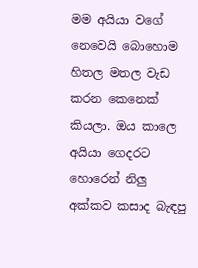මම අයියා වගේ නෙවෙයි බොහොම හිතල මතල වැඩ කරන කෙනෙක් කියලා. ඔය කාලෙ අයියා ගෙදරට හොරෙන් නිලු අක්කව කසාද බැඳපු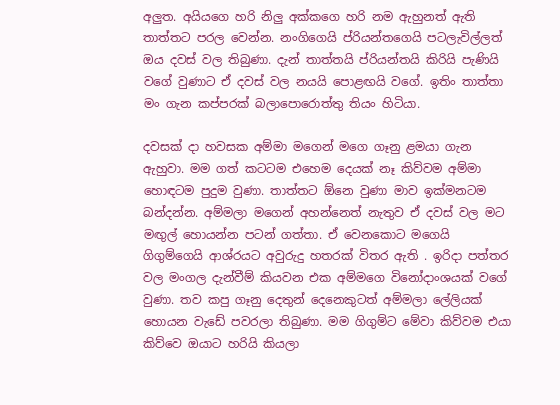අලුත. අයියගෙ හරි නිලු අක්කගෙ හරි නම ඇහුනත් ඇති තාත්තට පරල වෙන්න. නංගිගෙයි ප්රියන්තගෙයි පටලැවිල්ලත් ඔය දවස් වල තිබුණා. දැන් තාත්තයි ප්රියන්තයි කිරියි පැණියි වගේ වුණාට ඒ දවස් වල නයයි පොළඟයි වගේ. ඉතිං තාත්තා මං ගැන කප්පරක් බලාපොරොත්තු තියං හිටියා.

දවසක් දා හවසක අම්මා මගෙන් මගෙ ගෑනු ළමයා ගැන ඇහුවා. මම ගත් කටටම එහෙම දෙයක් නෑ කිව්වම අම්මා හොඳටම පුදුම වුණා. තාත්තට ඕනෙ වුණා මාව ඉක්මනටම බන්දන්න. අම්මලා මගෙන් අහන්නෙත් නැතුව ඒ දවස් වල මට මඟුල් හොයන්න පටන් ගත්තා. ඒ වෙනකොට මගෙයි ගිගුම්ගෙයි ආශ්රයට අවුරුදු හතරක් විතර ඇති . ඉරිදා පත්තර වල මංගල දැන්වීම් කියවන එක අම්මගෙ විනෝදාංශයක් වගේ වුණා. තව කපු ගෑනු දෙතුන් දෙනෙකුටත් අම්මලා ලේලියක් හොයන වැඩේ පවරලා තිබුණා. මම ගිගුම්ට මේවා කිව්වම එයා කිව්වෙ ඔයාට හරියි කියලා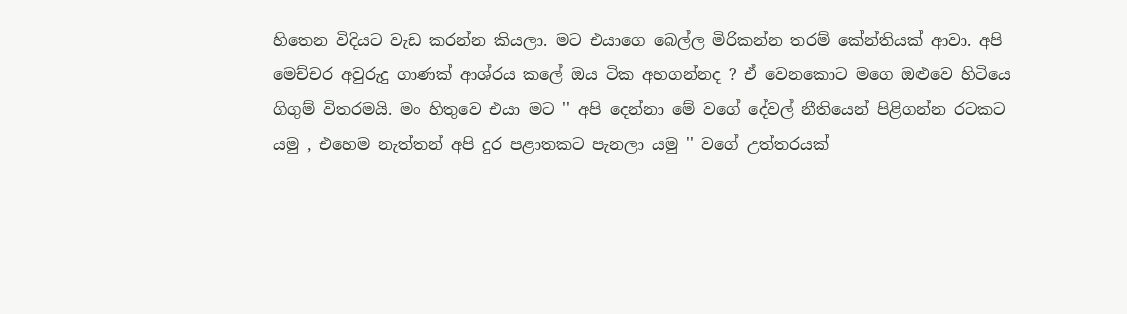හිතෙන විදියට වැඩ කරන්න කියලා. මට එයාගෙ බෙල්ල මිරිකන්න තරම් කේන්තියක් ආවා. අපි මෙච්චර අවුරුදු ගාණක් ආශ්රය කලේ ඔය ටික අහගන්නද ? ඒ වෙනකොට මගෙ ඔළුවෙ හිටියෙ ගිගුම් විතරමයි. මං හිතුවෙ එයා මට '' අපි දෙන්නා මේ වගේ දේවල් නීතියෙන් පිළිගන්න රටකට යමු , එහෙම නැත්තන් අපි දුර පළාතකට පැනලා යමු '' වගේ උත්තරයක්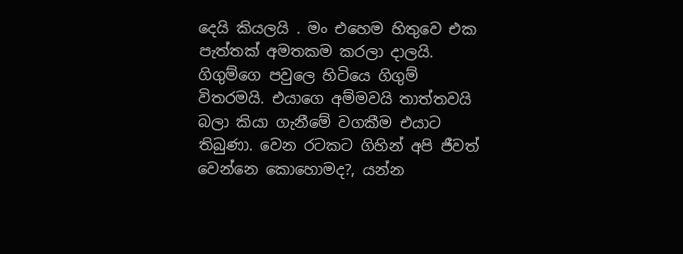දෙයි කියලයි . මං එහෙම හිතුවෙ එක පැත්තක් අමතකම කරලා දාලයි. ගිගුම්ගෙ පවුලෙ හිටියෙ ගිගුම් විතරමයි. එයාගෙ අම්මවයි තාත්තවයි බලා කියා ගැනීමේ වගකීම එයාට තිබුණා. වෙන රටකට ගිහින් අපි ජීවත් වෙන්නෙ කොහොමද?, යන්න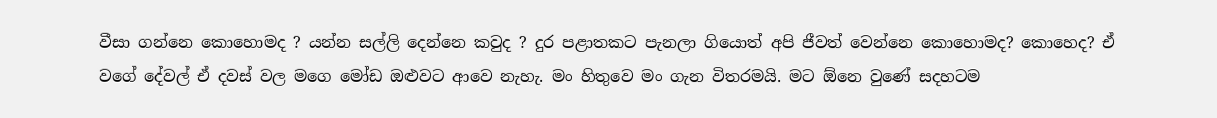වීසා ගන්නෙ කොහොමද ? යන්න සල්ලි දෙන්නෙ කවුද ? දුර පළාතකට පැනලා ගියොත් අපි ජීවත් වෙන්නෙ කොහොමද? කොහෙද? ඒ වගේ දේවල් ඒ දවස් වල මගෙ මෝඩ ඔළුවට ආවෙ නැහැ. මං හිතුවෙ මං ගැන විතරමයි. මට ඕනෙ වුණේ සදහටම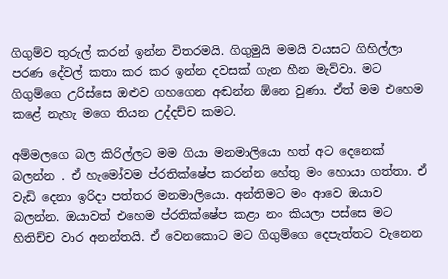ගිගුම්ව තුරුල් කරන් ඉන්න විතරමයි. ගිගුමුයි මමයි වයසට ගිහිල්ලා පරණ දේවල් කතා කර කර ඉන්න දවසක් ගැන හීන මැව්වා. මට ගිගුම්ගෙ උරිස්සෙ ඔළුව ගහගෙන අඬන්න ඕනෙ වුණා. ඒත් මම එහෙම කළේ නැහැ මගෙ තියන උද්දච්ච කමට.

අම්මලගෙ බල කිරිල්ලට මම ගියා මනමාලියො හත් අට දෙනෙක් බලන්න . ඒ හැමෝවම ප්රතික්ෂේප කරන්න හේතු මං හොයා ගත්තා. ඒ වැඩි දෙනා ඉරිදා පත්තර මනමාලියො. අන්තිමට මං ආවෙ ඔයාව බලන්න. ඔයාවත් එහෙම ප්රතික්ෂේප කළා නං කියලා පස්සෙ මට හිතිච්ච වාර අනන්තයි. ඒ වෙනකොට මට ගිගුම්ගෙ දෙපැත්තට වැනෙන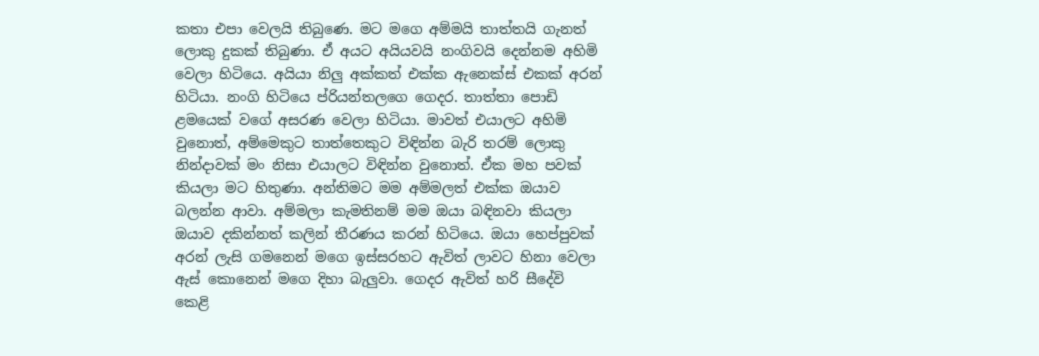කතා එපා වෙලයි තිබුණෙ. මට මගෙ අම්මයි තාත්තයි ගැනත් ලොකු දුකක් තිබුණා. ඒ අයට අයියවයි නංගිවයි දෙන්නම අහිමි වෙලා හිටියෙ. අයියා නිලු අක්කත් එක්ක ඇනෙක්ස් එකක් අරන් හිටියා. නංගි හිටියෙ ප්රියන්තලගෙ ගෙදර. තාත්තා පොඩි ළමයෙක් වගේ අසරණ වෙලා හිටියා. මාවත් එයාලට අහිමි වුනොත්, අම්මෙකුට තාත්තෙකුට විඳින්න බැරි තරම් ලොකු නින්දාවක් මං නිසා එයාලට විඳින්න වුනොත්. ඒක මහ පවක් කියලා මට හිතුණා. අන්තිමට මම අම්මලත් එක්ක ඔයාව බලන්න ආවා. අම්මලා කැමතිනම් මම ඔයා බඳිනවා කියලා ඔයාව දකින්නත් කලින් තීරණය කරන් හිටියෙ. ඔයා හෙප්පුවක් අරන් ලැසි ගමනෙන් මගෙ ඉස්සරහට ඇවිත් ලාවට හිනා වෙලා ඇස් කොනෙන් මගෙ දිහා බැලුවා. ගෙදර ඇවිත් හරි සීදේවි කෙළි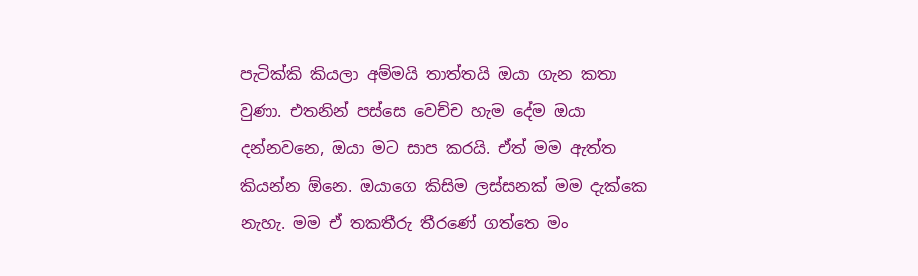පැටික්කි කියලා අම්මයි තාත්තයි ඔයා ගැන කතා වුණා. එතනින් පස්සෙ වෙච්ච හැම දේම ඔයා දන්නවනෙ, ඔයා මට සාප කරයි. ඒත් මම ඇත්ත කියන්න ඕනෙ. ඔයාගෙ කිසිම ලස්සනක් මම දැක්කෙ නැහැ. මම ඒ තකතීරු තීරණේ ගත්තෙ මං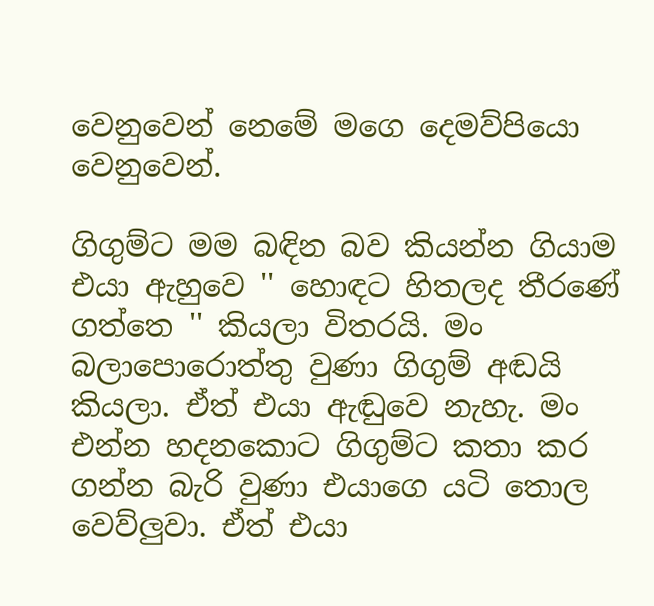වෙනුවෙන් නෙමේ මගෙ දෙමව්පියො වෙනුවෙන්.

ගිගුම්ට මම බඳින බව කියන්න ගියාම එයා ඇහුවෙ '' හොඳට හිතලද තීරණේ ගත්තෙ '' කියලා විතරයි. මං බලාපොරොත්තු වුණා ගිගුම් අඬයි කියලා. ඒත් එයා ඇඬුවෙ නැහැ. මං එන්න හදනකොට ගිගුම්ට කතා කර ගන්න බැරි වුණා එයාගෙ යටි තොල වෙව්ලුවා. ඒත් එයා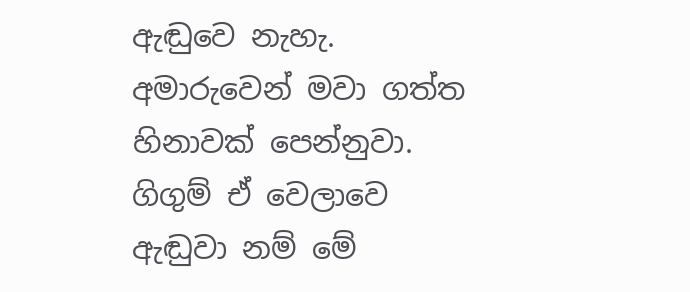ඇඬුවෙ නැහැ. අමාරුවෙන් මවා ගත්ත හිනාවක් පෙන්නුවා. ගිගුම් ඒ වෙලාවෙ ඇඬුවා නම් මේ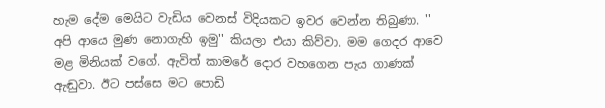හැම දේම මෙයිට වැඩිය වෙනස් විදියකට ඉවර වෙන්න තිබුණා. '' අපි ආයෙ මුණ නොගැහි ඉමු'' කියලා එයා කිව්වා. මම ගෙදර ආවෙ මළ මිනියක් වගේ. ඇවිත් කාමරේ දොර වහගෙන පැය ගාණක් ඇඬුවා. ඊට පස්සෙ මට පොඩි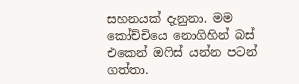සහනයක් දැනුනා. මම කෝච්චියෙ නොගිහින් බස් එකෙන් ඔෆිස් යන්න පටන් ගත්තා.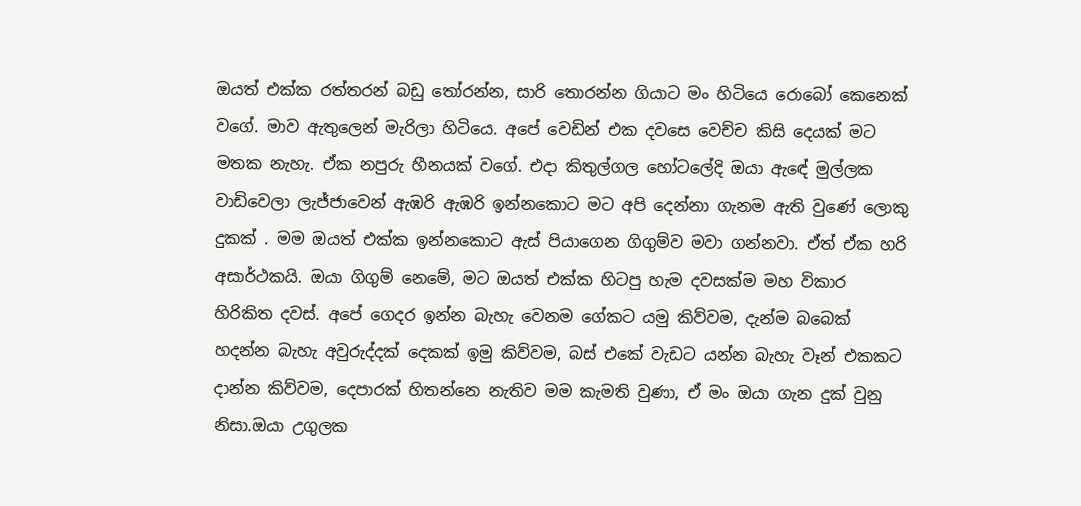ඔයත් එක්ක රත්තරන් බඩු තෝරන්න, සාරි තොරන්න ගියාට මං හිටියෙ රොබෝ කෙනෙක් වගේ. මාව ඇතුලෙන් මැරිලා හිටියෙ. අපේ වෙඩින් එක දවසෙ වෙච්ච කිසි දෙයක් මට මතක නැහැ. ඒක නපුරු හීනයක් වගේ. එදා කිතුල්ගල හෝටලේදි ඔයා ඇඳේ මුල්ලක වාඩිවෙලා ලැජ්ජාවෙන් ඇඹරි ඇඹරි ඉන්නකොට මට අපි දෙන්නා ගැනම ඇති වුණේ ලොකු දුකක් . මම ඔයත් එක්ක ඉන්නකොට ඇස් පියාගෙන ගිගුම්ව මවා ගන්නවා. ඒත් ඒක හරි අසාර්ථකයි. ඔයා ගිගුම් නෙමේ, මට ඔයත් එක්ක හිටපු හැම දවසක්ම මහ විකාර හිරිකිත දවස්. අපේ ගෙදර ඉන්න බැහැ වෙනම ගේකට යමු කිව්වම, දැන්ම බබෙක් හදන්න බැහැ අවුරුද්දක් දෙකක් ඉමු කිව්වම, බස් එකේ වැඩට යන්න බැහැ වෑන් එකකට දාන්න කිව්වම, දෙපාරක් හිතන්නෙ නැතිව මම කැමති වුණා, ඒ මං ඔයා ගැන දුක් වුනු නිසා.ඔයා උගුලක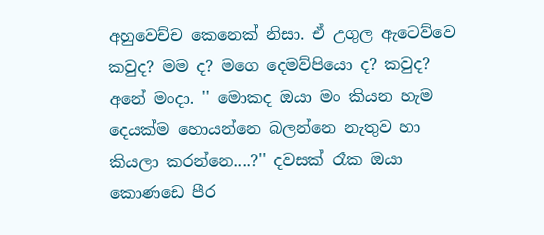අහුවෙච්ච කෙනෙක් නිසා. ඒ උගුල ඇටෙව්වෙ කවුද? මම ද? මගෙ දෙමව්පියො ද? කවුද? අනේ මංදා. '' මොකද ඔයා මං කියන හැම දෙයක්ම හොයන්නෙ බලන්නෙ නැතුව හා කියලා කරන්නෙ....?'' දවසක් රෑක ඔයා කොණඩෙ පීර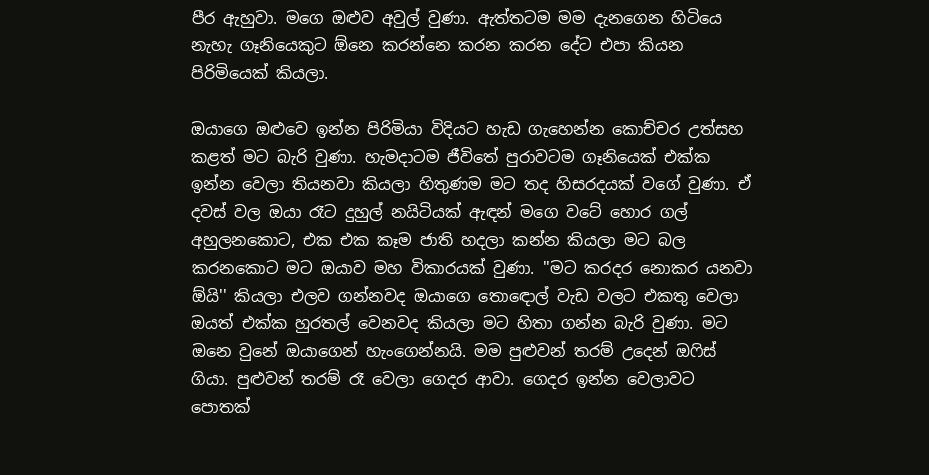පීර ඇහුවා. මගෙ ඔළුව අවුල් වුණා. ඇත්තටම මම දැනගෙන හිටියෙ නැහැ ගෑනියෙකුට ඕනෙ කරන්නෙ කරන කරන දේට එපා කියන පිරිමියෙක් කියලා.

ඔයාගෙ ඔළුවෙ ඉන්න පිරිමියා විදියට හැඩ ගැහෙන්න කොච්චර උත්සහ කළත් මට බැරි වුණා. හැමදාටම ජීවිතේ පුරාවටම ගෑනියෙක් එක්ක ඉන්න වෙලා තියනවා කියලා හිතුණම මට තද හිසරදයක් වගේ වුණා. ඒ දවස් වල ඔයා රෑට දුහුල් නයිටියක් ඇඳන් මගෙ වටේ හොර ගල් අහුලනකොට, එක එක කෑම ජාති හදලා කන්න කියලා මට බල කරනකොට මට ඔයාව මහ විකාරයක් වුණා. ''මට කරදර නොකර යනවා ඕයි'' කියලා එලව ගන්නවද ඔයාගෙ තොඳොල් වැඩ වලට එකතු වෙලා ඔයත් එක්ක හුරතල් වෙනවද කියලා මට හිතා ගන්න බැරි වුණා. මට ඔනෙ වුනේ ඔයාගෙන් හැංගෙන්නයි. මම පුළුවන් තරම් උදෙන් ඔෆිස් ගියා. පුළුවන් තරම් රෑ වෙලා ගෙදර ආවා. ගෙදර ඉන්න වෙලාවට පොතක්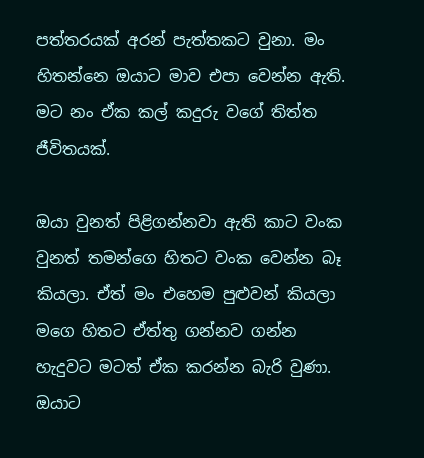පත්තරයක් අරන් පැත්තකට වුනා. මං හිතන්නෙ ඔයාට මාව එපා වෙන්න ඇති. මට නං ඒක කල් කදුරු වගේ තිත්ත ජීවිතයක්.

ඔයා වුනත් පිළිගන්නවා ඇති කාට වංක වුනත් තමන්ගෙ හිතට වංක වෙන්න බෑ කියලා. ඒත් මං එහෙම පුළුවන් කියලා මගෙ හිතට ඒත්තු ගන්නව ගන්න හැදුවට මටත් ඒක කරන්න බැරි වුණා. ඔයාට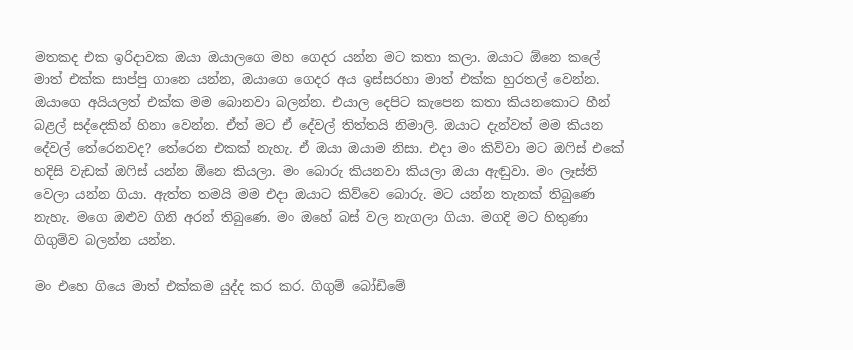මතකද එක ඉරිදාවක ඔයා ඔයාලගෙ මහ ගෙදර යන්න මට කතා කලා. ඔයාට ඕනෙ කලේ මාත් එක්ක සාප්පු ගානෙ යන්න, ඔයාගෙ ගෙදර අය ඉස්සරහා මාත් එක්ක හුරතල් වෙන්න. ඔයාගෙ අයියලත් එක්ක මම බොනවා බලන්න. එයාල දෙපිට කැපෙන කතා කියනකොට හීන් බළල් සද්දෙකින් හිනා වෙන්න. ඒත් මට ඒ දේවල් තිත්තයි නිමාලි. ඔයාට දැන්වත් මම කියන දේවල් තේරෙනවද? තේරෙන එකක් නැහැ. ඒ ඔයා ඔයාම නිසා. එදා මං කිව්වා මට ඔෆිස් එකේ හදිසි වැඩක් ඔෆිස් යන්න ඕනෙ කියලා. මං බොරු කියනවා කියලා ඔයා ඇඬුවා. මං ලෑස්ති වෙලා යන්න ගියා. ඇත්ත තමයි මම එදා ඔයාට කිව්වෙ බොරු. මට යන්න තැනක් තිබුණෙ නැහැ. මගෙ ඔළුව ගිනි අරන් තිබුණෙ. මං ඔහේ බස් වල නැගලා ගියා. මගදි මට හිතුණා ගිගුම්ව බලන්න යන්න.

මං එහෙ ගියෙ මාත් එක්කම යුද්ද කර කර. ගිගුම් බෝඩිමේ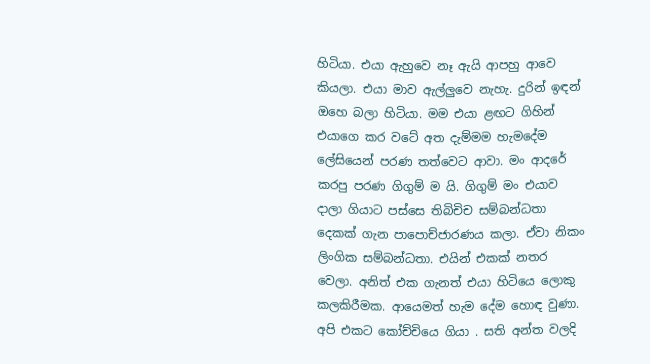හිටියා. එයා ඇහුවෙ නෑ ඇයි ආපහු ආවෙ කියලා. එයා මාව ඇල්ලුවෙ නැහැ. දුරින් ඉඳන් ඔහෙ බලා හිටියා. මම එයා ළඟට ගිහින් එයාගෙ කර වටේ අත දැම්මම හැමදේම ලේසියෙන් පරණ තත්වෙට ආවා. මං ආදරේ කරපු පරණ ගිගුම් ම යි. ගිගුම් මං එයාව දාලා ගියාට පස්සෙ තිබිචිච සම්බන්ධතා දෙකක් ගැන පාපොච්ජාරණය කලා. ඒවා නිකං ලිංගික සම්බන්ධතා. එයින් එකක් නතර වෙලා. අනිත් එක ගැනත් එයා හිටියෙ ලොකු කලකිරීමක. ආයෙමත් හැම දේම හොඳ වුණා. අපි එකට කෝච්චියෙ ගියා . සති අන්ත වලදි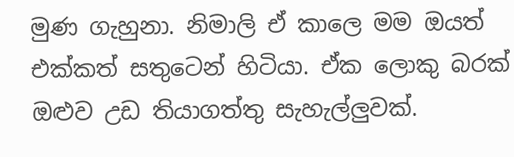මුණ ගැහුනා. නිමාලි ඒ කාලෙ මම ඔයත් එක්කත් සතුටෙන් හිටියා. ඒක ලොකු බරක් ඔළුව උඩ තියාගත්තු සැහැල්ලුවක්.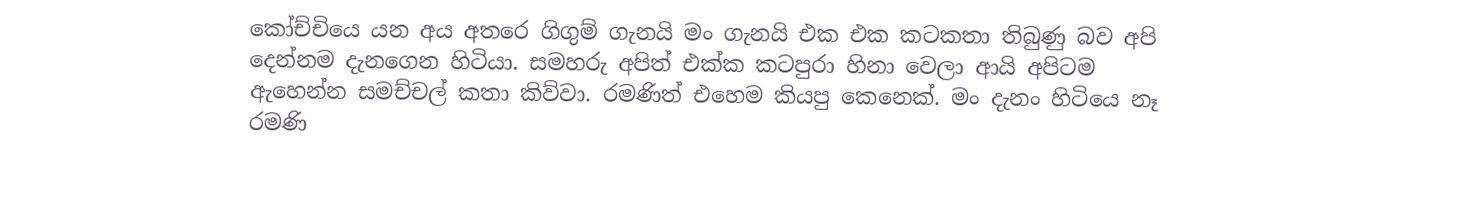කෝච්චියෙ යන අය අතරෙ ගිගුම් ගැනයි මං ගැනයි එක එක කටකතා තිබුණු බව අපි දෙන්නම දැනගෙන හිටියා. සමහරු අපිත් එක්ක කටපුරා හිනා වෙලා ආයි අපිටම ඇහෙන්න සමච්චල් කතා කිව්වා. රමණිත් එහෙම කියපු කෙනෙක්. මං දැනං හිටියෙ නෑ රමණි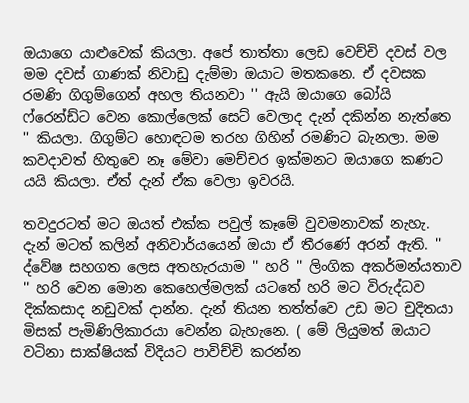ඔයාගෙ යාළුවෙක් කියලා. අපේ තාත්තා ලෙඩ වෙච්චි දවස් වල මම දවස් ගාණක් නිවාඩු දැම්මා ඔයාට මතකනෙ. ඒ දවසක රමණි ගිගුම්ගෙන් අහල තියනවා '' ඇයි ඔයාගෙ බෝයි ෆ්රෙන්ඩ්ට වෙන කොල්ලෙක් සෙට් වෙලාද දැන් දකින්න නැත්තෙ '' කියලා. ගිගුම්ට හොඳටම තරහ ගිහින් රමණිට බැනලා. මම කවදාවත් හිතුවෙ නෑ මේවා මෙච්චර ඉක්මනට ඔයාගෙ කණට යයි කියලා. ඒත් දැන් ඒක වෙලා ඉවරයි.

තවදුරටත් මට ඔයත් එක්ක පවුල් කෑමේ වුවමනාවක් නැහැ. දැන් මටත් කලින් අනිවාර්යයෙන් ඔයා ඒ තීරණේ අරන් ඇති. '' ද්වේෂ සහගත ලෙස අතහැරයාම '' හරි '' ලිංගික අකර්මන්යතාව '' හරි වෙන මොන කෙහෙල්මලක් යටතේ හරි මට විරුද්ධව දික්කසාද නඩුවක් දාන්න. දැන් තියන තත්ත්වෙ උඩ මට චුදිතයා මිසක් පැමිණිලිකාරයා වෙන්න බැහැනෙ. ( මේ ලියුමත් ඔයාට වටිනා සාක්ෂියක් විදියට පාවිච්චි කරන්න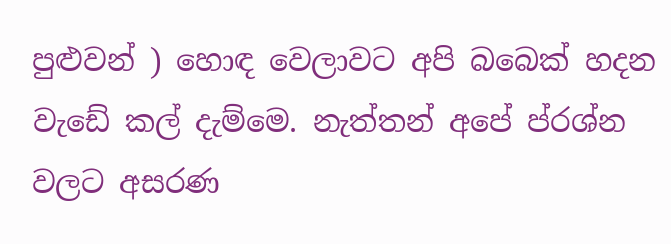පුළුවන් ) හොඳ වෙලාවට අපි බබෙක් හදන වැඩේ කල් දැම්මෙ. නැත්තන් අපේ ප්රශ්න වලට අසරණ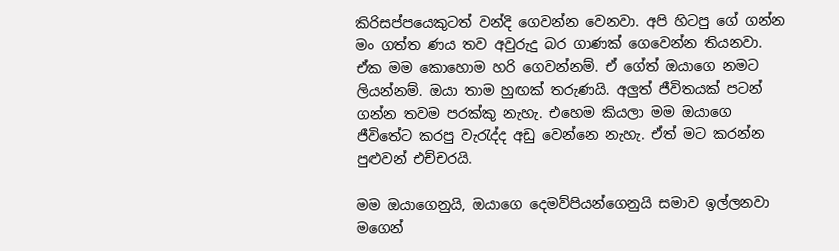කිරිසප්පයෙකුටත් වන්දි ගෙවන්න වෙනවා. අපි හිටපු ගේ ගන්න මං ගත්ත ණය තව අවුරුදු බර ගාණක් ගෙවෙන්න තියනවා. ඒක මම කොහොම හරි ගෙවන්නම්. ඒ ගේත් ඔයාගෙ නමට ලියන්නම්. ඔයා තාම හුඟක් තරුණයි. අලුත් ජීවිතයක් පටන් ගන්න තවම පරක්කු නැහැ. එහෙම කියලා මම ඔයාගෙ ජීවිතේට කරපු වැරැද්ද අඩු වෙන්නෙ නැහැ. ඒත් මට කරන්න පුළුවන් එච්චරයි.

මම ඔයාගෙනුයි, ඔයාගෙ දෙමව්පියන්ගෙනුයි සමාව ඉල්ලනවා මගෙන්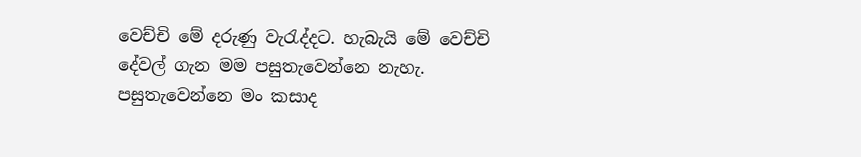වෙච්චි මේ දරුණු වැරැද්දට. හැබැයි මේ වෙච්චි දේවල් ගැන මම පසුතැවෙන්නෙ නැහැ. පසුතැවෙන්නෙ මං කසාද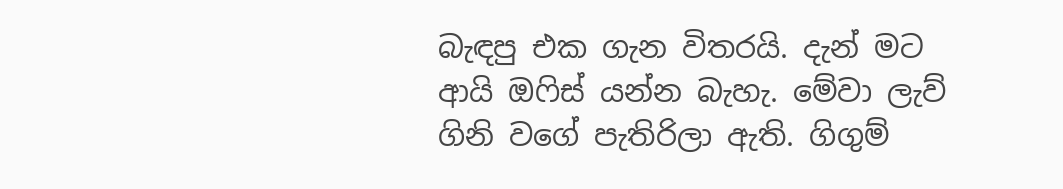බැඳපු එක ගැන විතරයි. දැන් මට ආයි ඔෆිස් යන්න බැහැ. මේවා ලැව් ගිනි වගේ පැතිරිලා ඇති. ගිගුම්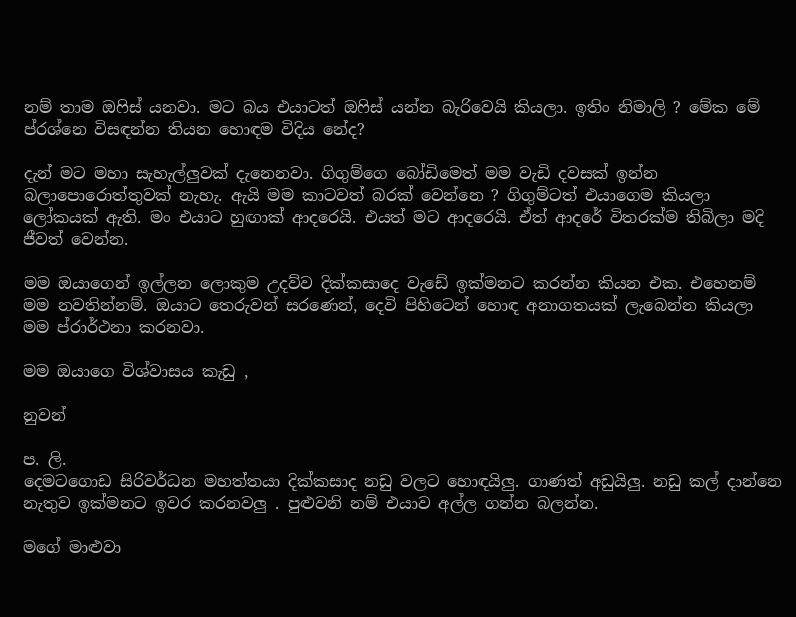නම් තාම ඔෆිස් යනවා. මට බය එයාටත් ඔෆිස් යන්න බැරිවෙයි කියලා. ඉතිං නිමාලි ? මේක මේ ප්රශ්නෙ විසඳන්න තියන හොඳම විදිය නේද?

දැන් මට මහා සැහැල්ලුවක් දැනෙනවා. ගිගුම්ගෙ බෝඩිමෙත් මම වැඩි දවසක් ඉන්න බලාපොරොත්තුවක් නැහැ. ඇයි මම කාටවත් බරක් වෙන්නෙ ? ගිගුම්ටත් එයාගෙම කියලා ලෝකයක් ඇති. මං එයාට හුඟාක් ආදරෙයි. එයත් මට ආදරෙයි. ඒත් ආදරේ විතරක්ම තිබිලා මදි ජීවත් වෙන්න.

මම ඔයාගෙන් ඉල්ලන ලොකුම උදව්ව දික්කසාදෙ වැඩේ ඉක්මනට කරන්න කියන එක. එහෙනම් මම නවතින්නම්. ඔයාට තෙරුවන් සරණෙන්, දෙවි පිහිටෙන් හොඳ අනාගතයක් ලැබෙන්න කියලා මම ප්රාර්ථනා කරනවා.

මම ඔයාගෙ විශ්වාසය කැඩු ,

නුවන්

ප. ලි.
දෙමටගොඩ සිරිවර්ධන මහත්තයා දික්කසාද නඩු වලට හොඳයිලු. ගාණත් අඩුයිලු. නඩු කල් දාන්නෙ නැතුව ඉක්මනට ඉවර කරනවලු . පුළුවනි නම් එයාව අල්ල ගන්න බලන්න.

මගේ මාළුවා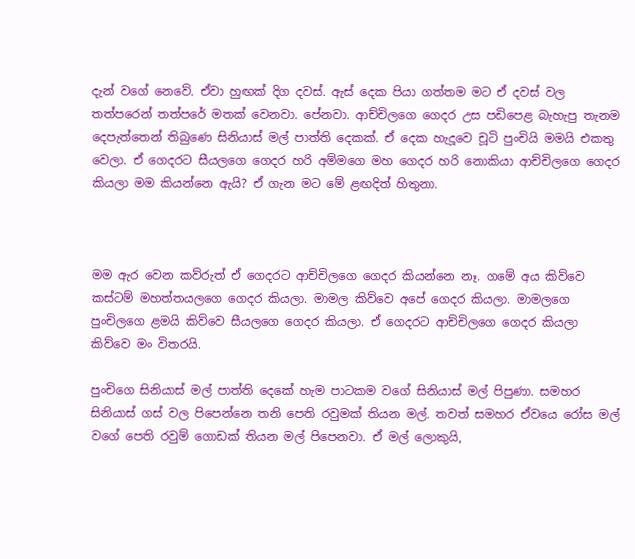දැන් වගේ නෙවේ. ඒවා හුඟක් දිග දවස්. ඇස් දෙක පියා ගත්තම මට ඒ දවස් වල තත්පරෙන් තත්පරේ මතක් වෙනවා. පේනවා. ආච්චිලගෙ ගෙදර උස පඩිපෙළ බැහැපු තැනම දෙපැත්තෙන් තිබුණෙ සිනියාස් මල් පාත්ති දෙකක්. ඒ දෙක හැදූවෙ චූටි පුංචියි මමයි එකතු වෙලා. ඒ ගෙදරට සීයලගෙ ගෙදර හරි අම්මගෙ මහ ගෙදර හරි නොකියා ආච්චිලගෙ ගෙදර කියලා මම කියන්නෙ ඇයි? ඒ ගැන මට මේ ළඟදිත් හිතුනා.



මම ඇර වෙන කව්රුත් ඒ ගෙදරට ආච්චිලගෙ ගෙදර කියන්නෙ නෑ. ගමේ අය කිව්වෙ කස්ටම් මහත්තයලගෙ ගෙදර කියලා. මාමල කිව්වෙ අපේ ගෙදර කියලා. මාමලගෙ පුංචිලගෙ ළමයි කිව්වෙ සීයලගෙ ගෙදර කියලා. ඒ ගෙදරට ආච්චිලගෙ ගෙදර කියලා කිව්වෙ මං විතරයි.

පුංචිගෙ සිනියාස් මල් පාත්ති දෙකේ හැම පාටකම වගේ සිනියාස් මල් පිපුණා. සමහර සිනියාස් ගස් වල පිපෙන්නෙ තනි පෙති රවුමක් තියන මල්. තවත් සමහර ඒවයෙ රෝස මල් වගේ පෙති රවුම් ගොඩක් තියන මල් පිපෙනවා. ඒ මල් ලොකුයි,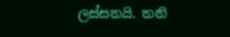ලස්සනයි. තනි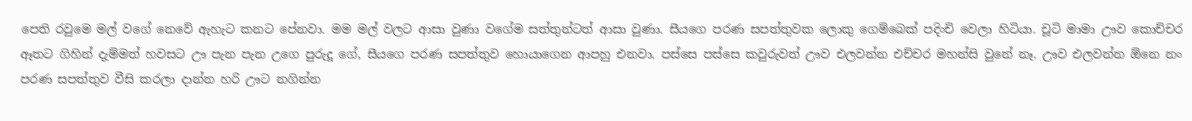පෙති රවුමෙ මල් වගේ නෙවේ ඇහැට කනට පේනවා. මම මල් වලට ආසා වුණා වගේම සත්තුන්ටත් ආසා වුණා. සීයගෙ පරණ සපත්තුවක ලොකු ගෙම්බෙක් පදිංචි වෙලා හිටියා. චූටි මාමා ඌව කොච්චර ඈතට ගිහින් දැම්මත් හවසට ඌ පැන පැන උගෙ පුරුදූ ගේ, සීයගෙ පරණ සපත්තුව හොයාගෙන ආපහු එනවා. පස්සෙ පස්සෙ කවුරුවත් ඌව එලවන්න එච්චර මහන්සි වුනේ නෑ. ඌව එලවන්න ඕනෙ නං පරණ සපත්තුව වීසි කරලා දාන්න හරි ඌට නගින්න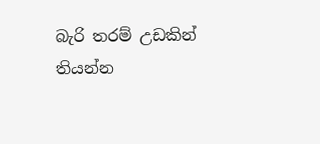බැරි තරම් උඩකින් තියන්න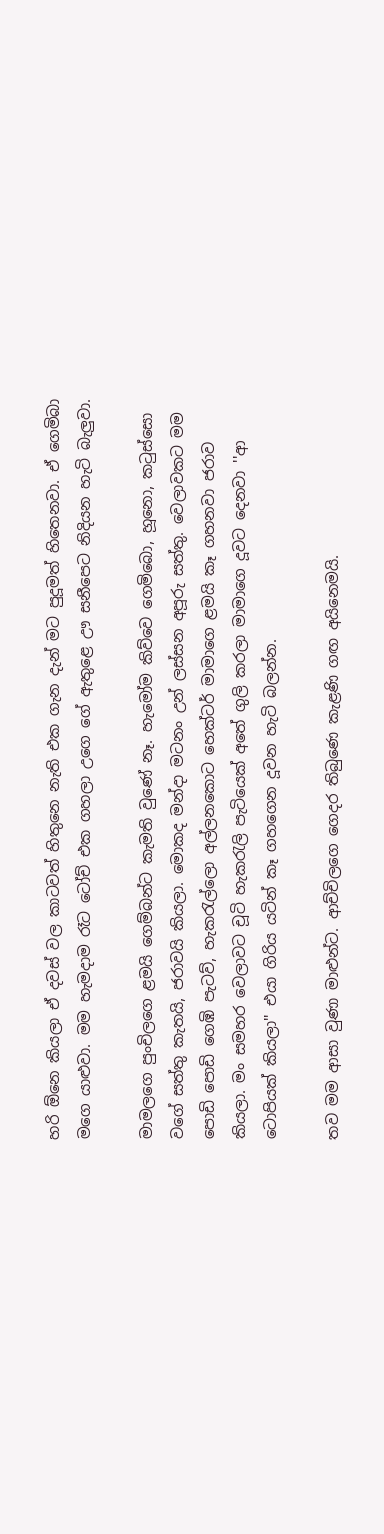හරි ඕනෙ කියලා ඒ දවස් වල කාටවත් හිතුනෙ නැති එක ගැන දැන් මට පුදූමත් හිතෙනවා. ඒ ගෙමිබා මගෙ යාළුවා. මම හැමදාම රෑට ටෝච් එක ගහලා උගෙ ගේ ඇතුළෙ ඌ සනීපෙට නිදියන හැටි බැලුවා.

මාමලගෙ පුංචිලගෙ ළමයි ගෙම්බන්ට කැමති වුණේ නෑ. හැමෝම කිව්වෙ ගෙමිබො, හූනො, කටුස්සො වගේ සත්තු කැතයි, ජරාවයි කියලා. මොකද මන්දා මටනං උන් ලස්සන අපූරු සත්තු. වෙලාවකට මම පොඩි පොඩි ගෙඹි පැටව්, හැකරැල්ලො අල්ලනකොට හෙක්ටර් මාමාගෙ ළමයි කෑ ගහනවා ජරාව කියලා. මං සමහර වෙලාවට චූටි හැකරැලි පැටියෙක් අතේ ගුලි කරලා මාමාගෙ දූවට දෙනවා ''ආ ටොපියක් කියලා'' එයා ගිරිය යටින් කෑ ගහගෙන දූවන හැටි බලන්න.

තව මම ආසා වුණා මාළුන්ට. ආච්චිලගෙ ගෙදර තිබුණෙ කැළණි ගඟ අයිනෙමයි.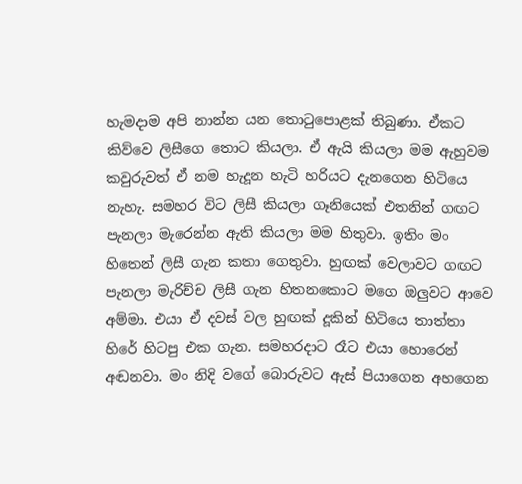හැමදාම අපි නාන්න යන තොටුපොළක් තිබුණා. ඒකට කිව්වෙ ලිසීගෙ තොට කියලා. ඒ ඇයි කියලා මම ඇහුවම කවුරුවත් ඒ නම හැදූන හැටි හරියට දැනගෙන හිටියෙ නැහැ. සමහර විට ලිසී කියලා ගෑනියෙක් එතනින් ගඟට පැනලා මැරෙන්න ඇති කියලා මම හිතුවා. ඉතිං මං හිතෙන් ලිසී ගැන කතා ගෙතුවා. හුඟක් වෙලාවට ගඟට පැනලා මැරිච්ච ලිසී ගැන හිතනකොට මගෙ ඔලුවට ආවෙ අම්මා. එයා ඒ දවස් වල හුඟක් දූකින් හිටියෙ තාත්තා හිරේ හිටපු එක ගැන. සමහරදාට රෑට එයා හොරෙන් අඬනවා. මං නිදි වගේ බොරුවට ඇස් පියාගෙන අහගෙන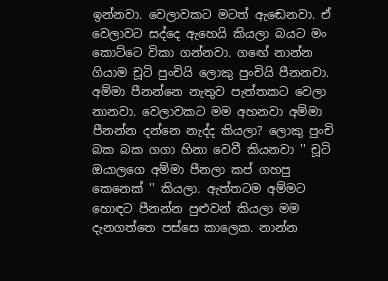ඉන්නවා. වෙලාවකට මටත් ඇඬෙනවා. ඒ වෙලාවට සද්දෙ ඇහෙයි කියලා බයට මං කොට්ටෙ විකා ගන්නවා. ගඟේ නාන්න ගියාම චූටි පුංචියි ලොකු පුංචියි පීනනවා. අම්මා පීනන්නෙ නැතුව පැත්තකට වෙලා නානවා. වෙලාවකට මම අහනවා අම්මා පීනන්න දන්නෙ නැද්ද කියලා? ලොකු පුංචි බක බක ගගා හිනා වෙවී කියනවා '' චූටි ඔයාලගෙ අම්මා පීනලා කප් ගහපු කෙනෙක් '' කියලා. ඇත්තටම අම්මට හොඳට පීනන්න පුළුවන් කියලා මම දැනගත්තෙ පස්සෙ කාලෙක. නාන්න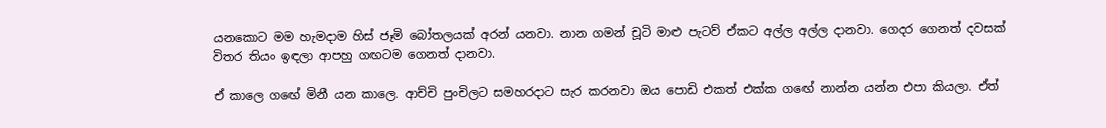යනකොට මම හැමදාම හිස් ජෑමි බෝතලයක් අරන් යනවා. නාන ගමන් චූටි මාළු පැටව් ඒකට අල්ල අල්ල දානවා. ගෙදර ගෙනත් දවසක් විතර තියං ඉඳලා ආපහු ගඟටම ගෙනත් දානවා.

ඒ කාලෙ ගඟේ මිනී යන කාලෙ. ආච්චි පුංචිලට සමහරදාට සැර කරනවා ඔය පොඩි එකත් එක්ක ගඟේ නාන්න යන්න එපා කියලා. ඒත්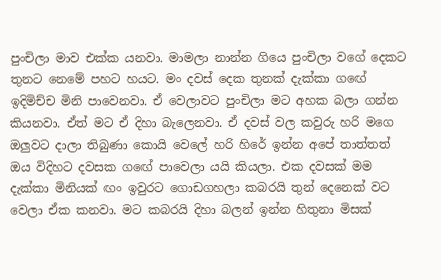පුංචිලා මාව එක්ක යනවා. මාමලා නාන්න ගියෙ පුංචිලා වගේ දෙකට තුනට නෙමේ පහට හයට. මං දවස් දෙක තුනක් දැක්කා ගඟේ ඉදිමිච්ච මිනි පාවෙනවා. ඒ වෙලාවට පුංචිලා මට අහක බලා ගන්න කියනවා. ඒත් මට ඒ දිහා බැලෙනවා. ඒ දවස් වල කවුරු හරි මගෙ ඔලුවට දාලා තිබුණා කොයි වෙලේ හරි හිරේ ඉන්න අපේ තාත්තත් ඔය විදිහට දවසක ගඟේ පාවෙලා යයි කියලා. එක දවසක් මම දැක්කා මිනියක් ඟං ඉවුරට ගොඩගහලා කබරයි තුන් දෙනෙක් වට වෙලා ඒක කනවා. මට කබරයි දිහා බලන් ඉන්න හිතුනා මිසක්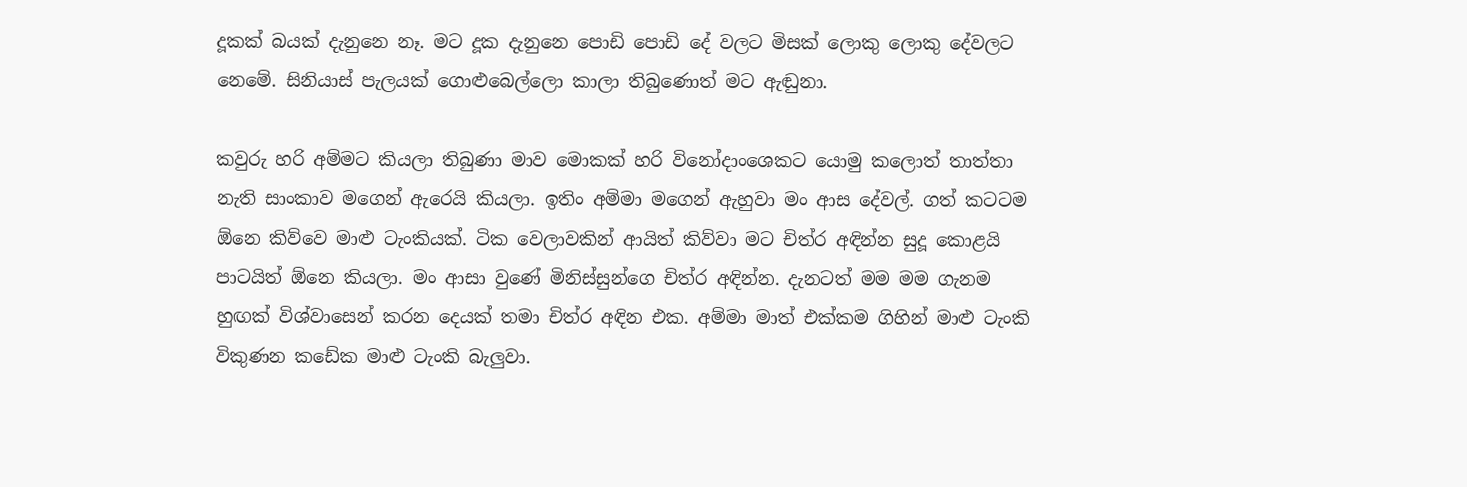දූකක් බයක් දැනුනෙ නෑ. මට දූක දැනුනෙ පොඩි පොඩි දේ වලට මිසක් ලොකු ලොකු දේවලට නෙමේ. සිනියාස් පැලයක් ගොළුබෙල්ලො කාලා තිබුණොත් මට ඇඬුනා.

කවුරු හරි අම්මට කියලා තිබුණා මාව මොකක් හරි විනෝදාංශෙකට යොමු කලොත් තාත්තා නැති සාංකාව මගෙන් ඇරෙයි කියලා. ඉතිං අම්මා මගෙන් ඇහුවා මං ආස දේවල්. ගත් කටටම ඕනෙ කිව්වෙ මාළු ටැංකියක්. ටික වෙලාවකින් ආයිත් කිව්වා මට චිත්ර අඳින්න සුදූ කොළයි පාටයිත් ඕනෙ කියලා. මං ආසා වුණේ මිනිස්සුන්ගෙ චිත්ර අඳින්න. දැනටත් මම මම ගැනම හුඟක් විශ්වාසෙන් කරන දෙයක් තමා චිත්ර අඳින එක. අම්මා මාත් එක්කම ගිහින් මාළු ටැංකි විකුණන කඩේක මාළු ටැංකි බැලුවා.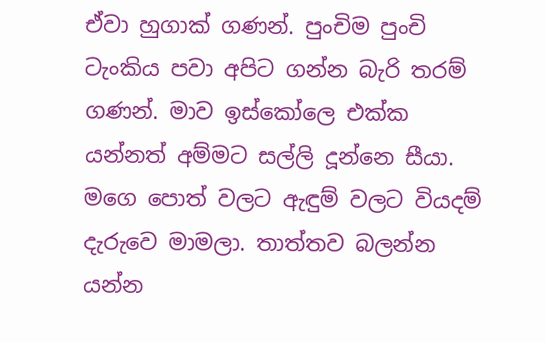ඒවා හුගාක් ගණන්. පුංචිම පුංචි ටැංකිය පවා අපිට ගන්න බැරි තරම් ගණන්. මාව ඉස්කෝලෙ එක්ක යන්නත් අම්මට සල්ලි දූන්නෙ සීයා. මගෙ පොත් වලට ඇඳුම් වලට වියදම් දැරුවෙ මාමලා. තාත්තව බලන්න යන්න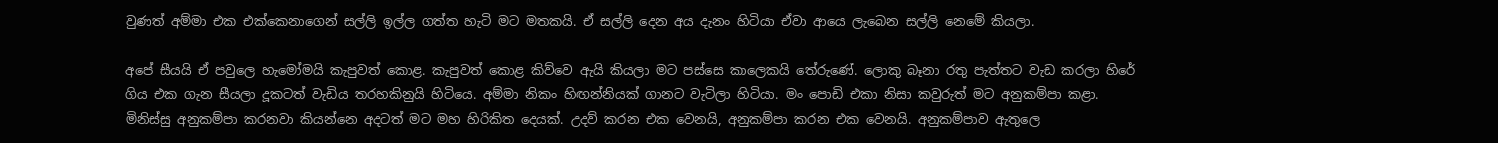වුණත් අම්මා එක එක්කෙනාගෙන් සල්ලි ඉල්ල ගත්ත හැටි මට මතකයි. ඒ සල්ලි දෙන අය දැනං හිටියා ඒවා ආයෙ ලැබෙන සල්ලි නෙමේ කියලා.

අපේ සීයයි ඒ පවුලෙ හැමෝමයි කැපුවත් කොළ. කැපුවත් කොළ කිව්වෙ ඇයි කියලා මට පස්සෙ කාලෙකයි තේරුණේ. ලොකු බෑනා රතු පැත්තට වැඩ කරලා හිරේ ගිය එක ගැන සීයලා දූකටත් වැඩිය තරහකිනුයි හිටියෙ. අම්මා නිකං හිඟන්නියක් ගානට වැටිලා හිටියා. මං පොඩි එකා නිසා කවුරුත් මට අනුකම්පා කළා. මිනිස්සු අනුකම්පා කරනවා කියන්නෙ අදටත් මට මහ හිරිකිත දෙයක්. උදව් කරන එක වෙනයි, අනුකම්පා කරන එක වෙනයි. අනුකම්පාව ඇතුලෙ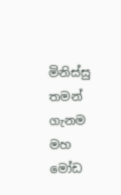මිනිස්සු තමන් ගැනම මහ මෝඩ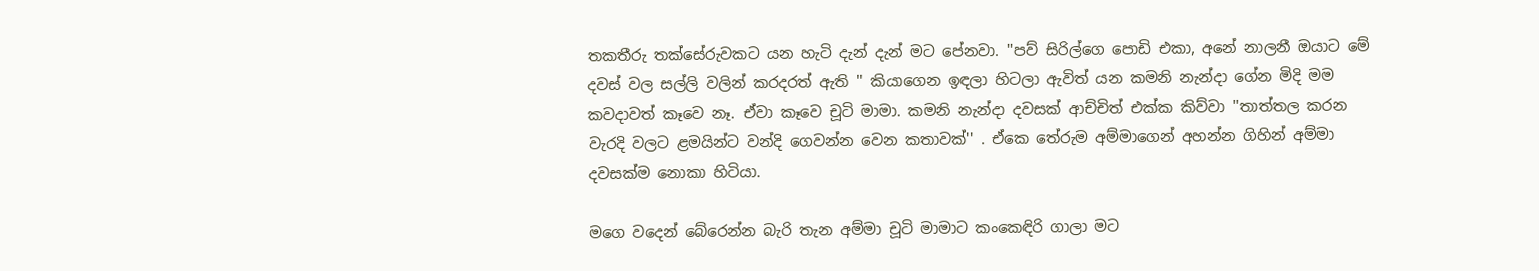තකතීරු තක්සේරුවකට යන හැටි දැන් දැන් මට පේනවා. ''පව් සිරිල්ගෙ පොඩි එකා, අනේ නාලනී ඔයාට මේ දවස් වල සල්ලි වලින් කරදරත් ඇති '' කියාගෙන ඉඳලා හිටලා ඇවිත් යන කමනි නැන්දා ගේන මිදි මම කවදාවත් කෑවෙ නෑ. ඒවා කෑවෙ චූටි මාමා. කමනි නැන්දා දවසක් ආච්චිත් එක්ක කිව්වා ''තාත්තල කරන වැරදි වලට ළමයින්ට වන්දි ගෙවන්න වෙන කතාවක්'' . ඒකෙ තේරුම අම්මාගෙන් අහන්න ගිහින් අම්මා දවසක්ම නොකා හිටියා.

මගෙ වදෙන් බේරෙන්න බැරි තැන අම්මා චූටි මාමාට කංකෙඳිරි ගාලා මට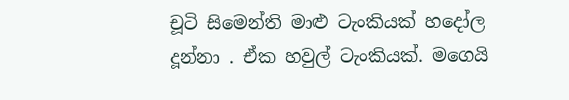චූටි සිමෙන්ති මාළු ටැංකියක් හදෝල දූන්නා . ඒක හවුල් ටැංකියක්. මගෙයි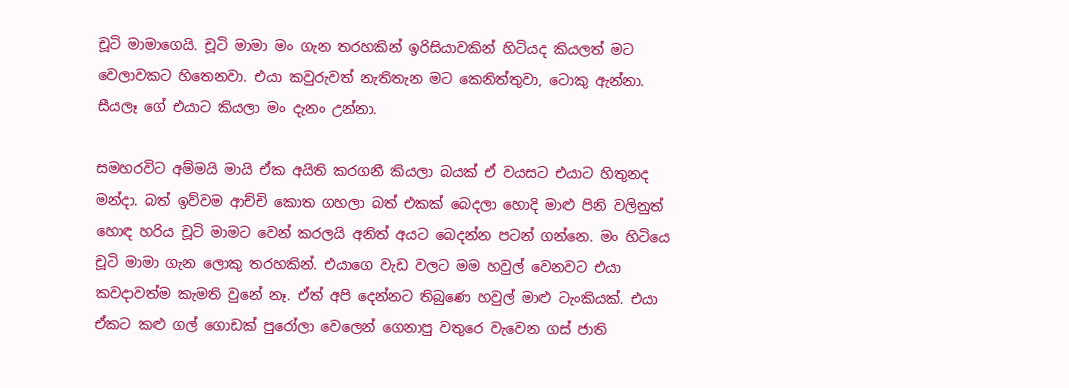චූටි මාමාගෙයි. චූටි මාමා මං ගැන තරහකින් ඉරිසියාවකින් හිටියද කියලත් මට වෙලාවකට හිතෙනවා. එයා කවුරුවත් නැතිතැන මට කෙනිත්තුවා, ටොකු ඇන්නා. සීයලෑ ගේ එයාට කියලා මං දැනං උන්නා.

සමහරවිට අම්මයි මායි ඒක අයිති කරගනී කියලා බයක් ඒ වයසට එයාට හිතුනද මන්දා. බත් ඉව්වම ආච්චි කොත ගහලා බත් එකක් බෙදලා හොදි මාළු පිනි වලිනුත් හොඳ හරිය චූටි මාමට වෙන් කරලයි අනිත් අයට බෙදන්න පටන් ගන්නෙ. මං හිටියෙ චූටි මාමා ගැන ලොකු තරහකින්. එයාගෙ වැඩ වලට මම හවුල් වෙනවට එයා කවදාවත්ම කැමති වුනේ නෑ. ඒත් අපි දෙන්නට තිබුණෙ හවුල් මාළු ටැංකියක්. එයා ඒකට කළු ගල් ගොඩක් පුරෝලා වෙලෙන් ගෙනාපු වතුරෙ වැවෙන ගස් ජාති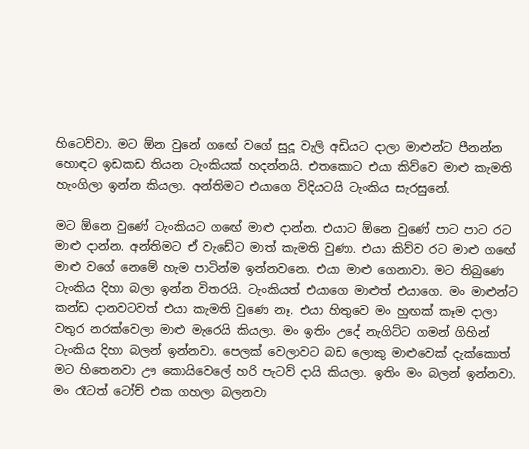හිටෙව්වා. මට ඕන වුනේ ගඟේ වගේ සුදූ වැලි අඩියට දාලා මාළුන්ට පීනන්න හොඳට ඉඩකඩ තියන ටැංකියක් හදන්නයි. එතකොට එයා කිව්වෙ මාළු කැමති හැංගිලා ඉන්න කියලා. අන්තිමට එයාගෙ විදියටයි ටැංකිය සැරසුනේ.

මට ඕනෙ වුණේ ටැංකියට ගඟේ මාළු දාන්න. එයාට ඕනෙ වුණේ පාට පාට රට මාළු දාන්න. අන්තිමට ඒ වැඩේට මාත් කැමති වුණා. එයා කිව්ව රට මාළු ගඟේ මාළු වගේ නෙමේ හැම පාටින්ම ඉන්නවනෙ. එයා මාළු ගෙනාවා. මට තිබුණෙ ටැංකිය දිහා බලා ඉන්න විතරයි. ටැංකියත් එයාගෙ මාළුත් එයාගෙ. මං මාළුන්ට කන්ඩ දානවටවත් එයා කැමති වුණෙ නෑ. එයා හිතුවෙ මං හුඟක් කෑම දාලා වතුර නරක්වෙලා මාළු මැරෙයි කියලා. මං ඉතිං උදේ නැගිට්ට ගමන් ගිහින් ටැංකිය දිහා බලන් ඉන්නවා. පෙලක් වෙලාවට බඩ ලොකු මාළුවෙක් දැක්කොත් මට හිතෙනවා ඌ කොයිවෙලේ හරි පැටව් දායි කියලා. ඉතිං මං බලන් ඉන්නවා. මං රෑටත් ටෝච් එක ගහලා බලනවා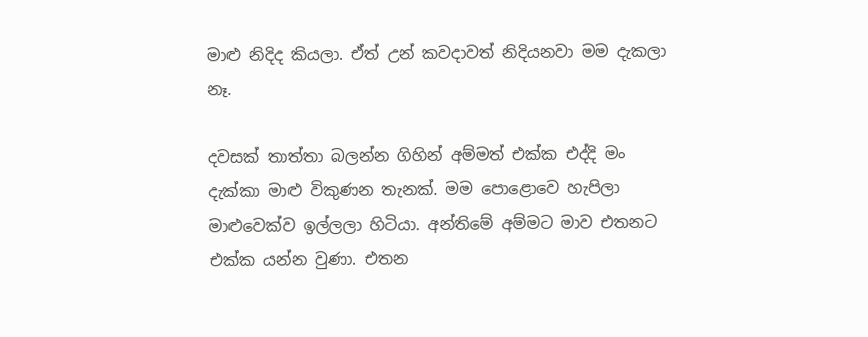මාළු නිදිද කියලා. ඒත් උන් කවදාවත් නිදියනවා මම දැකලා නෑ.

දවසක් තාත්තා බලන්න ගිහින් අම්මත් එක්ක එද්දි මං දැක්කා මාළු විකුණන තැනක්. මම පොළොවෙ හැපිලා මාළුවෙක්ව ඉල්ලලා හිටියා. අන්තිමේ අම්මට මාව එතනට එක්ක යන්න වුණා. එතන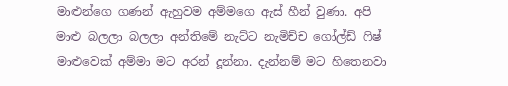මාළුන්ගෙ ගණන් ඇහුවම අම්මගෙ ඇස් හීන් වුණා. අපි මාළු බලලා බලලා අන්තිමේ නැට්ට නැමිච්ච ගෝල්ඩ් ෆිෂ් මාළුවෙක් අම්මා මට අරන් දූන්නා. දැන්නම් මට හිතෙනවා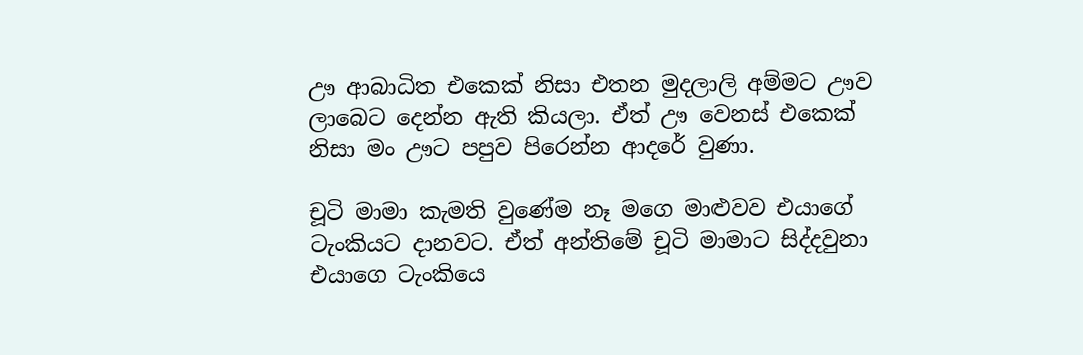ඌ ආබාධිත එකෙක් නිසා එතන මුදලාලි අම්මට ඌව ලාබෙට දෙන්න ඇති කියලා. ඒත් ඌ වෙනස් එකෙක් නිසා මං ඌට පපුව පිරෙන්න ආදරේ වුණා.

චූටි මාමා කැමති වුණේම නෑ මගෙ මාළුවව එයාගේ ටැංකියට දානවට. ඒත් අන්තිමේ චූටි මාමාට සිද්දවුනා එයාගෙ ටැංකියෙ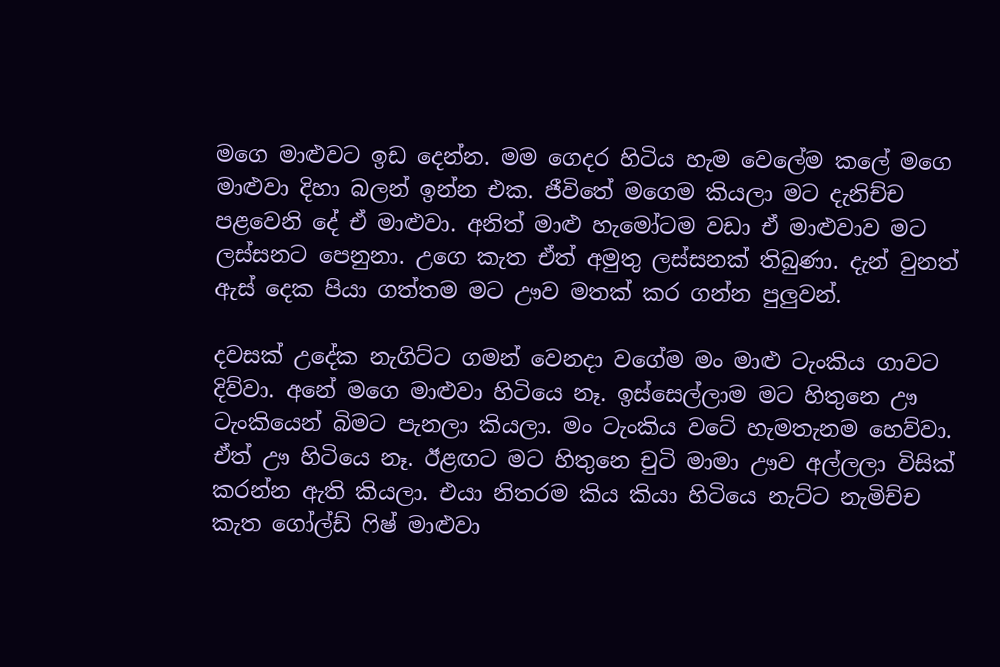මගෙ මාළුවට ඉඩ දෙන්න. මම ගෙදර හිටිය හැම වෙලේම කලේ මගෙ මාළුවා දිහා බලන් ඉන්න එක. ජීවිතේ මගෙම කියලා මට දැනිච්ච පළවෙනි දේ ඒ මාළුවා. අනිත් මාළු හැමෝටම වඩා ඒ මාළුවාව මට ලස්සනට පෙනුනා. උගෙ කැත ඒත් අමුතු ලස්සනක් තිබුණා. දැන් වුනත් ඇස් දෙක පියා ගත්තම මට ඌව මතක් කර ගන්න පුලුවන්.

දවසක් උදේක නැගිට්ට ගමන් වෙනදා වගේම මං මාළු ටැංකිය ගාවට දිව්වා. අනේ මගෙ මාළුවා හිටියෙ නෑ. ඉස්සෙල්ලාම මට හිතුනෙ ඌ ටැංකියෙන් බිමට පැනලා කියලා. මං ටැංකිය වටේ හැමතැනම හෙව්වා. ඒත් ඌ හිටියෙ නෑ. ඊළඟට මට හිතුනෙ චුටි මාමා ඌව අල්ලලා විසික් කරන්න ඇති කියලා. එයා නිතරම කිය කියා හිටියෙ නැට්ට නැමිච්ච කැත ගෝල්ඩ් ෆිෂ් මාළුවා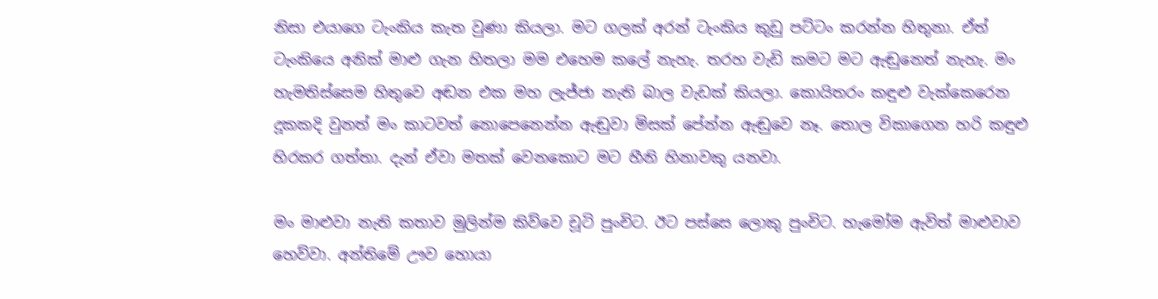නිසා එයාගෙ ටැංකිය කැත වුණා කියලා. මට ගලක් අරන් ටැංකිය කුඩු පට්ටං කරන්න හිතුනා. ඒත් ටැංකියෙ අනික් මාළු ගැන හිතලා මම එහෙම කලේ නැහැ. තරහ වැඩි කමට මට ඇඬුනෙත් නැහැ. මං හැමතිස්සෙම හිතුවෙ අඬන එක මහ ලැජ්ජා නැති බාල වැඩක් කියලා. කොයිතරං කඳුළු වැක්කෙරෙන දූකකදි වුනත් මං කාටවත් නොපෙනෙන්න ඇඬුවා මිසක් පේන්න ඇඬුවෙ නෑ. තොල විකාගෙන හරි කඳුළු හිරකර ගත්තා. දැන් ඒවා මතක් වෙනකොට මට හීනි හිනාවකු යනවා.

මං මාළුවා නැති කතාව මුලින්ම කිව්වෙ චූටි පුංචිට. ඊට පස්සෙ ලොකු පුංචිට. හැමෝම ඇවිත් මාළුවාව හෙව්වා. අන්තිමේ ඌව හොයා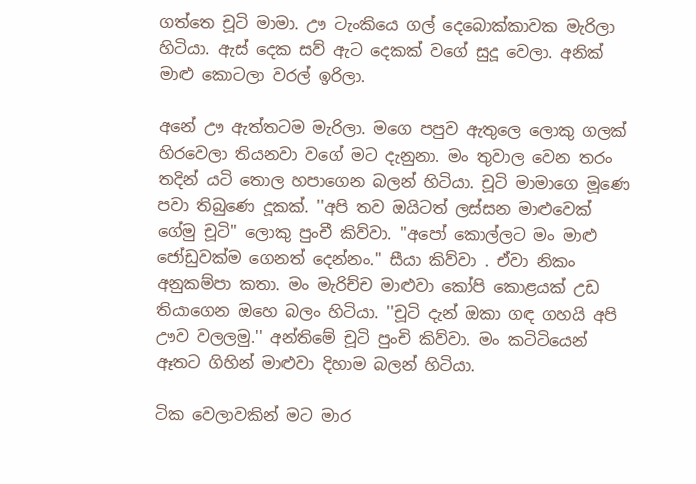ගත්තෙ චූටි මාමා. ඌ ටැංකියෙ ගල් දෙබොක්කාවක මැරිලා හිටියා. ඇස් දෙක සව් ඇට දෙකක් වගේ සුදූ වෙලා. අනික් මාළු කොටලා වරල් ඉරිලා.

අනේ ඌ ඇත්තටම මැරිලා. මගෙ පපුව ඇතුලෙ ලොකු ගලක් හිරවෙලා තියනවා වගේ මට දැනුනා. මං තුවාල වෙන තරං තදින් යටි තොල හපාගෙන බලන් හිටියා. චූටි මාමාගෙ මූණෙ පවා තිබුණෙ දූකක්. ''අපි තව ඔයිටත් ලස්සන මාළුවෙක් ගේමු චූටි'' ලොකු පුංචී කිව්වා. ''අපෝ කොල්ලට මං මාළු ජෝඩුවක්ම ගෙනත් දෙන්නං.'' සීයා කිව්වා . ඒවා නිකං අනුකම්පා කතා. මං මැරිච්ච මාළුවා කෝපි කොළයක් උඩ තියාගෙන ඔහෙ බලං හිටියා. ''චූටි දැන් ඔකා ගඳ ගහයි අපි ඌව වලලමු.'' අන්තිමේ චූටි පුංචි කිව්වා. මං කටිටියෙන් ඈතට ගිහින් මාළුවා දිහාම බලන් හිටියා.

ටික වෙලාවකින් මට මාර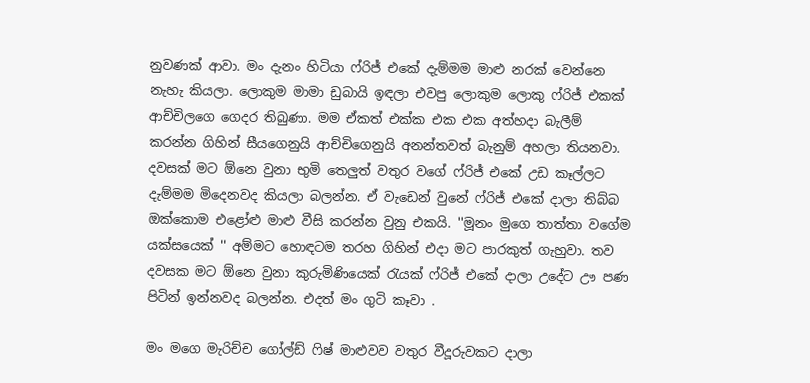නුවණක් ආවා. මං දැනං හිටියා ෆ්රිජ් එකේ දැම්මම මාළු නරක් වෙන්නෙ නැහැ කියලා. ලොකුම මාමා ඩුබායි ඉඳලා එවපු ලොකුම ලොකු ෆ්රිජ් එකක් ආච්චිලගෙ ගෙදර තිබුණා. මම ඒකත් එක්ක එක එක අත්හදා බැලීම් කරන්න ගිහින් සීයගෙනුයි ආච්චිගෙනුයි අනන්තවත් බැනුම් අහලා තියනවා. දවසක් මට ඕනෙ වුනා භුමි තෙලුත් වතුර වගේ ෆ්රිජ් එකේ උඩ කෑල්ලට දැම්මම මිදෙනවද කියලා බලන්න. ඒ වැඩෙන් වුනේ ෆ්රිජ් එකේ දාලා තිබ්බ ඔක්කොම එළෝළු මාළු වීසි කරන්න වුනු එකයි. ''මූනං මුගෙ තාත්තා වගේම යක්සයෙක් '' අම්මට හොඳටම තරහ ගිහින් එදා මට පාරකුත් ගැහුවා. තව දවසක මට ඕනෙ වුනා කුරුමිණියෙක් රැයක් ෆ්රිජ් එකේ දාලා උදේට ඌ පණ පිටින් ඉන්නවද බලන්න. එදත් මං ගුටි කෑවා .

මං මගෙ මැරිච්ච ගෝල්ඩ් ෆිෂ් මාළුවව වතුර වීදූරුවකට දාලා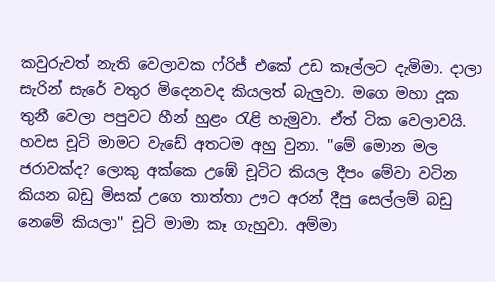කවුරුවත් නැති වෙලාවක ෆ්රිජ් එකේ උඩ කෑල්ලට දැමිමා. දාලා සැරින් සැරේ වතුර මිදෙනවද කියලත් බැලුවා. මගෙ මහා දූක තුනී වෙලා පපුවට හීන් හුළං රැළි හැමුවා. ඒත් ටික වෙලාවයි. හවස චූටි මාමට වැඩේ අතටම අහු වුනා. ''මේ මොන මල ජරාවක්ද? ලොකු අක්කෙ උඹේ චූටිට කියල දීපං මේවා වටින කියන බඩු මිසක් උගෙ තාත්තා ඌට අරන් දීපු සෙල්ලම් බඩු නෙමේ කියලා'' චූටි මාමා කෑ ගැහුවා. අම්මා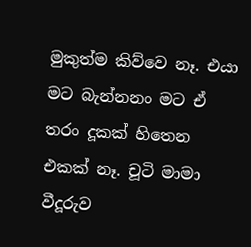මුකුත්ම කිව්වෙ නෑ. එයා මට බැන්නනං මට ඒ තරං දූකක් හිතෙන එකක් නෑ. චූටි මාමා වීදූරුව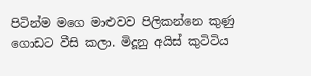පිටින්ම මගෙ මාළුවව පිලිකන්නෙ කුණු ගොඩට වීසි කලා. මිදූනු අයිස් කුටිටිය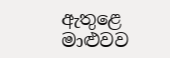ඇතුළෙ මාළුවව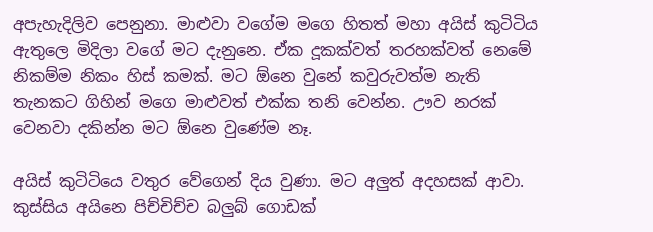අපැහැදිලිව පෙනුනා. මාළුවා වගේම මගෙ හිතත් මහා අයිස් කුටිටිය ඇතුලෙ මිදිලා වගේ මට දැනුනෙ. ඒක දූකක්වත් තරහක්වත් නෙමේ නිකම්ම නිකං හිස් කමක්. මට ඕනෙ වුනේ කවුරුවත්ම නැති තැනකට ගිහින් මගෙ මාළුවත් එක්ක තනි වෙන්න. ඌව නරක් වෙනවා දකින්න මට ඕනෙ වුණේම නෑ.

අයිස් කුටිටියෙ වතුර වේගෙන් දිය වුණා. මට අලුත් අදහසක් ආවා. කුස්සිය අයිනෙ පිච්චිච්ච බලුබ් ගොඩක්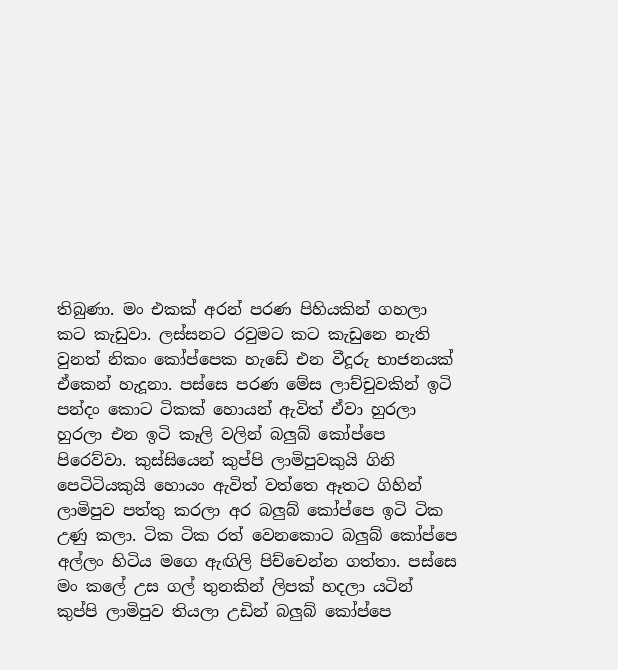තිබුණා. මං එකක් අරන් පරණ පිහියකින් ගහලා කට කැඩුවා. ලස්සනට රවුමට කට කැඩුනෙ නැති වුනත් නිකං කෝප්පෙක හැඩේ එන වීදූරු භාජනයක් ඒකෙන් හැදූනා. පස්සෙ පරණ මේස ලාච්චුවකින් ඉටි පන්දං කොට ටිකක් හොයන් ඇවිත් ඒවා හුරලා හුරලා එන ඉටි කෑලි වලින් බලුබ් කෝප්පෙ පිරෙව්වා. කුස්සියෙන් කුප්පි ලාමිපුවකුයි ගිනි පෙටිටියකුයි හොයං ඇවිත් වත්තෙ ඈතට ගිහින් ලාමිපුව පත්තු කරලා අර බලුබ් කෝප්පෙ ඉටි ටික උණු කලා. ටික ටික රත් වෙනකොට බලුබ් කෝප්පෙ අල්ලං හිටිය මගෙ ඇඟිලි පිච්චෙන්න ගත්තා. පස්සෙ මං කලේ උස ගල් තුනකින් ලිපක් හදලා යටින් කුප්පි ලාමිපුව තියලා උඩින් බලුබ් කෝප්පෙ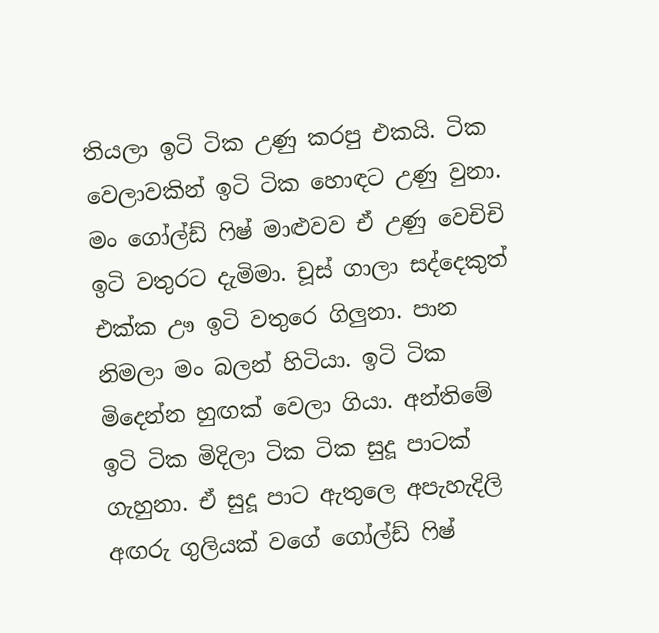තියලා ඉටි ටික උණු කරපු එකයි. ටික වෙලාවකින් ඉටි ටික හොඳට උණු වුනා. මං ගෝල්ඩ් ෆිෂ් මාළුවව ඒ උණු වෙචිචි ඉටි වතුරට දැමිමා. චූස් ගාලා සද්දෙකුත් එක්ක ඌ ඉටි වතුරෙ ගිලුනා. පාන නිමලා මං බලන් හිටියා. ඉටි ටික මිදෙන්න හුඟක් වෙලා ගියා. අන්තිමේ ඉටි ටික මිදිලා ටික ටික සුදූ පාටක් ගැහුනා. ඒ සුදූ පාට ඇතුලෙ අපැහැදිලි අඟරු ගුලියක් වගේ ගෝල්ඩ් ෆිෂ්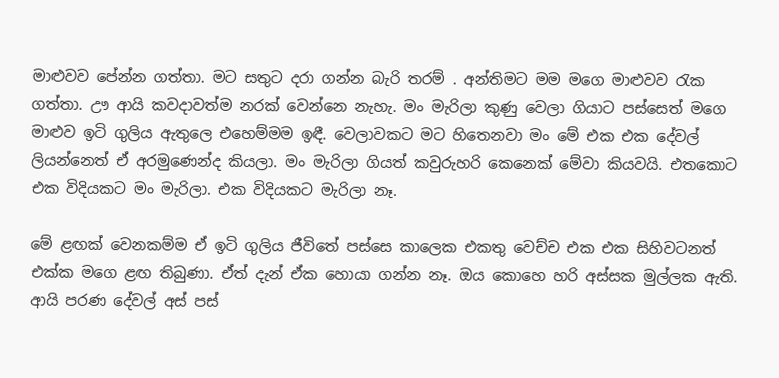මාළුවව පේන්න ගත්තා. මට සතුට දරා ගන්න බැරි තරම් . අන්තිමට මම මගෙ මාළුවව රැක ගත්තා. ඌ ආයි කවදාවත්ම නරක් වෙන්නෙ නැහැ. මං මැරිලා කුණු වෙලා ගියාට පස්සෙත් මගෙ මාළුව ඉටි ගුලිය ඇතුලෙ එහෙම්මම ඉඳී. වෙලාවකට මට හිතෙනවා මං මේ එක එක දේවල් ලියන්නෙත් ඒ අරමුණෙන්ද කියලා. මං මැරිලා ගියත් කවුරුහරි කෙනෙක් මේවා කියවයි. එතකොට එක විදියකට මං මැරිලා. එක විදියකට මැරිලා නෑ.

මේ ළඟක් වෙනකම්ම ඒ ඉටි ගුලිය ජීවිතේ පස්සෙ කාලෙක එකතු වෙච්ච එක එක සිහිවටනත් එක්ක මගෙ ළඟ තිබුණා. ඒත් දැන් ඒක හොයා ගන්න නෑ. ඔය කොහෙ හරි අස්සක මුල්ලක ඇති. ආයි පරණ දේවල් අස් පස්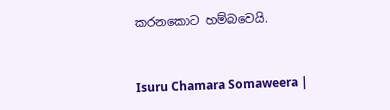කරනකොට හම්බවෙයි.


Isuru Chamara Somaweera |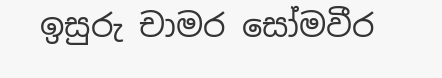ඉසුරු චාමර සෝමවීර